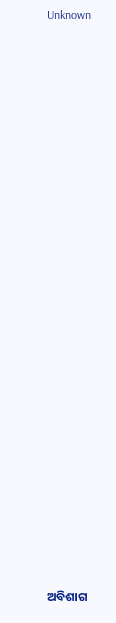Unknown

























ଅବିଶାଗ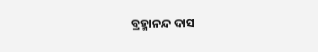ବ୍ରହ୍ମାନନ୍ଦ ଦାସ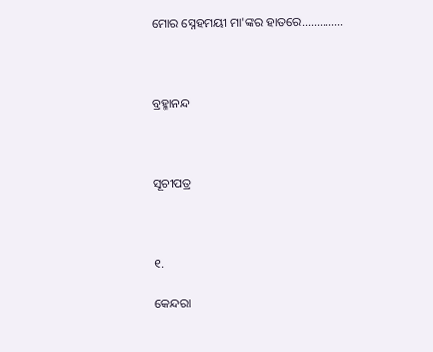ମୋର ସ୍ନେହମୟୀ ମା'ଙ୍କର ହାତରେ..............



ବ୍ରହ୍ମାନନ୍ଦ



ସୂଚୀପତ୍ର



୧.

କେନ୍ଦରା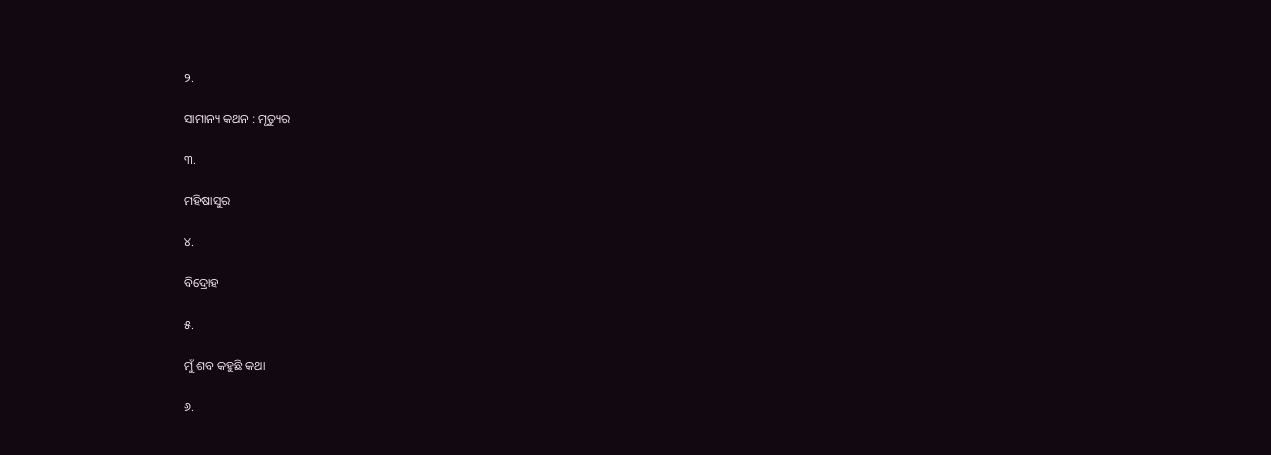୨.

ସାମାନ୍ୟ କଥନ : ମୃତ୍ୟୁର

୩.

ମହିଷାସୁର

୪.

ବିଦ୍ରୋହ

୫.

ମୁଁ ଶବ କହୁଛି କଥା

୬.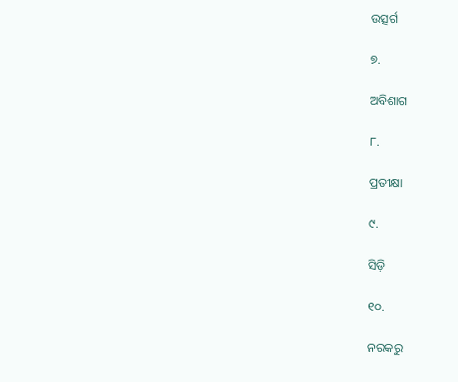ଉତ୍ସର୍ଗ

୭.

ଅବିଶାଗ

୮.

ପ୍ରତୀକ୍ଷା

୯.

ସିଡ଼ି

୧୦.

ନରକରୁ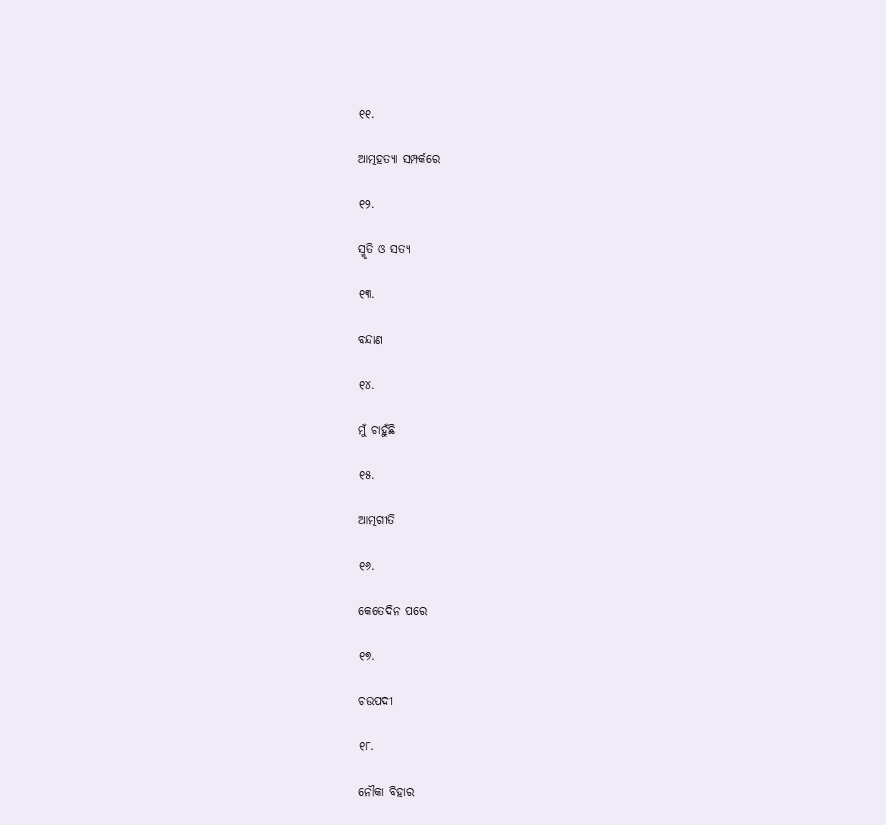୧୧.

ଆତ୍ମହତ୍ୟା ସମ୍ପର୍କରେ

୧୨.

ସ୍ମୃତି ଓ ସତ୍ୟ

୧୩.

ବନ୍ଦାଣ

୧୪.

ମୁଁ ଚାହୁଁଛି

୧୫.

ଆତ୍ମଗୀତି

୧୬.

କେତେଦିନ ପରେ

୧୭.

ଚଉପଦୀ

୧୮.

ନୌକା ବିହାର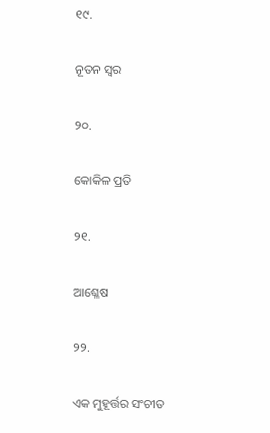୧୯.

ନୂତନ ସ୍ୱର

୨୦.

କୋକିଳ ପ୍ରତି

୨୧.

ଆଶ୍ଳେଷ

୨୨.

ଏକ ମୁହୂର୍ତ୍ତର ସଂଚୀତ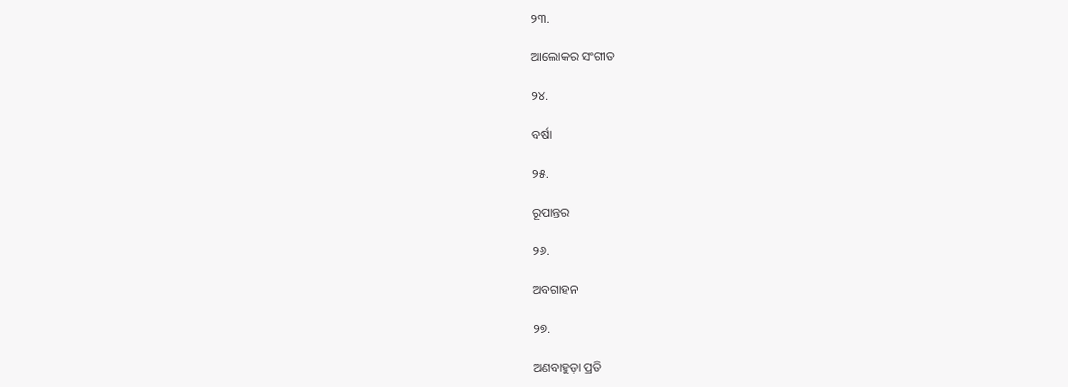୨୩.

ଆଲୋକର ସଂଗୀତ

୨୪.

ବର୍ଷା

୨୫.

ରୂପାନ୍ତର

୨୬.

ଅବଗାହନ

୨୭.

ଅଣବାହୁଡ଼ା ପ୍ରତି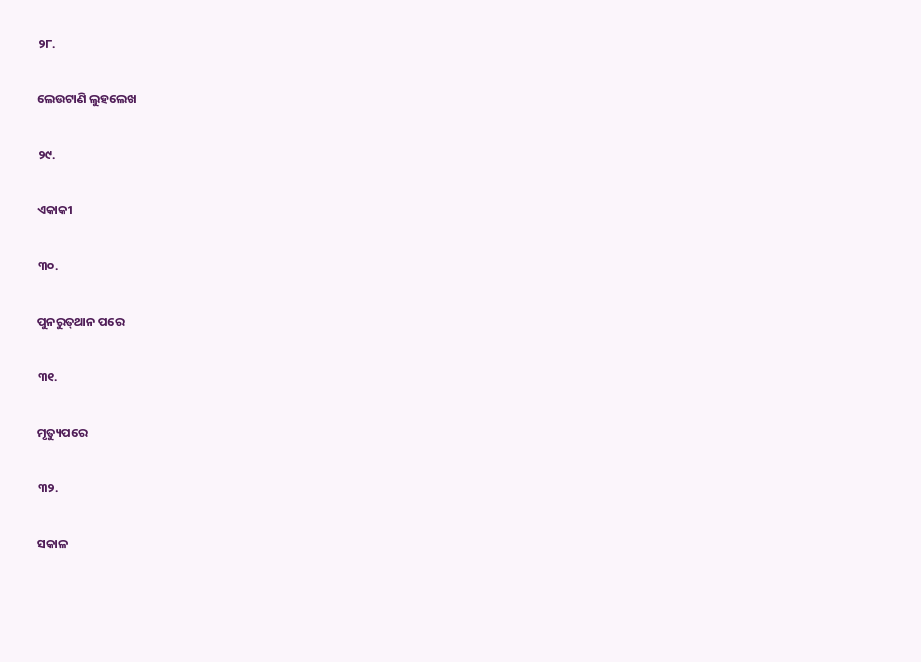୨୮.

ଲେଉଟାଣି ଲୁହଲେଖ

୨୯.

ଏକାକୀ

୩୦.

ପୁନରୁତ୍‍ଥାନ ପରେ

୩୧.

ମୃତ୍ୟୁପରେ

୩୨.

ସକାଳ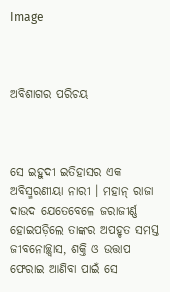Image



ଅବିଶାଗର ପରିଚୟ



ସେ ଇହୁଦୀ ଇତିହାସର ଏକ ଅବିସ୍ମରଣୀୟା ନାରୀ । ମହାନ୍ ରାଜା ଦାଉଦ ଯେତେବେଳେ ଜରାଜୀର୍ଣ୍ଣ ହୋଇପଡ଼ିଲେ ତାଙ୍କର ଅପହୃତ ସମସ୍ତ ଜୀବନୋଚ୍ଛ୍ୱାସ, ଶକ୍ତି ଓ ଉତ୍ତାପ ଫେରାଇ ଆଣିବା ପାଇଁ ସେ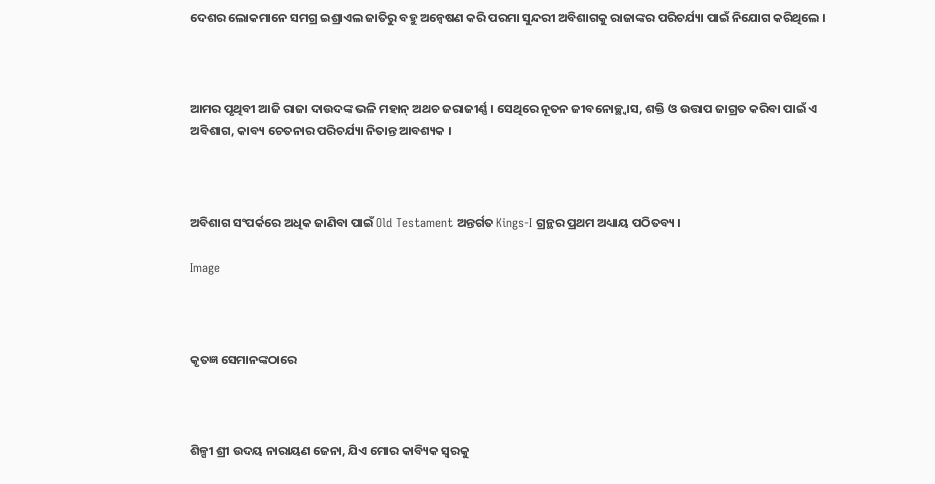ଦେଶର ଲୋକମାନେ ସମଗ୍ର ଇଶ୍ରାଏଲ ଜାତିରୁ ବହୁ ଅନ୍ୱେଷଣ କରି ପରମା ସୁନ୍ଦରୀ ଅବିଶାଗକୁ ରାଜାଙ୍କର ପରିଚର୍ଯ୍ୟା ପାଇଁ ନିଯୋଗ କରିଥିଲେ ।



ଆମର ପୃଥିବୀ ଆଜି ରାଜା ଦାଉଦଙ୍କ ଭଳି ମହାନ୍ ଅଥଚ ଜରାଜୀର୍ଣ୍ଣ । ସେଥିରେ ନୂତନ ଜୀବନୋଚ୍ଛ୍ୱାସ, ଶକ୍ତି ଓ ଉତ୍ତାପ ଜାଗ୍ରତ କରିବା ପାଇଁ ଏ ଅବିଶାଗ, କାବ୍ୟ ଚେତନାର ପରିଚର୍ଯ୍ୟା ନିତାନ୍ତ ଆବଶ୍ୟକ ।



ଅବିଶାଗ ସଂପର୍କରେ ଅଧିକ ଜାଣିବା ପାଇଁ Old Testament ଅନ୍ତର୍ଗତ Kings-I ଗ୍ରନ୍ଥର ପ୍ରଥମ ଅଧ୍ୟାୟ ପଠିତବ୍ୟ ।

Image



କୃତଜ୍ଞ ସେମାନଙ୍କଠାରେ



ଶିଳ୍ପୀ ଶ୍ରୀ ଉଦୟ ନାରାୟଣ ଜେନା, ଯିଏ ମୋର କାବ୍ୟିକ ସ୍ୱରକୁ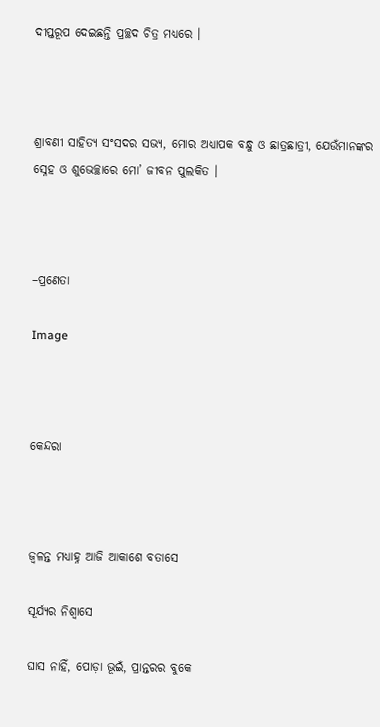ଦୀପ୍ତରୂପ ଦେଇଛନ୍ତି ପ୍ରଚ୍ଛଦ ଚିତ୍ର ମଧ୍ୟରେ ।



ଶ୍ରାବଣୀ ସାହିତ୍ୟ ସଂସଦର ସଭ୍ୟ, ମୋର ଅଧ୍ୟାପକ ବନ୍ଧୁ ଓ ଛାତ୍ରଛାତ୍ରୀ, ଯେଉଁମାନଙ୍କର ସ୍ନେହ ଓ ଶୁଭେଚ୍ଛାରେ ମୋ’ ଜୀବନ ପୁଲକିତ ।



–ପ୍ରଣେତା

Image



କେନ୍ଦରା



ଜ୍ୱଳନ୍ତ ମଧ୍ୟାହ୍ନ ଆଜି ଆକାଶେ ବତାସେ

ସୂର୍ଯ୍ୟର ନିଶ୍ଵାସେ

ଘାସ ନାହିଁ, ପୋଡ଼ା ଭୂଇଁ, ପ୍ରାନ୍ତରର ବୁକେ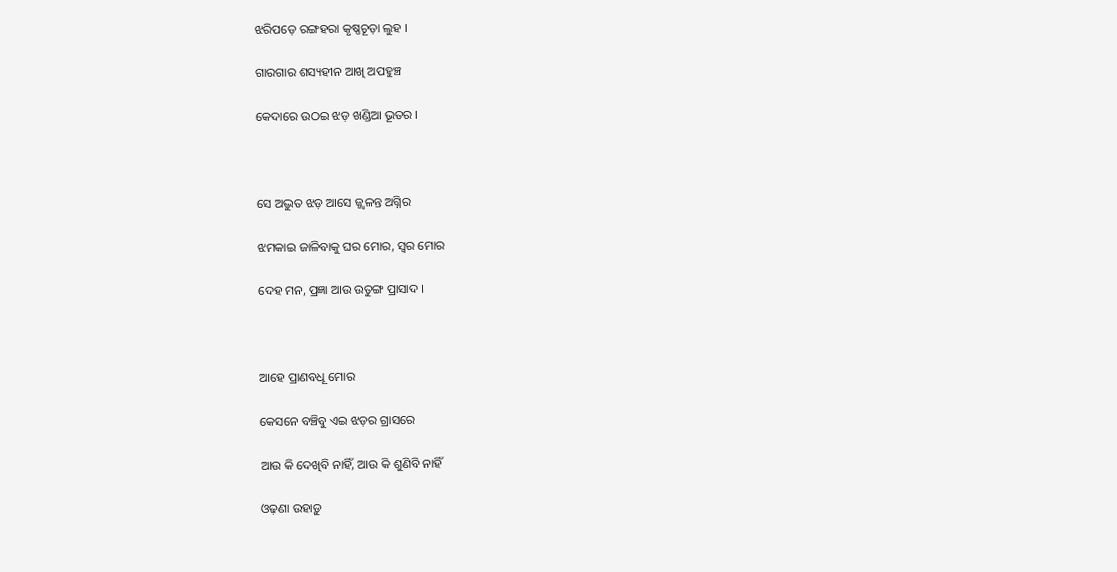ଝରିପଡ଼େ ରଙ୍ଗହରା କୃଷ୍ଣଚୂଡ଼ା ଲୁହ ।

ଗାରଗାର ଶସ୍ୟହୀନ ଆଖି ଅପହୁଞ୍ଚ

କେଦାରେ ଉଠଇ ଝଡ଼ ଖଣ୍ଡିଆ ଭୂତର ।



ସେ ଅଦ୍ଭୁତ ଝଡ଼ ଆସେ ଜ୍ଜ୍ୱଳନ୍ତ ଅଗ୍ନିର

ଝମକାଇ ଜାଳିବାକୁ ଘର ମୋର, ସ୍ଵର ମୋର

ଦେହ ମନ, ପ୍ରଜ୍ଞା ଆଉ ଉତୁଙ୍ଗ ପ୍ରାସାଦ ।



ଆହେ ପ୍ରାଣବଧୂ ମୋର

କେସନେ ବଞ୍ଚିବୁ ଏଇ ଝଡ଼ର ଗ୍ରାସରେ

ଆଉ କି ଦେଖିବି ନାହିଁ, ଆଉ କି ଶୁଣିବି ନାହିଁ

ଓଢ଼ଣା ଉହାଡ଼ୁ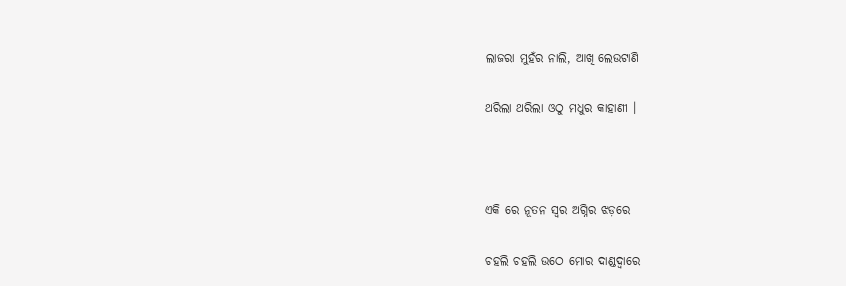ଲାଜରା ମୁହଁର ନାଲି, ଆଖି ଲେଉଟାଣି

ଥରିଲା ଥରିଲା ଓଠୁ ମଧୁର କାହାଣୀ ।



ଏକି ରେ ନୂତନ ସ୍ୱର ଅଗ୍ନିର ଝଡ଼ରେ

ଚହଲି ଚହଲି ଉଠେ ମୋର ଦାଣ୍ଡଦ୍ୱାରେ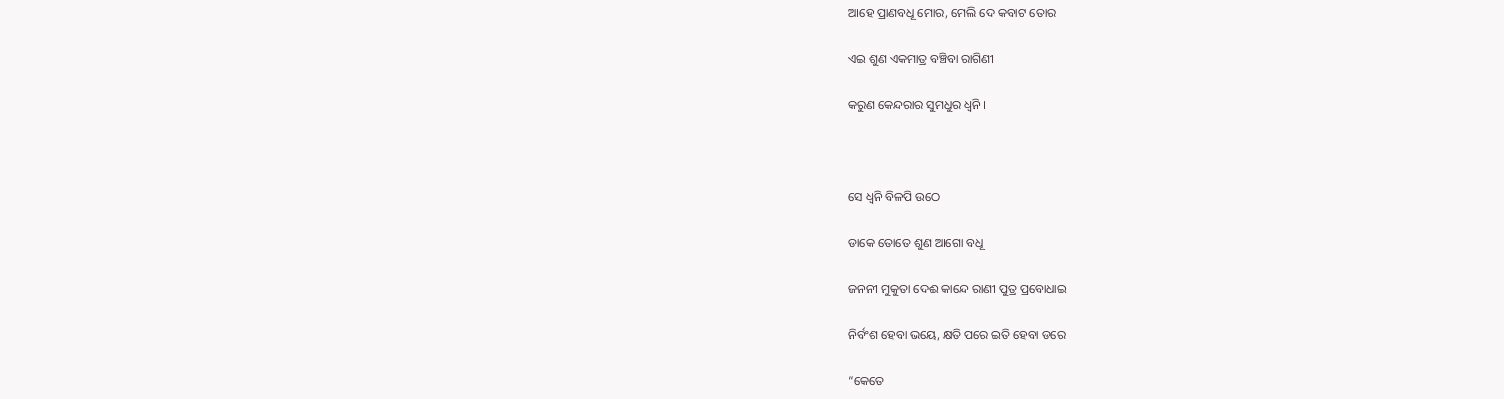ଆହେ ପ୍ରାଣବଧୂ ମୋର, ମେଲି ଦେ କବାଟ ତୋର

ଏଇ ଶୁଣ ଏକମାତ୍ର ବଞ୍ଚିବା ରାଗିଣୀ

କରୁଣ କେନ୍ଦରାର ସୁମଧୁର ଧ୍ୱନି ।



ସେ ଧ୍ୱନି ବିଳପି ଉଠେ

ଡାକେ ତୋତେ ଶୁଣ ଆଗୋ ବଧୂ

ଜନନୀ ମୁକୁତା ଦେଈ କାନ୍ଦେ ରାଣୀ ପୁତ୍ର ପ୍ରବୋଧାଇ

ନିର୍ବଂଶ ହେବା ଭୟେ, କ୍ଷତି ପରେ ଇତି ହେବା ଡରେ

“କେତେ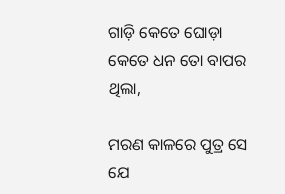ଗାଡ଼ି କେତେ ଘୋଡ଼ା କେତେ ଧନ ତୋ ବାପର ଥିଲା,

ମରଣ କାଳରେ ପୁତ୍ର ସେ ଯେ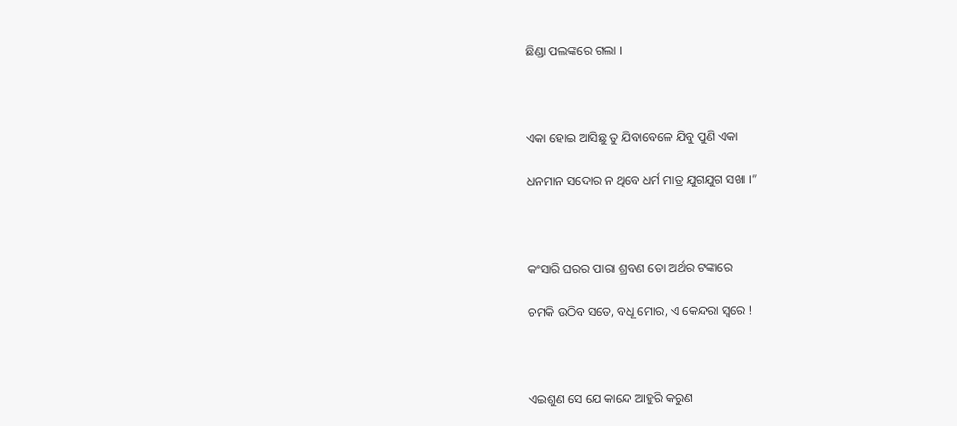ଛିଣ୍ଡା ପଲଙ୍କରେ ଗଲା ।



ଏକା ହୋଇ ଆସିଛୁ ତୁ ଯିବାବେଳେ ଯିବୁ ପୁଣି ଏକା

ଧନମାନ ସଦୋର ନ ଥିବେ ଧର୍ମ ମାତ୍ର ଯୁଗଯୁଗ ସଖା ।”



କଂସାରି ଘରର ପାରା ଶ୍ରବଣ ତୋ ଅର୍ଥର ଟଙ୍କାରେ

ଚମକି ଉଠିବ ସତେ, ବଧୂ ମୋର, ଏ କେନ୍ଦରା ସ୍ୱରେ !



ଏଇଶୁଣ ସେ ଯେ କାନ୍ଦେ ଆହୁରି କରୁଣ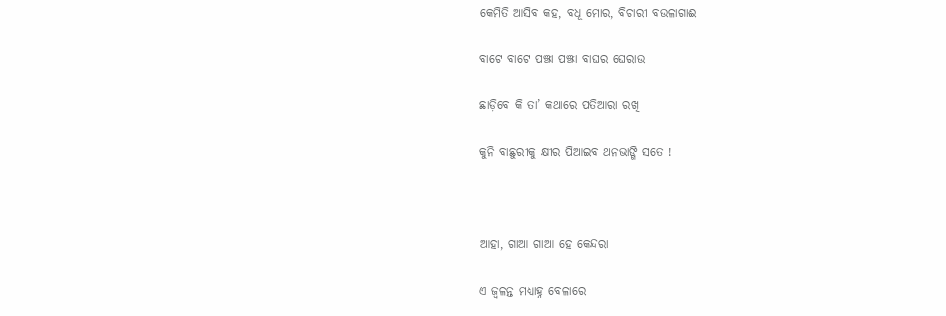କେମିତି ଆସିବ କହ, ବଧୂ ମୋର, ବିଚାରୀ ବଉଳାଗାଈ

ବାଟେ ବାଟେ ପଞ୍ଝା ପଞ୍ଝା ବାଘର ଘେରାଉ

ଛାଡ଼ିବେ କି ତା’ କଥାରେ ପତିଆରା ରଖି

କୁନି ବାଛୁରୀକୁ କ୍ଷୀର ପିଆଇବ ଥନଭାଙ୍ଗି ସତେ !



ଆହା, ଗାଆ ଗାଆ ହେ କେନ୍ଦରା

ଏ ଜ୍ୱଳନ୍ତ ମଧ୍ୟାହ୍ନ ବେଳାରେ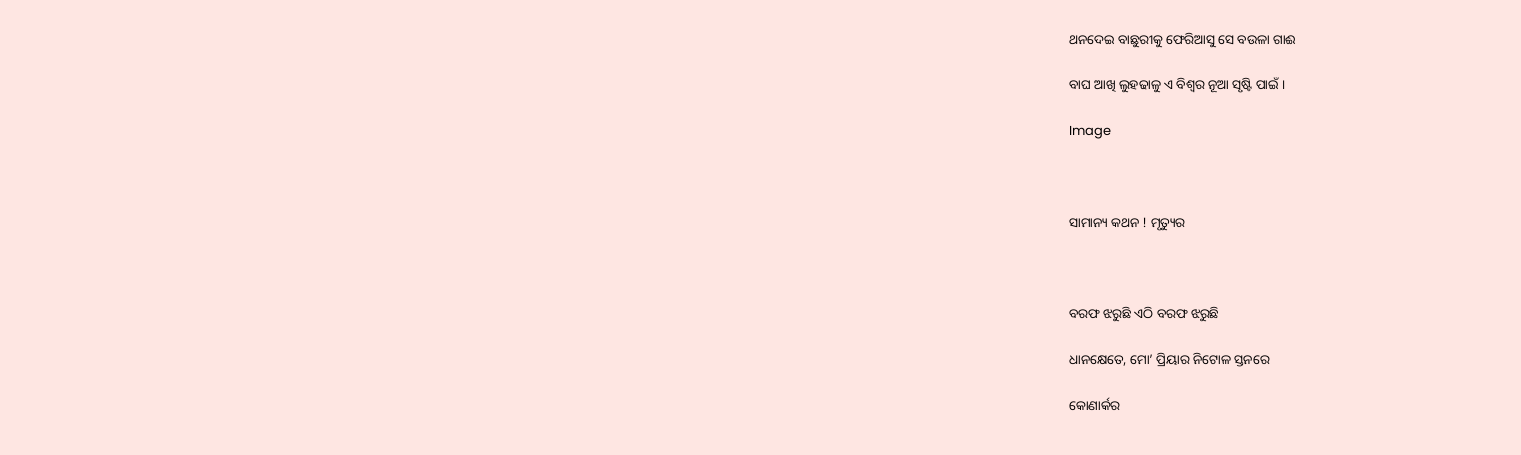ଥନଦେଇ ବାଛୁରୀକୁ ଫେରିଆସୁ ସେ ବଉଳା ଗାଈ

ବାଘ ଆଖି ଲୁହଢାଳୁ ଏ ବିଶ୍ୱର ନୂଆ ସୃଷ୍ଟି ପାଇଁ ।

Image



ସାମାନ୍ୟ କଥନ ! ମୃତ୍ୟୁର



ବରଫ ଝରୁଛି ଏଠି ବରଫ ଝରୁଛି

ଧାନକ୍ଷେତେ, ମୋ’ ପ୍ରିୟାର ନିଟୋଳ ସ୍ତନରେ

କୋଣାର୍କର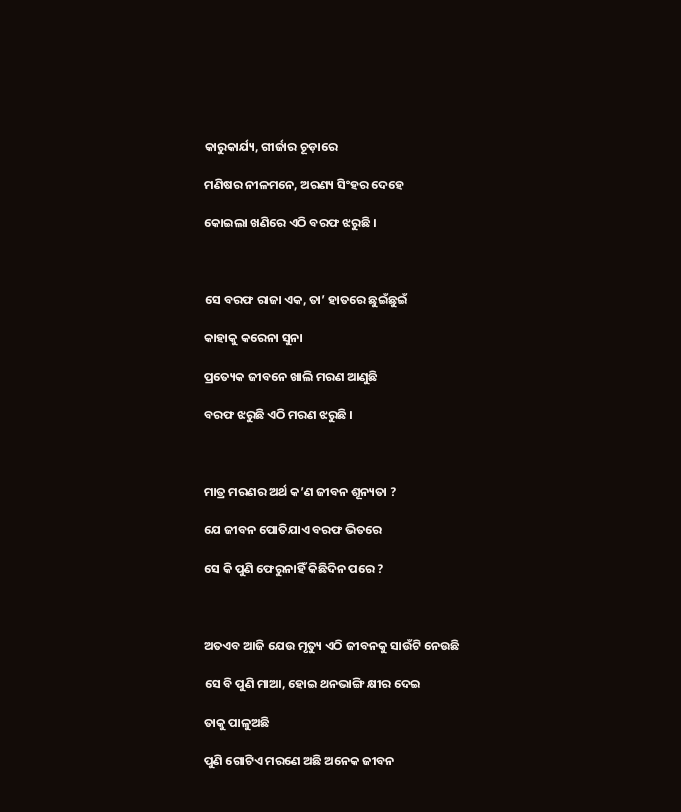କାରୁକାର୍ଯ୍ୟ, ଗୀର୍ଜାର ଚୂଡ଼ାରେ

ମଣିଷର ନୀଳମନେ, ଅରଣ୍ୟ ସିଂହର ଦେହେ

କୋଇଲା ଖଣିରେ ଏଠି ବରଫ ଝରୁଛି ।



ସେ ବରଫ ରାଜା ଏକ, ତା’ ହାତରେ ଛୁଇଁଛୁଇଁ

କାହାକୁ କରେନା ସୁନା

ପ୍ରତ୍ୟେକ ଜୀବନେ ଖାଲି ମରଣ ଆଣୁଛି

ବରଫ ଝରୁଛି ଏଠି ମରଣ ଝରୁଛି ।



ମାତ୍ର ମରଣର ଅର୍ଥ କ’ଣ ଜୀବନ ଶୂନ୍ୟତା ?

ଯେ ଜୀବନ ପୋତିଯାଏ ବରଫ ଭିତରେ

ସେ କି ପୁଣି ଫେରୁନାହିଁ କିଛିଦିନ ପରେ ?



ଅତଏବ ଆଜି ଯେଉ ମୃତ୍ୟୁ ଏଠି ଜୀବନକୁ ସାଉଁଟି ନେଉଛି

ସେ ବି ପୁଣି ମାଆ, ହୋଇ ଥନଭାଙ୍ଗି କ୍ଷୀର ଦେଇ

ତାକୁ ପାଳୁଅଛି

ପୁଣି ଗୋଟିଏ ମରଣେ ଅଛି ଅନେକ ଜୀବନ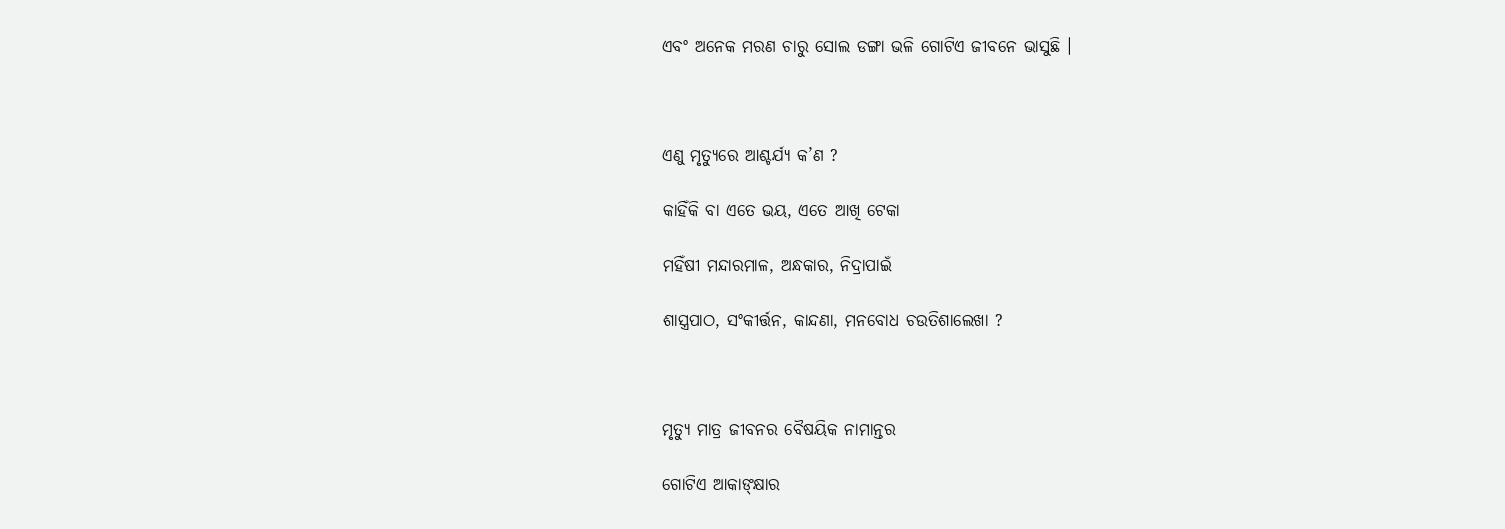ଏବଂ ଅନେକ ମରଣ ଚାରୁ ସୋଲ ଡଙ୍ଗା ଭଳି ଗୋଟିଏ ଜୀବନେ ଭାସୁଛି ।



ଏଣୁ ମୃତ୍ୟୁରେ ଆଶ୍ଚର୍ଯ୍ୟ କ’ଣ ?

କାହିଁକି ବା ଏତେ ଭୟ, ଏତେ ଆଖି ଟେକା

ମହିଁଷୀ ମନ୍ଦାରମାଳ, ଅନ୍ଧକାର, ନିଦ୍ରାପାଇଁ

ଶାସ୍ତ୍ରପାଠ, ସଂକୀର୍ତ୍ତନ, କାନ୍ଦଣା, ମନବୋଧ ଚଉତିଶାଲେଖା ?



ମୃତ୍ୟୁ ମାତ୍ର ଜୀବନର ବୈଷୟିକ ନାମାନ୍ତର

ଗୋଟିଏ ଆକାଙ୍‍କ୍ଷାର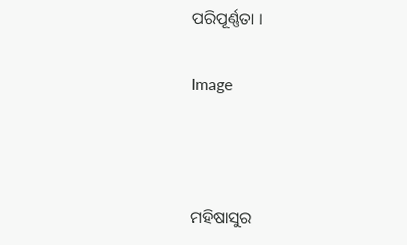ପରିପୂର୍ଣ୍ଣତା ।

Image



ମହିଷାସୁର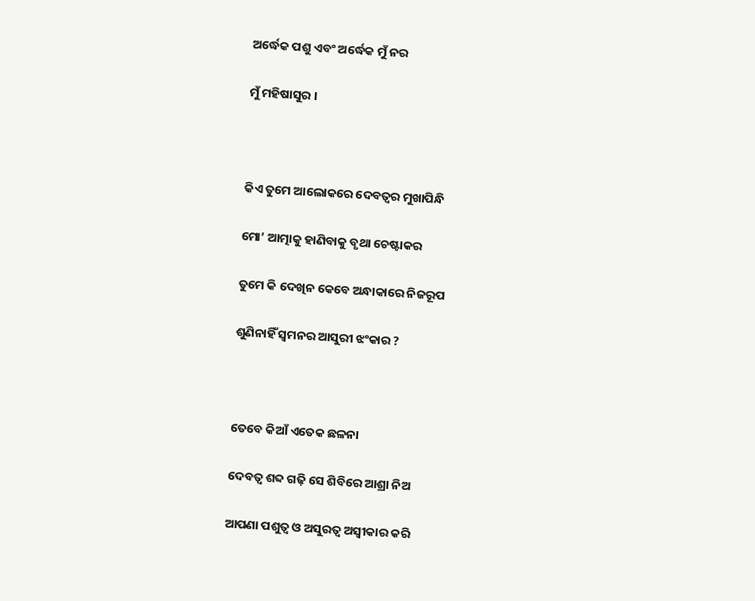ଅର୍ଦ୍ଧେକ ପଶୁ ଏବଂ ଅର୍ଦ୍ଧେକ ମୁଁ ନର

ମୁଁ ମହିଷାସୁର ।



କିଏ ତୁମେ ଆଲୋକରେ ଦେବତ୍ୱର ମୁଖାପିନ୍ଧି

ମୋ’ ଆତ୍ମାକୁ ହାଣିବାକୁ ବୃଥା ଚେଷ୍ଟାକର

ତୁମେ କି ଦେଖିନ କେବେ ଅନ୍ଧାକାରେ ନିଜରୂପ

ଶୁଣିନାହିଁ ସ୍ଵମନର ଆସୁରୀ ଝଂକାର ?



ତେବେ କିଆଁ ଏତେକ ଛଳନା

ଦେବତ୍ୱ ଶବ୍ଦ ଗଢ଼ି ସେ ଶିବିରେ ଆଶ୍ରା ନିଅ

ଆପଣା ପଶୁତ୍ୱ ଓ ଅସୁରତ୍ୱ ଅସ୍ୱୀକାର କରି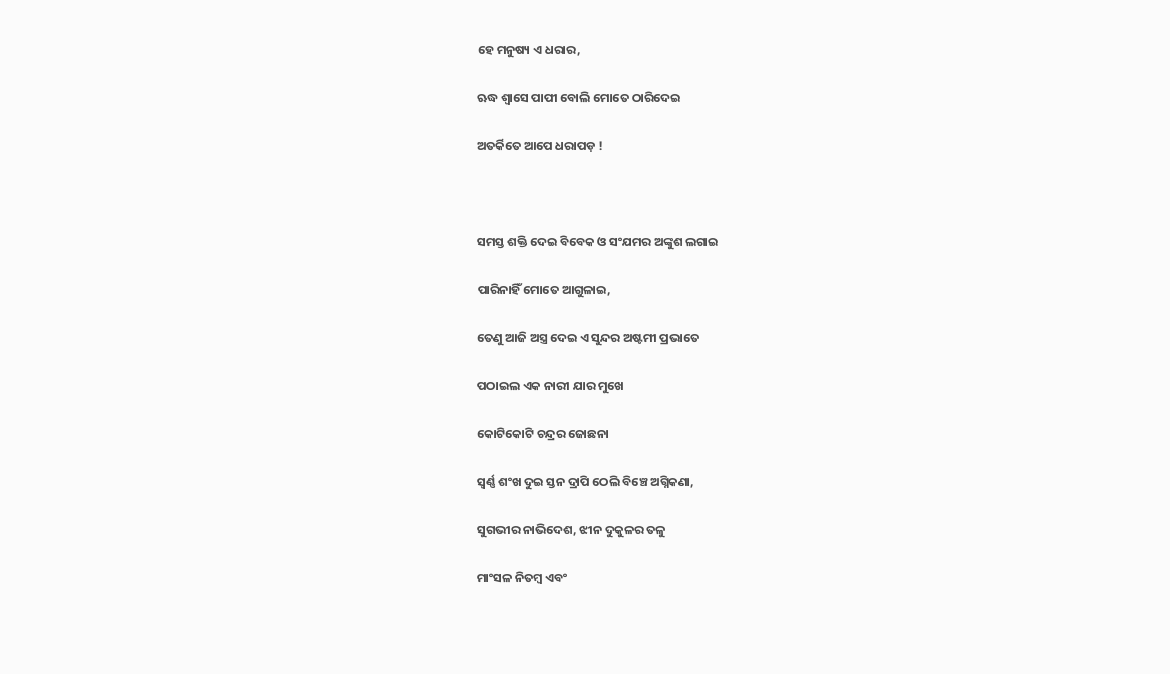ହେ ମନୁଷ୍ୟ ଏ ଧରାର,

ଋଦ୍ଧ ଶ୍ୱାସେ ପାପୀ ବୋଲି ମୋତେ ଠାରିଦେଇ

ଅତର୍କିତେ ଆପେ ଧରାପଡ଼ !



ସମସ୍ତ ଶକ୍ତି ଦେଇ ବିବେକ ଓ ସଂଯମର ଅଙ୍କୁଶ ଲଗାଇ

ପାରିନାହିଁ ମୋତେ ଆଗୁଳାଇ,

ତେଣୁ ଆଜି ଅସ୍ତ୍ର ଦେଇ ଏ ସୁନ୍ଦର ଅଷ୍ଟମୀ ପ୍ରଭାତେ

ପଠାଇଲ ଏକ ନାରୀ ଯାର ମୁଖେ

କୋଟିକୋଟି ଚନ୍ଦ୍ରର ଜୋଛନା

ସ୍ୱର୍ଣ୍ଣ ଶଂଖ ଦୁଇ ସ୍ତନ ଦ୍ରାପି ଠେଲି ବିଞ୍ଚେ ଅଗ୍ନିକଣା,

ସୁଗଭୀର ନାଭିଦେଶ, ଝୀନ ଦୁକୁଳର ତଳୁ

ମାଂସଳ ନିତମ୍ବ ଏବଂ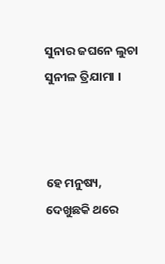ସୁନାର ଜଘନେ ଲୁଚା ସୁନୀଳ ତ୍ରିଯାମା ।



ହେ ମନୁଷ୍ୟ, ଦେଖୁଛକି ଥରେ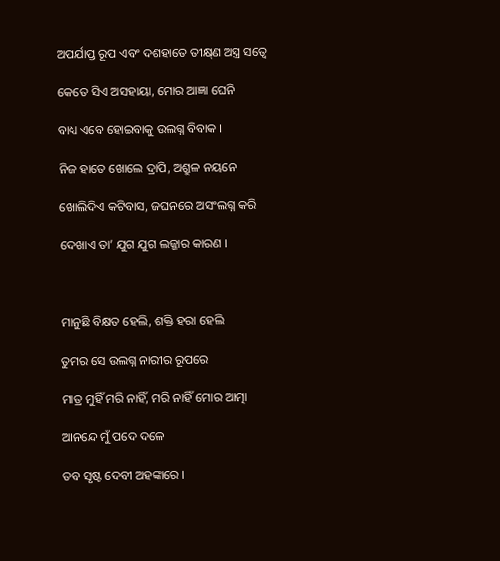ଅପର୍ଯାପ୍ତ ରୂପ ଏବଂ ଦଶହାତେ ତୀକ୍ଷ୍‍ଣ ଅସ୍ତ୍ର ସତ୍ୱେ

କେତେ ସିଏ ଅସହାୟା, ମୋର ଆଜ୍ଞା ଘେନି

ବାଧ୍ୟ ଏବେ ହୋଇବାକୁ ଉଲଗ୍ନ ବିବାକ ।

ନିଜ ହାତେ ଖୋଲେ ଦ୍ରାପି, ଅଶ୍ରୁଳ ନୟନେ

ଖୋଲିଦିଏ କଟିବାସ, ଜଘନରେ ଅସଂଲଗ୍ନ କରି

ଦେଖାଏ ତା’ ଯୁଗ ଯୁଗ ଲଜ୍ଜାର କାରଣ ।



ମାନୁଛି ବିକ୍ଷତ ହେଲି, ଶକ୍ତି ହରା ହେଲି

ତୁମର ସେ ଉଲଗ୍ନ ନାରୀର ରୂପରେ

ମାତ୍ର ମୁହିଁ ମରି ନାହିଁ, ମରି ନାହିଁ ମୋର ଆତ୍ମା

ଆନନ୍ଦେ ମୁଁ ପଦେ ଦଳେ

ତବ ସୃଷ୍ଟ ଦେବୀ ଅହଙ୍କାରେ ।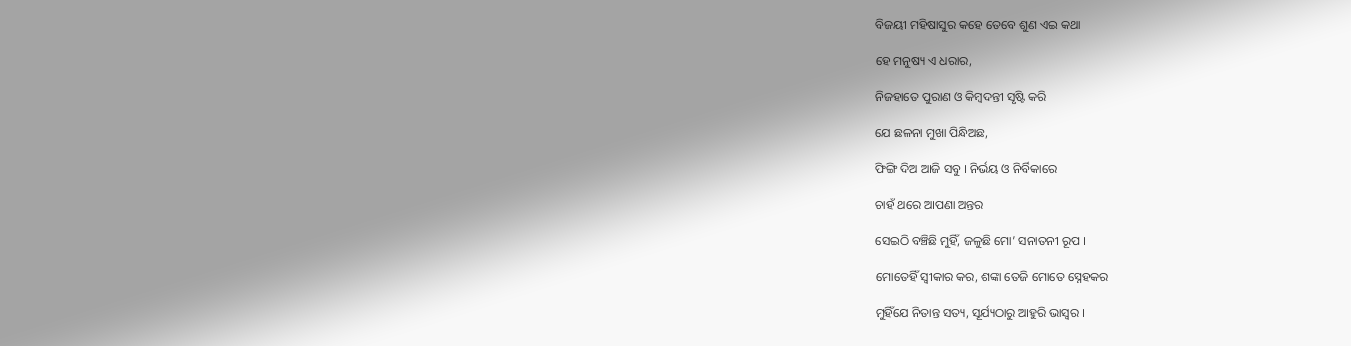ବିଜୟୀ ମହିଷାସୁର କହେ ତେବେ ଶୁଣ ଏଇ କଥା

ହେ ମନୁଷ୍ୟ ଏ ଧରାର,

ନିଜହାତେ ପୁରାଣ ଓ କିମ୍ବଦନ୍ତୀ ସୃଷ୍ଟି କରି

ଯେ ଛଳନା ମୁଖା ପିନ୍ଧିଅଛ,

ଫିଙ୍ଗି ଦିଅ ଆଜି ସବୁ । ନିର୍ଭୟ ଓ ନିର୍ବିକାରେ

ଚାହଁ ଥରେ ଆପଣା ଅନ୍ତର

ସେଇଠି ବଞ୍ଚିଛି ମୁହିଁ, ଜଳୁଛି ମୋ’ ସନାତନୀ ରୂପ ।

ମୋତେହିଁ ସ୍ଵୀକାର କର, ଶଙ୍କା ତେଜି ମୋତେ ସ୍ନେହକର

ମୁହିଁଯେ ନିତାନ୍ତ ସତ୍ୟ, ସୂର୍ଯ୍ୟଠାରୁ ଆହୁରି ଭାସ୍ଵର ।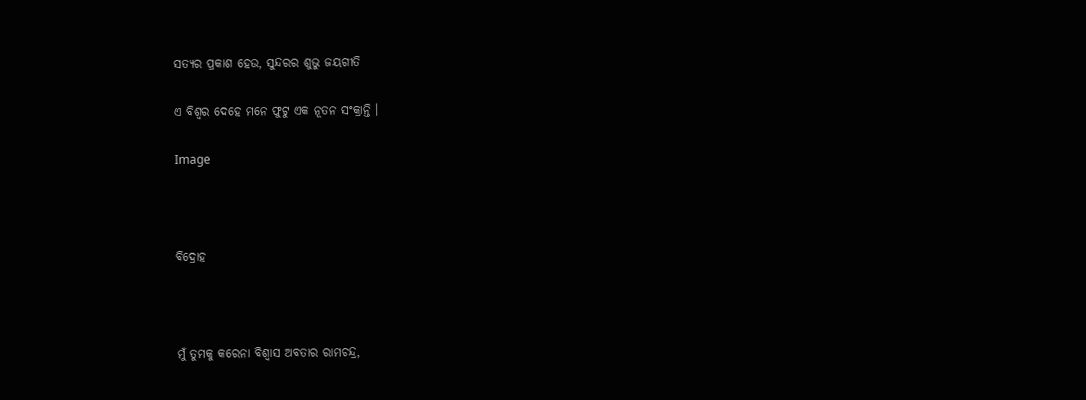ସତ୍ୟର ପ୍ରକାଶ ହେଉ, ସୁନ୍ଦରର ଶୁଭୁ ଜୟଗୀତି

ଏ ବିଶ୍ୱର ଦେହେ ମନେ ଫୁଟୁ ଏକ ନୂତନ ସଂକ୍ରାନ୍ତି ।

Image



ବିଦ୍ରୋହ



ମୁଁ ତୁମକୁ କରେନା ବିଶ୍ୱାସ ଅବତାର ରାମଚନ୍ଦ୍ର,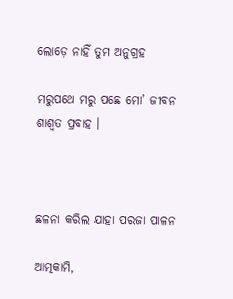ଲୋଡ଼େ ନାହିଁ ତୁମ ଅନୁଗ୍ରହ

ମରୁପଥେ ମରୁ ପଛେ ମୋ’ ଜୀବନ ଶାଶ୍ୱତ ପ୍ରବାହ ।



ଛଳନା କରିଲ ଯାହା ପରଜା ପାଳନ

ଆତ୍ମକାମି,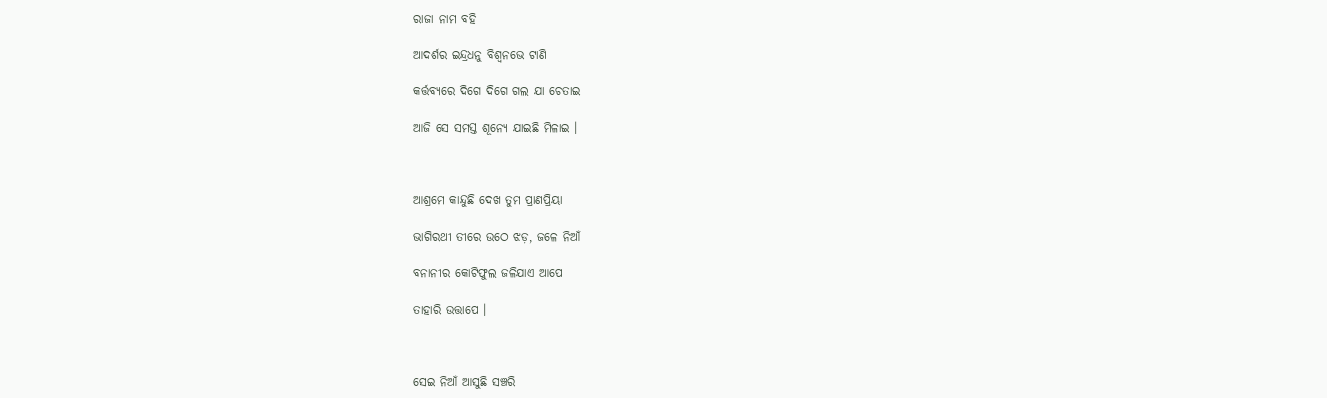ରାଜା ନାମ ବହି

ଆଦର୍ଶର ଇନ୍ଦ୍ରଧନୁ ବିଶ୍ୱନଭେ ଟାଣି

କର୍ତ୍ତବ୍ୟରେ ଦିଗେ ଦିଗେ ଗଲ ଯା ଚେତାଇ

ଆଜି ସେ ସମସ୍ତ ଶୂନ୍ୟେ ଯାଇଛି ମିଳାଇ ।



ଆଶ୍ରମେ କାନ୍ଦୁଛି ଦେଖ ତୁମ ପ୍ରାଣପ୍ରିୟା

ଭାଗିରଥୀ ତୀରେ ଉଠେ ଝଡ଼, ଜଳେ ନିଆଁ

ବନାନୀର କୋଟିଫୁଲ ଜଳିଯାଏ ଆପେ

ତାହାରି ଉତ୍ତାପେ ।



ସେଇ ନିଆଁ ଆସୁଛି ସଞ୍ଚରି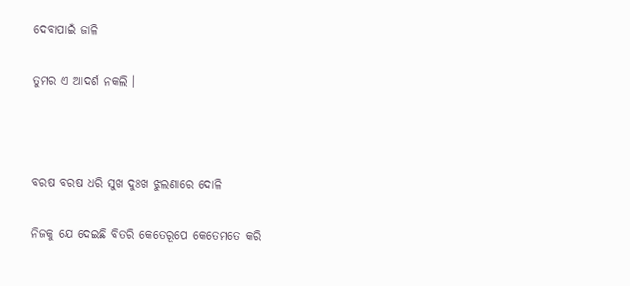ଦେବାପାଇଁ ଜାଳି

ତୁମର ଏ ଆଦର୍ଶ ନକଲି ।



ବରଷ ବରଷ ଧରି ସୁଖ ଦୁଃଖ ଝୁଲଣାରେ ଦୋଳି

ନିଜକୁ ଯେ ଦେଇଛି ବିତରି କେତେରୂପେ କେତେମତେ କରି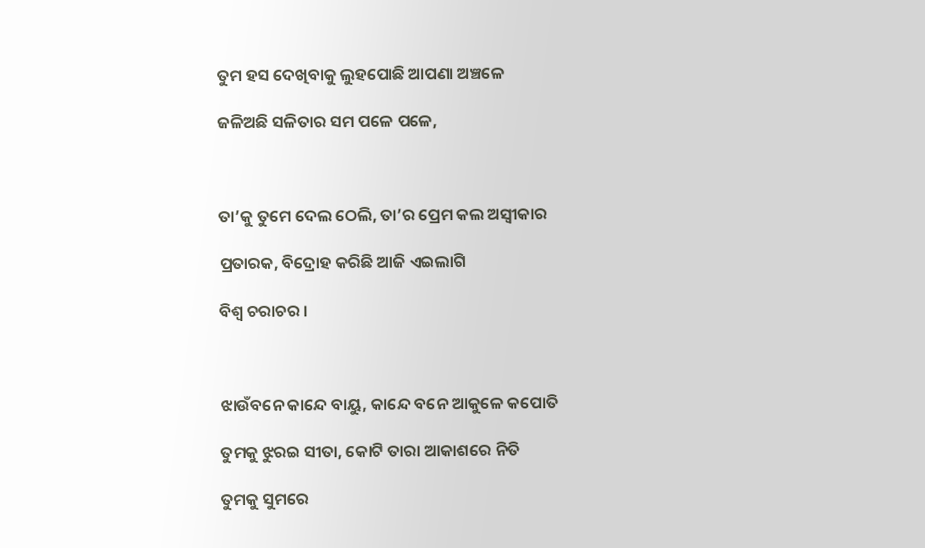ତୁମ ହସ ଦେଖିବାକୁ ଲୁହପୋଛି ଆପଣା ଅଞ୍ଚଳେ

ଜଳିଅଛି ସଳିତାର ସମ ପଳେ ପଳେ,



ତା’କୁ ତୁମେ ଦେଲ ଠେଲି, ତା’ର ପ୍ରେମ କଲ ଅସ୍ୱୀକାର

ପ୍ରତାରକ, ବିଦ୍ରୋହ କରିଛି ଆଜି ଏଇଲାଗି

ବିଶ୍ୱ ଚରାଚର ।



ଝାଉଁବନେ କାନ୍ଦେ ବାୟୁ, କାନ୍ଦେ ବନେ ଆକୁଳେ କପୋତି

ତୁମକୁ ଝୁରଇ ସୀତା, କୋଟି ତାରା ଆକାଶରେ ନିତି

ତୁମକୁ ସୁମରେ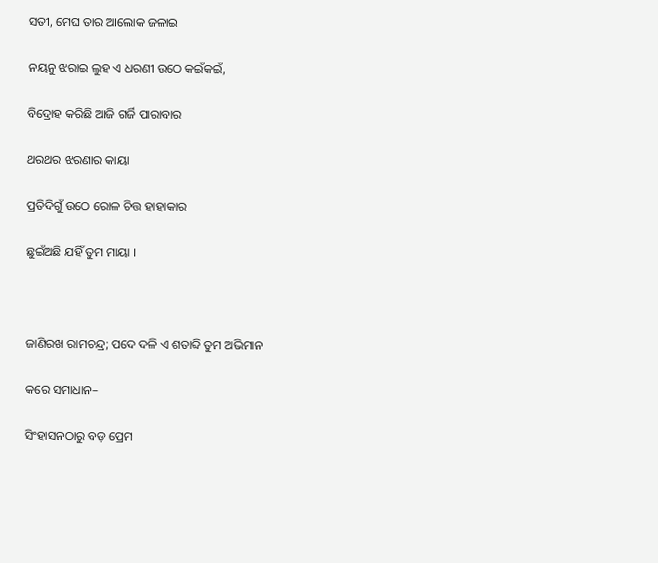ସତୀ, ମେଘ ତାର ଆଲୋକ ଜଳାଇ

ନୟନୁ ଝରାଇ ଲୁହ ଏ ଧରଣୀ ଉଠେ କଇଁକଇଁ,

ବିଦ୍ରୋହ କରିଛି ଆଜି ଗର୍ଜି ପାରାବାର

ଥରଥର ଝରଣାର କାୟା

ପ୍ରତିଦିଗୁଁ ଉଠେ ରୋଳ ଚିତ୍ତ ହାହାକାର

ଛୁଇଁଅଛି ଯହିଁ ତୁମ ମାୟା ।



ଜାଣିରଖ ରାମଚନ୍ଦ୍ର; ପଦେ ଦଳି ଏ ଶତାବ୍ଦି ତୁମ ଅଭିମାନ

କରେ ସମାଧାନ–

ସିଂହାସନଠାରୁ ବଡ଼ ପ୍ରେମ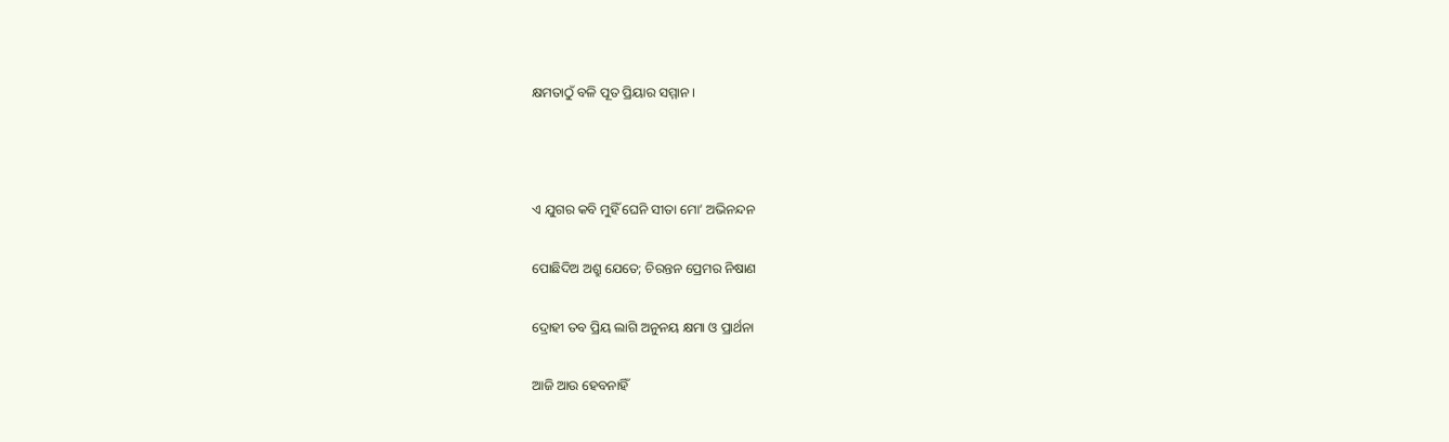କ୍ଷମତାଠୁଁ ବଳି ପୂତ ପ୍ରିୟାର ସମ୍ମାନ ।



ଏ ଯୁଗର କବି ମୁହିଁ ଘେନି ସୀତା ମୋ’ ଅଭିନନ୍ଦନ

ପୋଛିଦିଅ ଅଶ୍ରୁ ଯେତେ; ଚିରନ୍ତନ ପ୍ରେମର ନିଷାଣ

ଦ୍ରୋହୀ ତବ ପ୍ରିୟ ଲାଗି ଅନୁନୟ କ୍ଷମା ଓ ପ୍ରାର୍ଥନା

ଆଜି ଆଉ ହେବନାହିଁ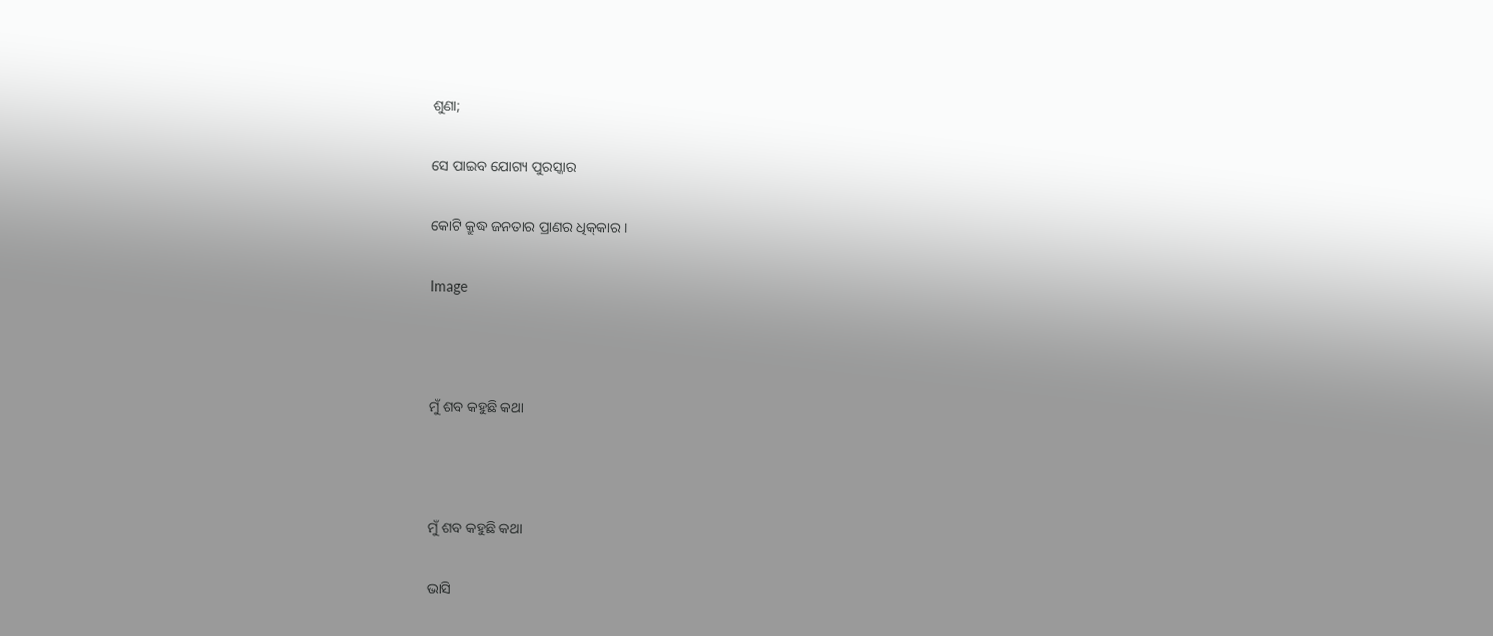ଶୁଣା;

ସେ ପାଇବ ଯୋଗ୍ୟ ପୁରସ୍କାର

କୋଟି କ୍ରୁଦ୍ଧ ଜନତାର ପ୍ରାଣର ଧିକ୍‍କାର ।

Image



ମୁଁ ଶବ କହୁଛି କଥା



ମୁଁ ଶବ କହୁଛି କଥା

ଭାସି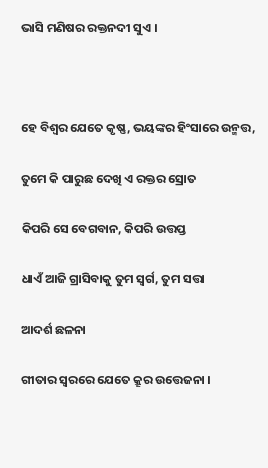ଭାସି ମଣିଷର ରକ୍ତନଦୀ ସୁଏ ।



ହେ ବିଶ୍ୱର ଯେତେ କୃଷ୍ଣ, ଭୟଙ୍କର ହିଂସାରେ ଉନ୍ମତ୍ତ,

ତୁମେ କି ପାରୁଛ ଦେଖି ଏ ରକ୍ତର ସ୍ରୋତ

କିପରି ସେ ବେଗବାନ, କିପରି ଉତ୍ତପ୍ତ

ଧାଏଁ ଆଜି ଗ୍ରାସିବାକୁ ତୁମ ସ୍ଵର୍ଗ, ତୁମ ସତ୍ତା

ଆଦର୍ଶ ଛଳନା

ଗୀତାର ସ୍ଵରରେ ଯେତେ କ୍ରୂର ଉତ୍ତେଜନା ।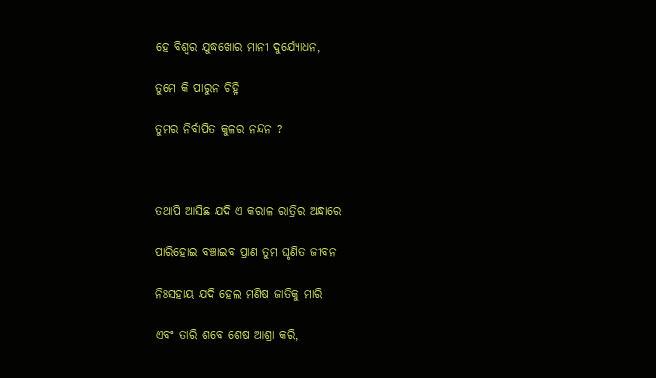ହେ ବିଶ୍ୱର ଯୁଦ୍ଧଖୋର ମାନୀ ଦୁର୍ଯ୍ୟୋଧନ,

ତୁମେ କି ପାରୁନ ଚିହ୍ନି

ତୁମର ନିର୍ବାପିତ କୁଳର ନନ୍ଦନ ?



ତଥାପି ଆସିଛ ଯଦି ଏ କରାଳ ରାତ୍ରିର ଅନ୍ଧାରେ

ପାରିହୋଇ ବଞ୍ଚାଇବ ପ୍ରାଣ ତୁମ ଘୃଣିତ ଜୀବନ

ନିଃସହାୟ ଯଦି ହେଲ ମଣିଷ ଜାତିକୁ ମାରି

ଏବଂ ତାରି ଶବେ ଶେଷ ଆଶ୍ରା କରି,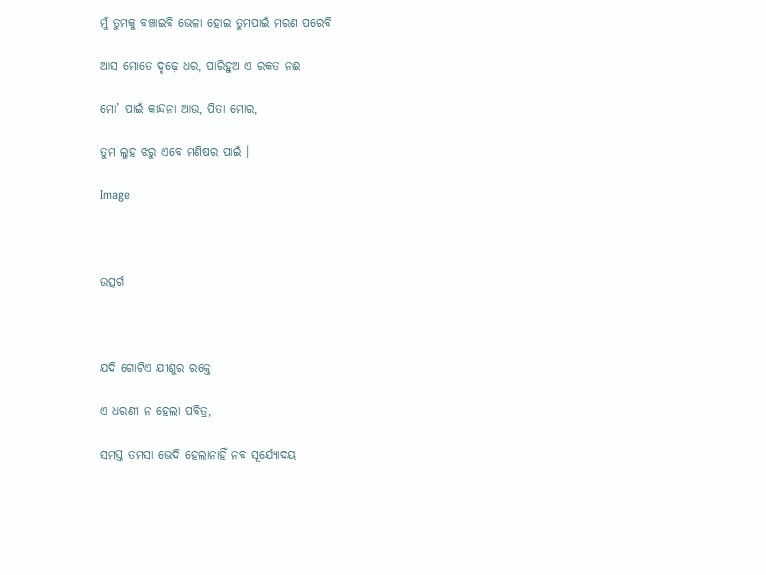ମୁଁ ତୁମକୁ ବଞ୍ଚାଇବି ଭେଳା ହୋଇ ତୁମପାଇଁ ମରଣ ପରେବି

ଆସ ମୋତେ ଦୃଢ଼େ ଧର, ପାରିହୁଅ ଏ ରକତ ନଈ

ମୋ’ ପାଇଁ କାନ୍ଦନା ଆଉ, ପିତା ମୋର,

ତୁମ ଲୁହ ଝରୁ ଏବେ ମଣିଷର ପାଇଁ ।

Image



ଉତ୍ସର୍ଗ



ଯଦି ଗୋଟିଏ ଯୀଶୁର ରକ୍ତେ

ଏ ଧରଣୀ ନ ହେଲା ପବିତ୍ର,

ସମସ୍ତ ତମସା ଭେଦି ହେଲାନାହିଁ ନବ ସୂର୍ଯ୍ୟୋଦୟ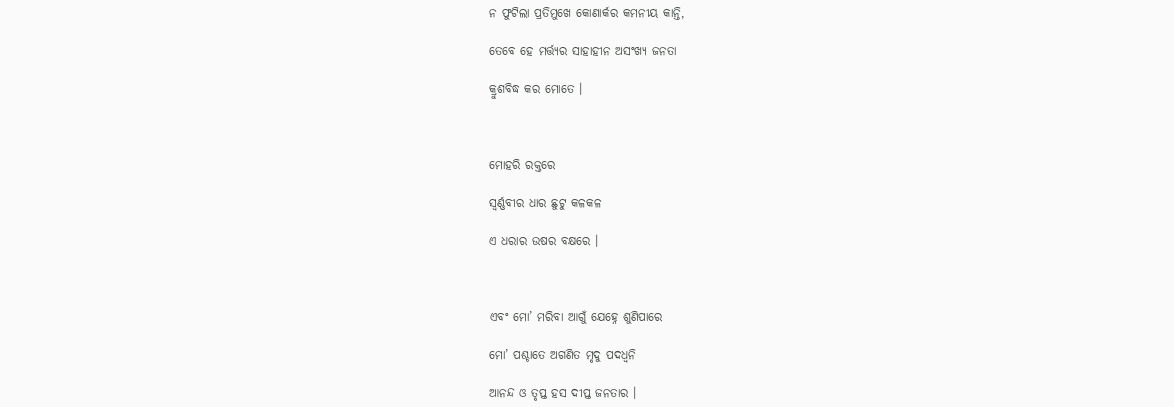ନ ଫୁଟିଲା ପ୍ରତିମୁଖେ କୋଣାର୍କର କମନୀୟ କାନ୍ତି,

ତେବେ ହେ ମର୍ତ୍ତ୍ୟର ସାହାହୀନ ଅସଂଖ୍ୟ ଜନତା

କ୍ରୁଶବିଦ୍ଧ କର ମୋତେ ।



ମୋହରି ରକ୍ତରେ

ସ୍ୱର୍ଣ୍ଣବୀର ଧାର ଛୁଟୁ କଳକଳ

ଏ ଧରାର ଉଷର ବକ୍ଷରେ ।



ଏବଂ ମୋ’ ମରିବା ଆଗୁଁ ଯେହ୍ନେ ଶୁଣିପାରେ

ମୋ’ ପଶ୍ଚାତେ ଅଗଣିତ ମୃଦୁ ପଦଧ୍ୱନି

ଆନନ୍ଦ ଓ ତୃପ୍ତ ହସ ଦୀପ୍ତ ଜନତାର ।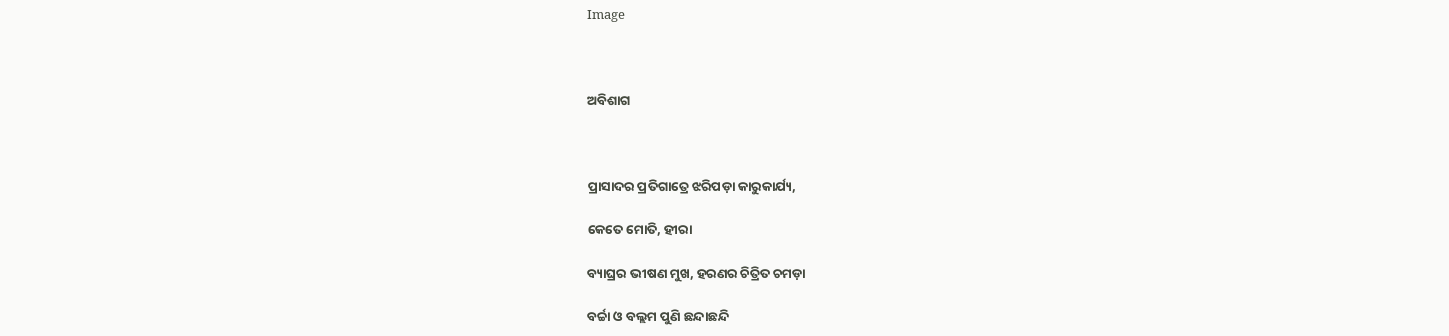Image



ଅବିଶାଗ



ପ୍ରାସାଦର ପ୍ରତିଗାତ୍ରେ ଝରିପଡ଼ା କାରୁକାର୍ଯ୍ୟ,

କେତେ ମୋତି, ହୀରା

ବ୍ୟାଘ୍ରର ଭୀଷଣ ମୁଖ, ହରଣର ଚିତ୍ରିତ ଚମଡ଼ା

ବର୍ଚ୍ଚା ଓ ବଲ୍ଲମ ପୁଣି ଛନ୍ଦାଛନ୍ଦି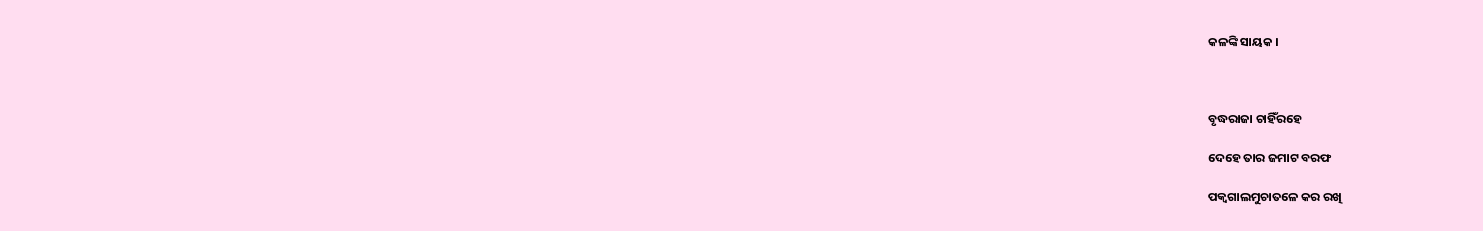କଳଙ୍କି ସାୟକ ।



ବୃଦ୍ଧରାଜା ଚାହିଁରହେ

ଦେହେ ତାର ଜମାଟ ବରଫ

ପକ୍ୱଗାଲମୁଚାତଳେ କର ରଖି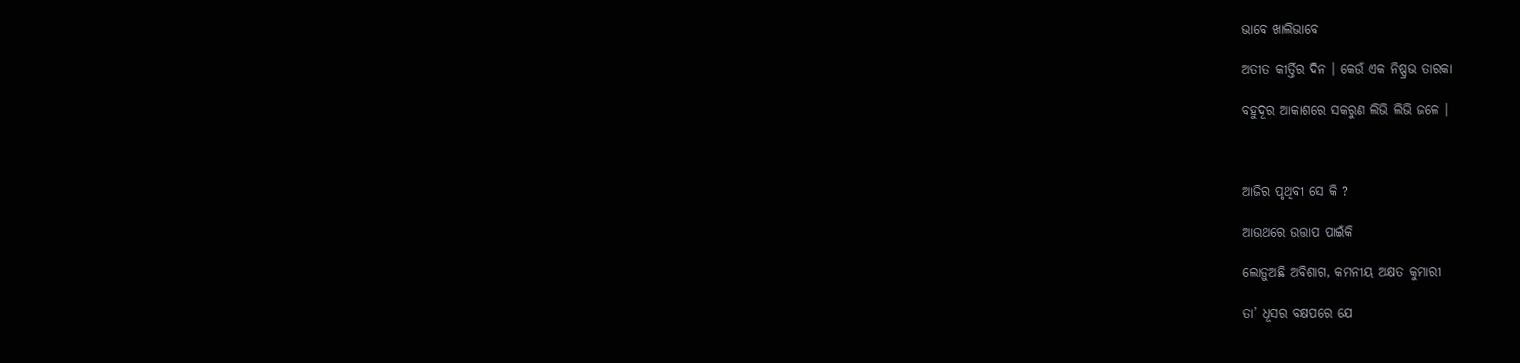ଭାବେ ଖାଲିଭାବେ

ଅତୀତ କୀର୍ତ୍ତିର ଦିନ । କେଉଁ ଏକ ନିଷ୍ପ୍ରଭ ତାରକା

ବହୁଦୂର ଆକାଶରେ ସକରୁଣ ଲିଭି ଲିଭି ଜଳେ ।



ଆଜିର ପୃଥିବୀ ସେ କି ?

ଆଉଥରେ ଉତ୍ତାପ ପାଇଁକି

ଲୋଡ଼ୁଅଛି ଅବିଶାଗ, କମନୀୟ ଅକ୍ଷତ କୁମାରୀ

ତା’ ଧୂସର ବକ୍ଷପରେ ଯେ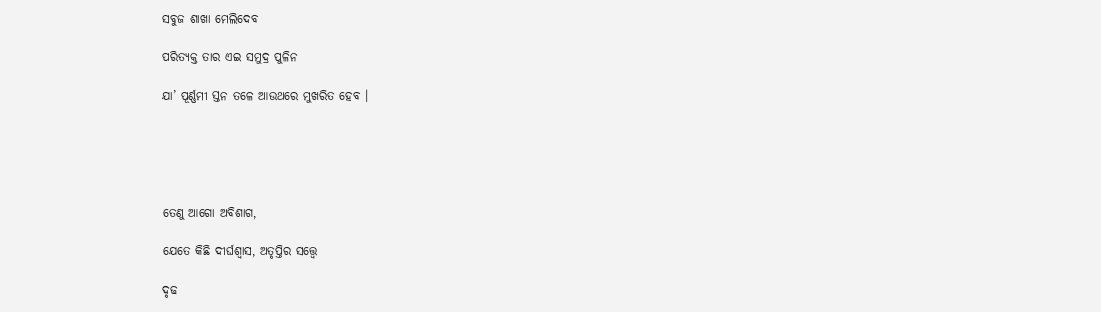ସବୁଜ ଶାଖା ମେଲିଦେବ

ପରିତ୍ୟକ୍ତ ତାର ଏଇ ସମୁଦ୍ର ପୁଳିନ

ଯା’ ପୂର୍ଣ୍ଣମୀ ସ୍ତନ ତଳେ ଆଉଥରେ ମୁଖରିତ ହେବ ।





ତେଣୁ ଆଗୋ ଅବିଶାଗ,

ଯେତେ କିଛି ଦୀର୍ଘଶ୍ୱାସ, ଅତୃପ୍ତିର ସତ୍ତ୍ୱେ

ଦୃଢ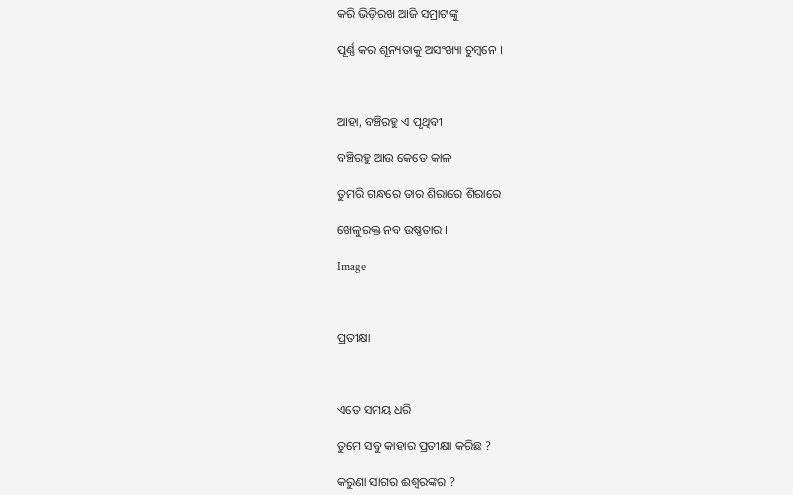କରି ଭିଡ଼ିରଖ ଆଜି ସମ୍ରାଟଙ୍କୁ

ପୂର୍ଣ୍ଣ କର ଶୂନ୍ୟତାକୁ ଅସଂଖ୍ୟା ଚୁମ୍ବନେ ।



ଆହା, ବଞ୍ଚିରହୁ ଏ ପୃଥିବୀ

ବଞ୍ଚିରହୁ ଆଉ କେତେ କାଳ

ତୁମରି ଗନ୍ଧରେ ତାର ଶିରାରେ ଶିରାରେ

ଖେଳୁରକ୍ତ ନବ ଉଷ୍ଣତାର ।

Image



ପ୍ରତୀକ୍ଷା



ଏତେ ସମୟ ଧରି

ତୁମେ ସବୁ କାହାର ପ୍ରତୀକ୍ଷା କରିଛ ?

କରୁଣା ସାଗର ଈଶ୍ୱରଙ୍କର ?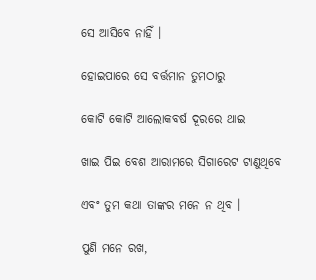ସେ ଆସିବେ ନାହିଁ ।

ହୋଇପାରେ ସେ ବର୍ତ୍ତମାନ ତୁମଠାରୁ

କୋଟି କୋଟି ଆଲୋକବର୍ଷ ଦୂରରେ ଥାଇ

ଖାଇ ପିଇ ବେଶ ଆରାମରେ ସିଗାରେଟ ଟାଣୁଥିବେ

ଏବଂ ତୁମ କଥା ତାଙ୍କର ମନେ ନ ଥିବ ।

ପୁଣି ମନେ ରଖ,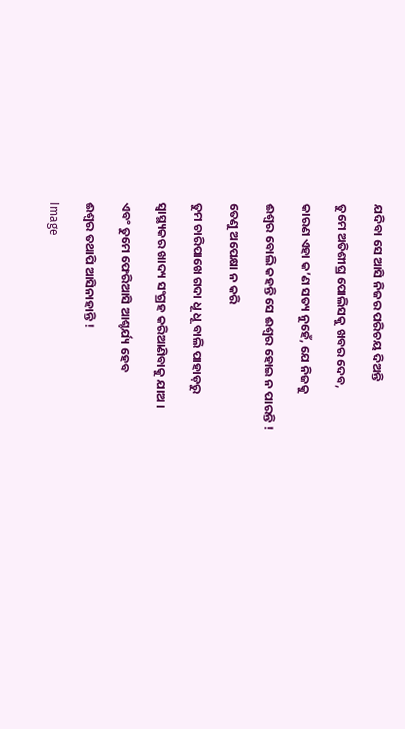ଯଦିବା ସେ ଆସି ନିଜର ପରିଚୟ ଦିଅନ୍ତି

ତୁମେ ଅତିଶୀଘ୍ର ପୋଲିସକୁ ଖବର ଦେବ,

କାରଣ ଏହା କ’ଣ ସତ୍ୟ ନୁହେଁ, ଯେ ନିଜକୁ

ଈଶ୍ୱର ବୋଲି କହନ୍ତି ସେ ଈଶ୍ୱର ହୋଇ ନ ପାରନ୍ତି !

ତେଣୁ ଅପେକ୍ଷା ନ କରି

ତୁମ ଚାରିପାଖେ ଗଦା ଧୂ ଧୂ ବାଲି ପାହାଡ଼ରୁ

ସ୍ଵାସ୍ଥ୍ୟକର ଖାଦ୍ୟ ସଂଗ୍ରହ କରିଆଣିବାକୁ ଯାଅ ।

ଏବଂ ତୁମେ ଫେରିଆସି ଆଶ୍ଚର୍ଯ୍ୟ ହେବ

ଈଶ୍ୱର ତଥାପି ଆସିନାହାନ୍ତି !

Image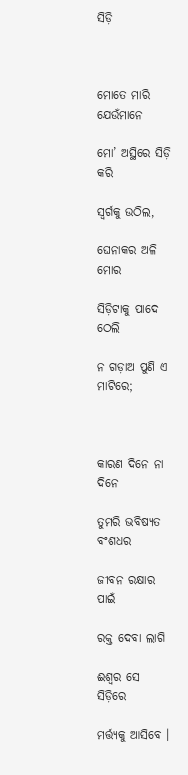ସିଡ଼ି



ମୋତେ ମାରି ଯେଉଁମାନେ

ମୋ’ ଅସ୍ଥିରେ ସିଡ଼ି କରି

ସ୍ଵର୍ଗକୁ ଉଠିଲ,

ଘେନାକର ଅଳି ମୋର

ସିଡ଼ିଟାକୁ ପାଦେ ଠେଲି

ନ ଗଡ଼ାଅ ପୁଣି ଏ ମାଟିରେ;



କାରଣ ଦିନେ ନା ଦିନେ

ତୁମରି ଭବିଷ୍ୟତ ବଂଶଧର

ଜୀବନ ରକ୍ଷାର ପାଇଁ

ରକ୍ତ ଦେବା ଲାଗି

ଈଶ୍ୱର ସେ ସିଡ଼ିରେ

ମର୍ତ୍ତ୍ୟକୁ ଆସିବେ ।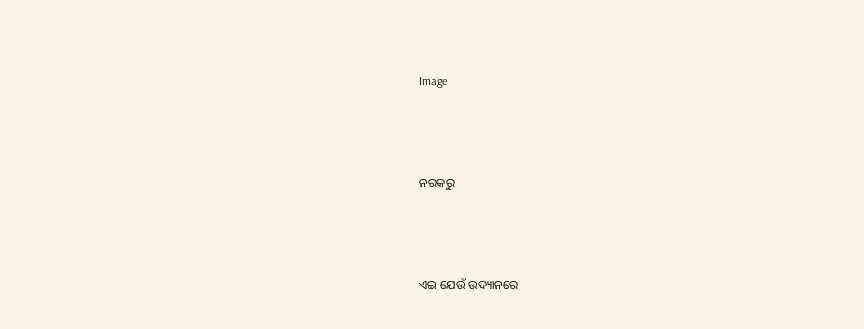Image



ନରକରୁ



ଏଇ ଯେଉଁ ଉଦ୍ୟାନରେ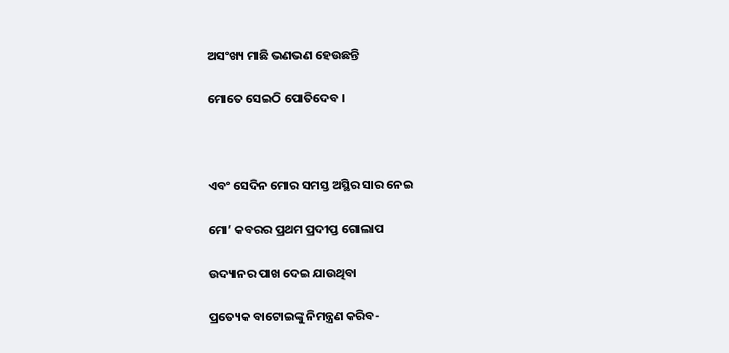ଅସଂଖ୍ୟ ମାଛି ଭଣଭଣ ହେଉଛନ୍ତି

ମୋତେ ସେଇଠି ପୋତିଦେବ ।



ଏବଂ ସେଦିନ ମୋର ସମସ୍ତ ଅସ୍ଥିର ସାର ନେଇ

ମୋ’ କବରର ପ୍ରଥମ ପ୍ରଦୀପ୍ତ ଗୋଲାପ

ଉଦ୍ୟାନର ପାଖ ଦେଇ ଯାଉଥିବା

ପ୍ରତ୍ୟେକ ବାଟୋଇଙ୍କୁ ନିମନ୍ତ୍ରଣ କରିବ-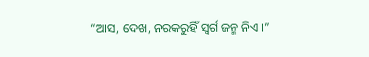“ଆସ, ଦେଖ, ନରକରୁହିଁ ସ୍ଵର୍ଗ ଜନ୍ମ ନିଏ ।”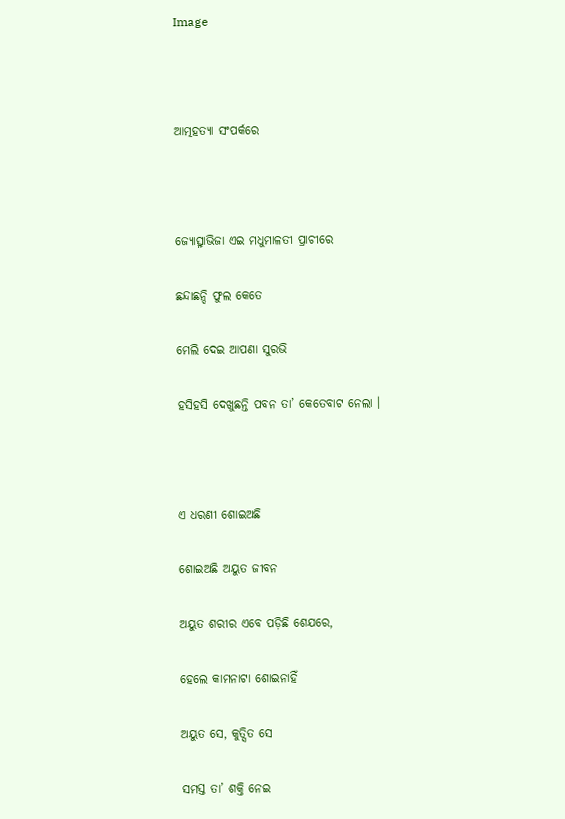Image



ଆତ୍ମହତ୍ୟା ସଂପର୍କରେ



ଜ୍ୟୋତ୍ସ୍ନାଭିଜା ଏଇ ମଧୁମାଳତୀ ପ୍ରାଚୀରେ

ଛନ୍ଦାଛନ୍ଦି ଫୁଲ କେତେ

ମେଲି ଦେଇ ଆପଣା ସୁରଭି

ହସିହସି ଦେଖୁଛନ୍ତି ପବନ ତା’ କେତେବାଟ ନେଲା ।



ଏ ଧରଣୀ ଶୋଇଅଛି

ଶୋଇଅଛି ଅୟୁତ ଜୀବନ

ଅୟୁତ ଶରୀର ଏବେ ପଡ଼ିଛି ଶେଯରେ,

ହେଲେ କାମନାଟା ଶୋଇନାହିଁ

ଅୟୁତ ସେ, କୁତ୍ସିତ ସେ

ସମସ୍ତ ତା’ ଶକ୍ତି ନେଇ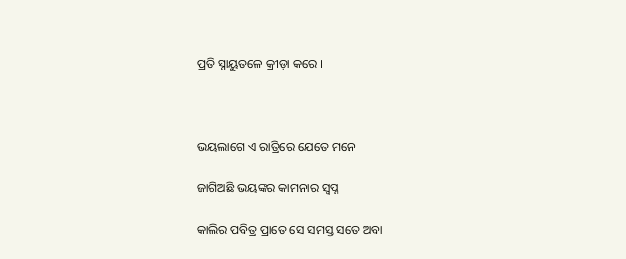ପ୍ରତି ସ୍ନାୟୁତଳେ କ୍ରୀଡ଼ା କରେ ।



ଭୟଲାଗେ ଏ ରାତ୍ରିରେ ଯେତେ ମନେ

ଜାଗିଅଛି ଭୟଙ୍କର କାମନାର ସ୍ୱପ୍ନ

କାଲିର ପବିତ୍ର ପ୍ରାତେ ସେ ସମସ୍ତ ସତେ ଅବା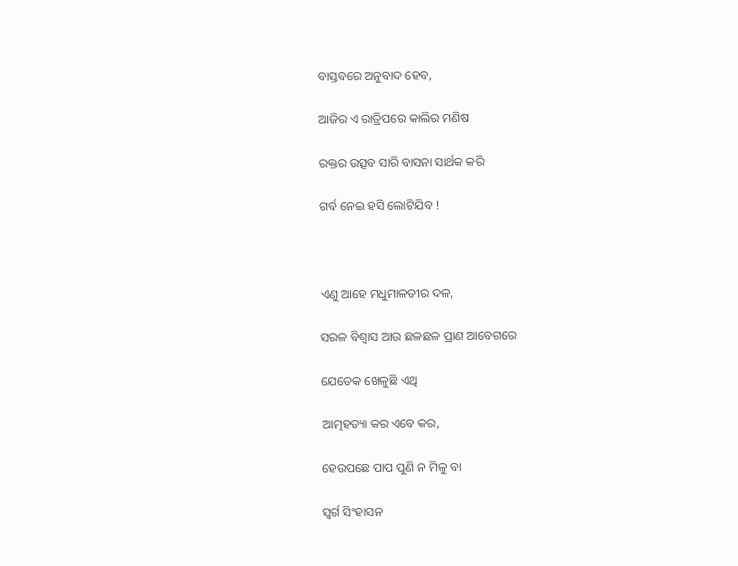ବାସ୍ତବରେ ଅନୁବାଦ ହେବ,

ଆଜିର ଏ ରାତ୍ରିପରେ କାଲିର ମଣିଷ

ରକ୍ତର ଉତ୍ସବ ସାରି ବାସନା ସାର୍ଥକ କରି

ଗର୍ବ ନେଇ ହସି ଲୋଟିଯିବ !



ଏଣୁ ଆହେ ମଧୁମାଳତୀର ଦଳ,

ସରଳ ବିଶ୍ୱାସ ଆଉ ଛଳଛଳ ପ୍ରାଣ ଆବେଗରେ

ଯେତେକ ଖେଳୁଛି ଏଥି

ଆତ୍ମହତ୍ୟା କର ଏବେ କର,

ହେଉପଛେ ପାପ ପୁଣି ନ ମିଳୁ ବା

ସ୍ଵର୍ଗ ସିଂହାସନ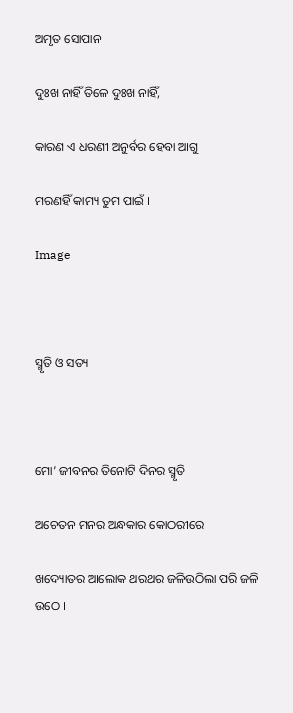ଅମୃତ ସୋପାନ

ଦୁଃଖ ନାହିଁ ତିଳେ ଦୁଃଖ ନାହିଁ,

କାରଣ ଏ ଧରଣୀ ଅନୁର୍ବର ହେବା ଆଗୁ

ମରଣହିଁ କାମ୍ୟ ତୁମ ପାଇଁ ।

Image



ସ୍ମୃତି ଓ ସତ୍ୟ



ମୋ’ ଜୀବନର ତିନୋଟି ଦିନର ସ୍ମୃତି

ଅଚେତନ ମନର ଅନ୍ଧକାର କୋଠରୀରେ

ଖଦ୍ୟୋତର ଆଲୋକ ଥରଥର ଜଳିଉଠିଲା ପରି ଜଳି ଉଠେ ।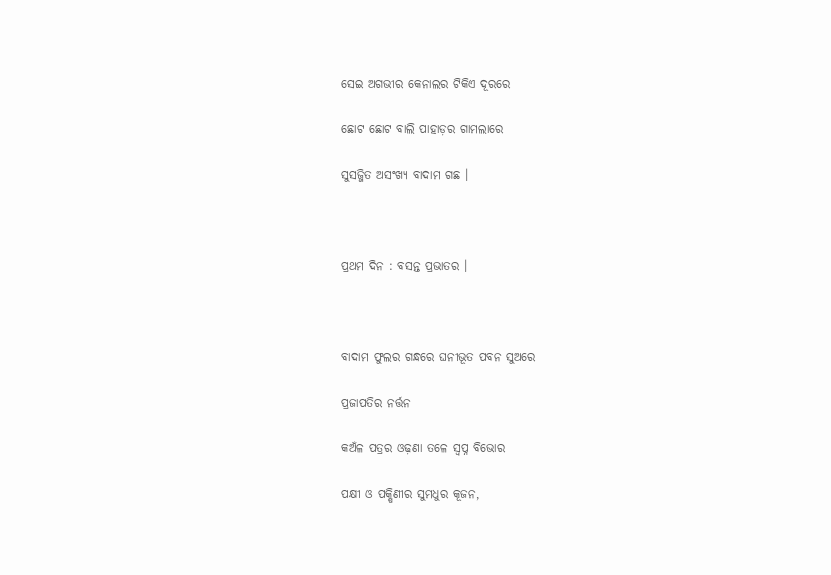ସେଇ ଅଗଭୀର କେନାଲର ଟିକିଏ ଦୂରରେ

ଛୋଟ ଛୋଟ ବାଲି ପାହାଡ଼ର ଗାମଲାରେ

ସୁସଜ୍ଜିତ ଅସଂଖ୍ୟ ବାଦାମ ଗଛ ।



ପ୍ରଥମ ଦିନ : ବସନ୍ତ ପ୍ରଭାତର ।



ବାଦାମ ଫୁଲର ଗନ୍ଧରେ ଘନୀଭୂତ ପବନ ସୁଅରେ

ପ୍ରଜାପତିର ନର୍ତ୍ତନ

କଅଁଳ ପତ୍ରର ଓଢ଼ଣା ତଳେ ସ୍ଵପ୍ନ ବିଭୋର

ପକ୍ଷୀ ଓ ପକ୍ଷିଣୀର ସୁମଧୁର କୂଜନ,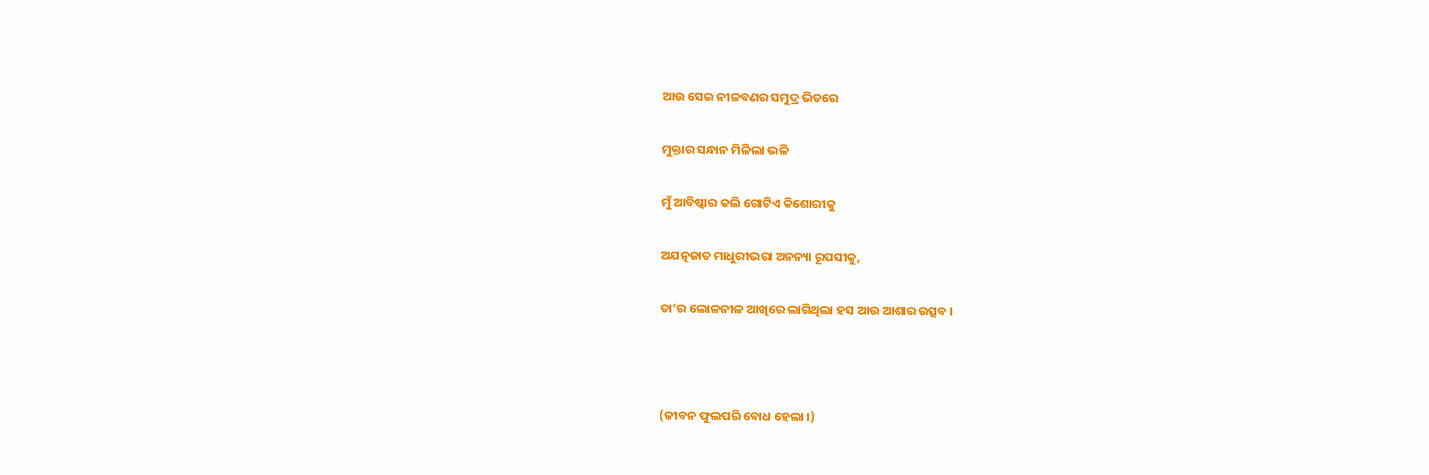ଆଉ ସେଇ ନୀଳବଣର ସମୁଦ୍ର ଭିତରେ

ମୁକ୍ତାର ସନ୍ଧାନ ମିଳିଲା ଭଳି

ମୁଁ ଆବିଷ୍କାର କଲି ଗୋଟିଏ କିଶୋରୀକୁ

ଅଯତ୍ନଜାତ ମାଧୁରୀଭରା ଅନନ୍ୟା ରୂପସୀକୁ,

ତା’ର ଲୋଳନୀଳ ଆଖିରେ ଲାଗିଥିଲା ହସ ଆଉ ଆଶାର ଉତ୍ସବ ।



(ଜୀବନ ଫୁଲପରି ବୋଧ ହେଲା ।)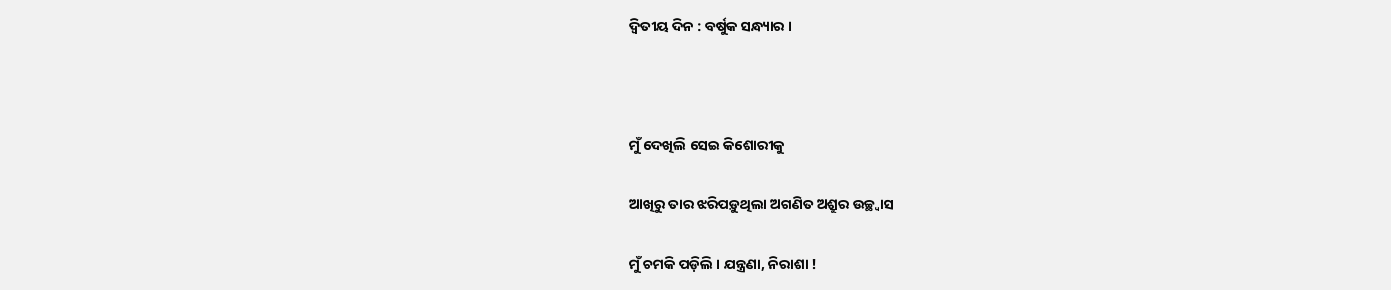ଦ୍ୱିତୀୟ ଦିନ : ବର୍ଷୁକ ସନ୍ଧ୍ୟାର ।



ମୁଁ ଦେଖିଲି ସେଇ କିଶୋରୀକୁ

ଆଖିରୁ ତାର ଝରିପଡ଼ୁଥିଲା ଅଗଣିତ ଅଶ୍ରୁର ଉଚ୍ଛ୍ୱାସ

ମୁଁ ଚମକି ପଡ଼ିଲି । ଯନ୍ତ୍ରଣା, ନିରାଶା !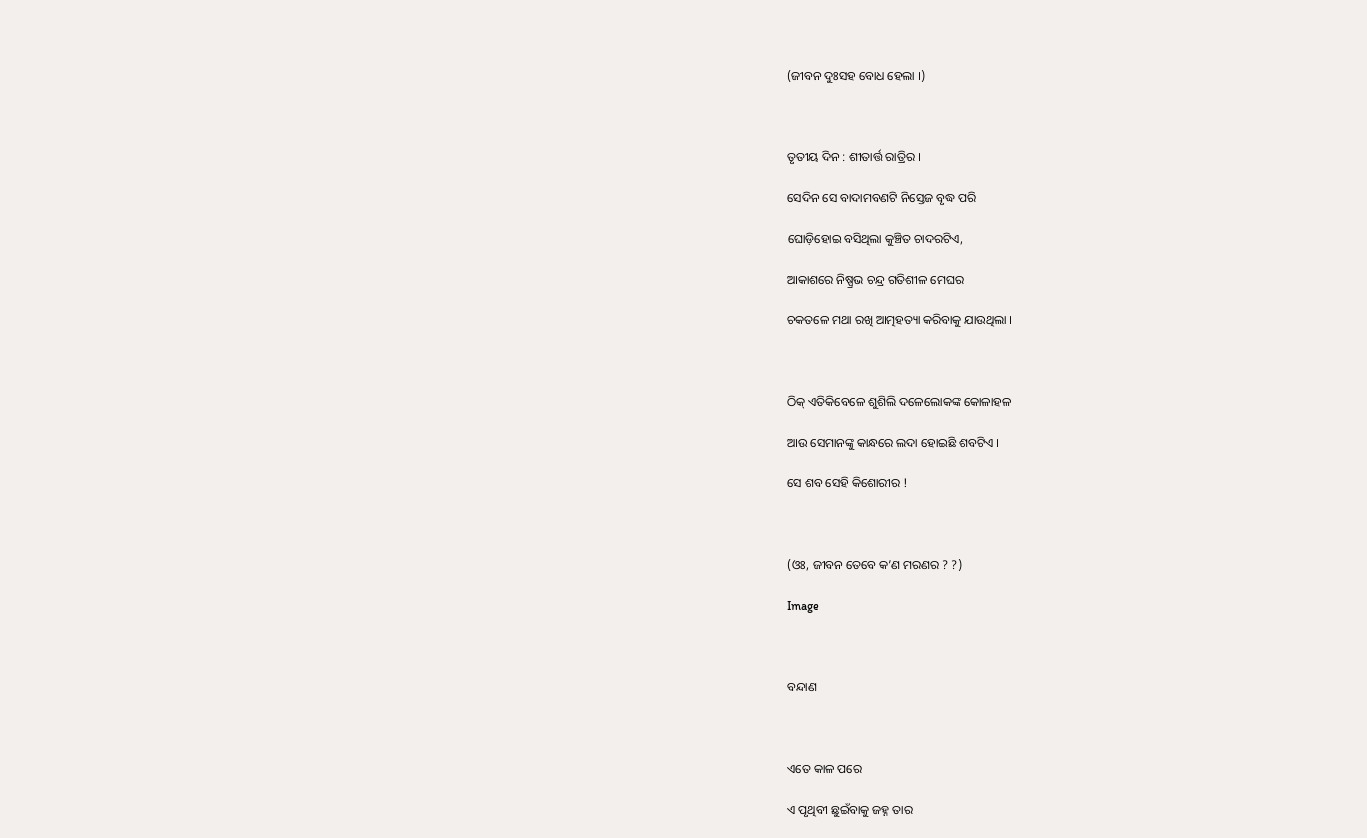(ଜୀବନ ଦୁଃସହ ବୋଧ ହେଲା ।)



ତୃତୀୟ ଦିନ : ଶୀତାର୍ତ୍ତ ରାତ୍ରିର ।

ସେଦିନ ସେ ବାଦାମବଣଟି ନିସ୍ତେଜ ବୃଦ୍ଧ ପରି

ଘୋଡ଼ିହୋଇ ବସିଥିଲା କୁଞ୍ଚିତ ଚାଦରଟିଏ,

ଆକାଶରେ ନିଷ୍ପ୍ରଭ ଚନ୍ଦ୍ର ଗତିଶୀଳ ମେଘର

ଚକତଳେ ମଥା ରଖି ଆତ୍ମହତ୍ୟା କରିବାକୁ ଯାଉଥିଲା ।



ଠିକ୍ ଏତିକିବେଳେ ଶୁଶିଲି ଦଳେଲୋକଙ୍କ କୋଳାହଳ

ଆଉ ସେମାନଙ୍କୁ କାନ୍ଧରେ ଲଦା ହୋଇଛି ଶବଟିଏ ।

ସେ ଶବ ସେହି କିଶୋରୀର !



(ଓଃ, ଜୀବନ ତେବେ କ’ଣ ମରଣର ? ?)

Image



ବନ୍ଦାଣ



ଏତେ କାଳ ପରେ

ଏ ପୃଥିବୀ ଛୁଇଁବାକୁ ଜହ୍ନ ତାର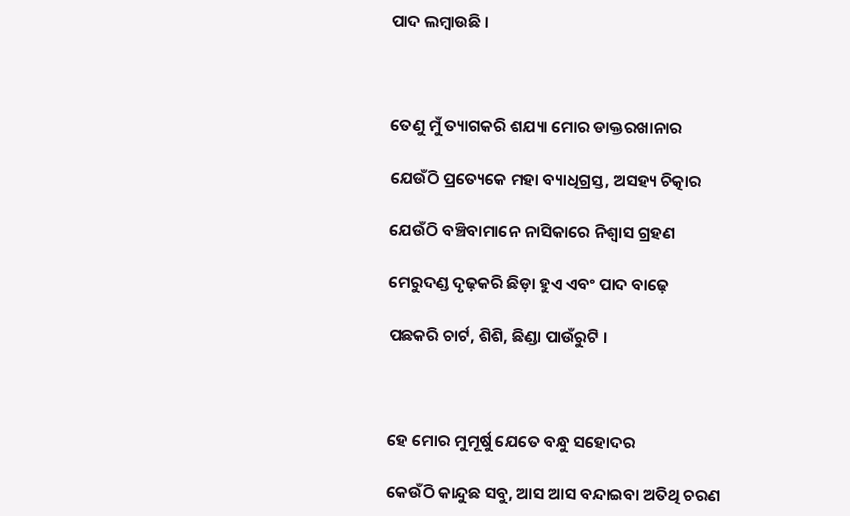ପାଦ ଲମ୍ବାଉଛି ।



ତେଣୁ ମୁଁ ତ୍ୟାଗକରି ଶଯ୍ୟା ମୋର ଡାକ୍ତରଖାନାର

ଯେଉଁଠି ପ୍ରତ୍ୟେକେ ମହା ବ୍ୟାଧିଗ୍ରସ୍ତ, ଅସହ୍ୟ ଚିତ୍କାର

ଯେଉଁଠି ବଞ୍ଚିବାମାନେ ନାସିକାରେ ନିଶ୍ଵାସ ଗ୍ରହଣ

ମେରୁଦଣ୍ଡ ଦୃଢ଼କରି ଛିଡ଼ା ହୁଏ ଏବଂ ପାଦ ବାଢ଼େ

ପଛକରି ଚାର୍ଟ, ଶିଶି, ଛିଣ୍ଡା ପାଉଁରୁଟି ।



ହେ ମୋର ମୁମୂର୍ଷୁ ଯେତେ ବନ୍ଧୁ ସହୋଦର

କେଉଁଠି କାନ୍ଦୁଛ ସବୁ, ଆସ ଆସ ବନ୍ଦାଇବା ଅତିଥି ଚରଣ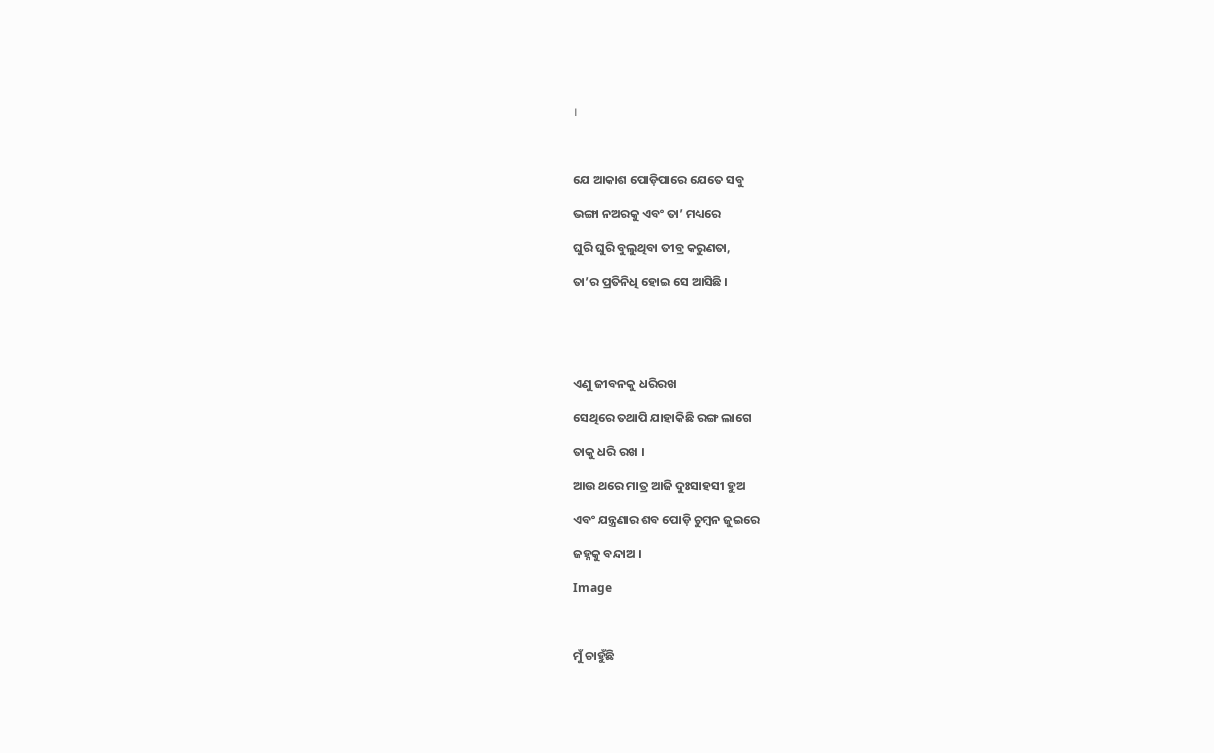।



ଯେ ଆକାଶ ପୋଡ଼ିପାରେ ଯେତେ ସବୁ

ଭଙ୍ଗା ନଅରକୁ ଏବଂ ତା’ ମଧ୍ୟରେ

ଘୁରି ଘୁରି ବୁଲୁଥିବା ତୀବ୍ର କରୁଣତା,

ତା’ର ପ୍ରତିନିଧି ହୋଇ ସେ ଆସିଛି ।





ଏଣୁ ଜୀବନକୁ ଧରିରଖ

ସେଥିରେ ତଥାପି ଯାହାକିଛି ରଙ୍ଗ ଲାଗେ

ତାକୁ ଧରି ରଖ ।

ଆଉ ଥରେ ମାତ୍ର ଆଜି ଦୁଃସାହସୀ ହୁଅ

ଏବଂ ଯନ୍ତ୍ରଣାର ଶବ ପୋଡ଼ି ଚୁମ୍ବନ ଜୁଇରେ

ଜହ୍ନକୁ ବନ୍ଦାଅ ।

Image



ମୁଁ ଚାହୁଁଛି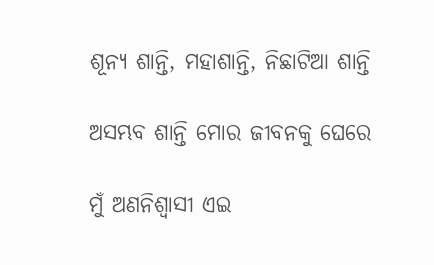ଶୂନ୍ୟ ଶାନ୍ତି, ମହାଶାନ୍ତି, ନିଛାଟିଆ ଶାନ୍ତି

ଅସମ୍ଭବ ଶାନ୍ତି ମୋର ଜୀବନକୁ ଘେରେ

ମୁଁ ଅଣନିଶ୍ୱାସୀ ଏଇ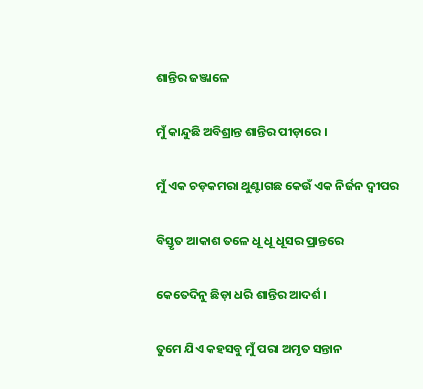ଶାନ୍ତିର ଜଞ୍ଜାଳେ

ମୁଁ କାନ୍ଦୁଛି ଅବିଶ୍ରାନ୍ତ ଶାନ୍ତିର ପୀଡ଼ାରେ ।

ମୁଁ ଏକ ଚଡ଼କମରା ଥୁଣ୍ଟାଗଛ କେଉଁ ଏକ ନିର୍ଜନ ଦ୍ୱୀପର

ବିସ୍ତୃତ ଆକାଶ ତଳେ ଧୂ ଧୂ ଧୂସର ପ୍ରାନ୍ତରେ

କେତେଦିନୁ ଛିଡ଼ା ଧରି ଶାନ୍ତିର ଆଦର୍ଶ ।

ତୁମେ ଯିଏ କହସବୁ ମୁଁ ପରା ଅମୃତ ସନ୍ତାନ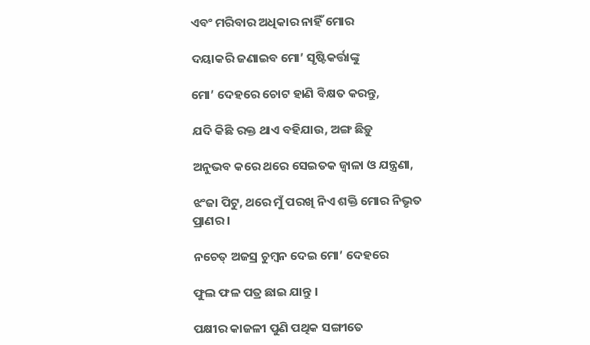ଏବଂ ମରିବାର ଅଧିକାର ନାହିଁ ମୋର

ଦୟାକରି ଜଣାଇବ ମୋ’ ସୃଷ୍ଟିକର୍ତ୍ତାଙ୍କୁ

ମୋ’ ଦେହରେ ଚୋଟ ହାଣି ବିକ୍ଷତ କରନ୍ତୁ,

ଯଦି କିଛି ରକ୍ତ ଥାଏ ବହିଯାଉ, ଅଙ୍ଗ ଛିଡ଼ୁ

ଅନୁଭବ କରେ ଥରେ ସେଇତକ ଜ୍ୱାଳା ଓ ଯନ୍ତ୍ରଣା,

ଝଂଜା ପିଟୁ, ଥରେ ମୁଁ ପରଖି ନିଏ ଶକ୍ତି ମୋର ନିଭୃତ ପ୍ରାଣର ।

ନଚେତ୍ ଅଜସ୍ର ଚୁମ୍ବନ ଦେଇ ମୋ’ ଦେହରେ

ଫୁଲ ଫଳ ପତ୍ର ଛାଇ ଯାନ୍ତୁ ।

ପକ୍ଷୀର କାଜଳୀ ପୁଣି ପଥିକ ସଙ୍ଗୀତେ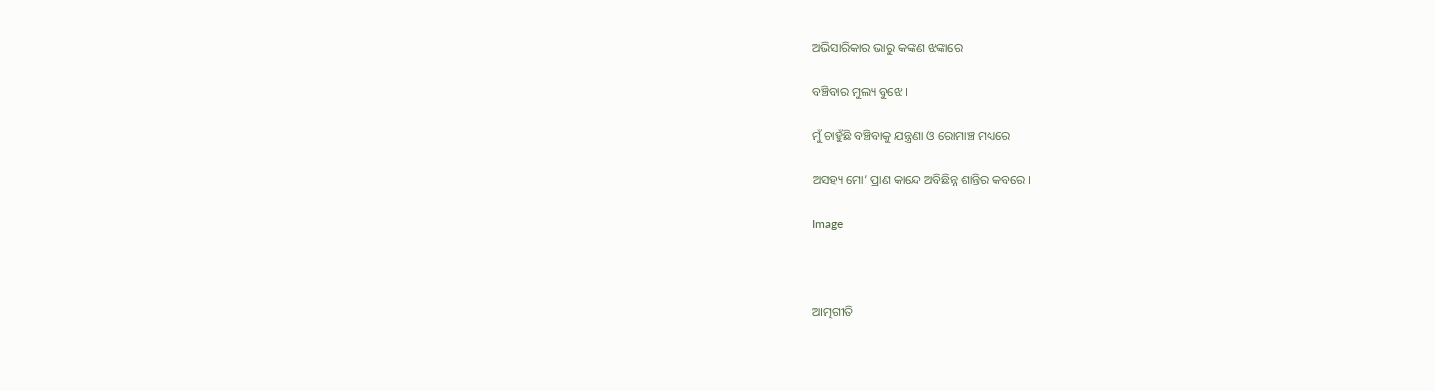ଅଭିସାରିକାର ଭାରୁ କଙ୍କଣ ଝଙ୍କାରେ

ବଞ୍ଚିବାର ମୁଲ୍ୟ ବୁଝେ ।

ମୁଁ ଚାହୁଁଛି ବଞ୍ଚିବାକୁ ଯନ୍ତ୍ରଣା ଓ ରୋମାଞ୍ଚ ମଧ୍ୟରେ

ଅସହ୍ୟ ମୋ’ ପ୍ରାଣ କାନ୍ଦେ ଅବିଛିନ୍ନ ଶାନ୍ତିର କବରେ ।

Image



ଆତ୍ମଗୀତି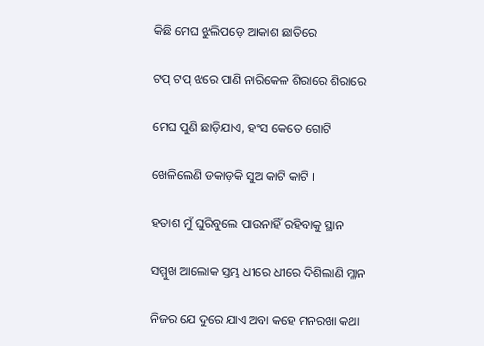କିଛି ମେଘ ଝୁଲିପଡ଼େ ଆକାଶ ଛାତିରେ

ଟପ୍ ଟପ୍ ଝରେ ପାଣି ନାରିକେଳ ଶିରାରେ ଶିରାରେ

ମେଘ ପୁଣି ଛାଡ଼ିଯାଏ, ହଂସ କେତେ ଗୋଟି

ଖେଳିଲେଣି ଡକାଡ଼କି ସୁଅ କାଟି କାଟି ।

ହତାଶ ମୁଁ ଘୁରିବୁଲେ ପାଉନାହିଁ ରହିବାକୁ ସ୍ଥାନ

ସମ୍ମୁଖ ଆଲୋକ ସ୍ତମ୍ଭ ଧୀରେ ଧୀରେ ଦିଶିଲାଣି ମ୍ଳାନ

ନିଜର ଯେ ଦୁରେ ଯାଏ ଅବା କହେ ମନରଖା କଥା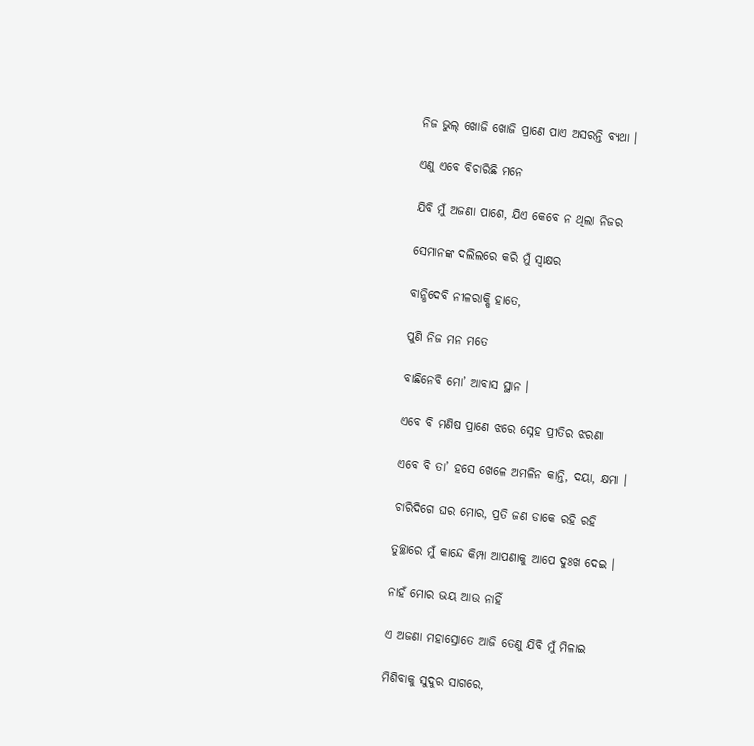ନିଜ ଭୁଲ୍ ଖୋଜି ଖୋଜି ପ୍ରାଣେ ପାଏ ଅସରନ୍ତି ବ୍ୟଥା ।

ଏଣୁ ଏବେ ବିଚାରିଛି ମନେ

ଯିବି ମୁଁ ଅଜଣା ପାଶେ, ଯିଏ କେବେ ନ ଥିଲା ନିଜର

ସେମାନଙ୍କ ଦଲିଲରେ କରି ମୁଁ ସ୍ଵାକ୍ଷର

ବାନ୍ଧିଦେବି ନୀଳରାକ୍ଷି ହାତେ,

ପୁଣି ନିଜ ମନ ମତେ

ବାଛିନେବି ମୋ’ ଆବାସ ସ୍ଥାନ ।

ଏବେ ବି ମଣିଷ ପ୍ରାଣେ ଝରେ ସ୍ନେହ ପ୍ରୀତିର ଝରଣା

ଏବେ ବି ତା’ ହସେ ଖେଳେ ଅମଳିନ କାନ୍ତି, ଦୟା, କ୍ଷମା ।

ଚାରିଦିଗେ ଘର ମୋର, ପ୍ରତି ଜଣ ଡାକେ ରହି ରହି

ତୁଚ୍ଛାରେ ମୁଁ କାନ୍ଦେ କିମ୍ପା ଆପଣାକୁ ଆପେ ଦୁଃଖ ଦେଇ ।

ନାହଁ ମୋର ଭୟ ଆଉ ନାହିଁ

ଏ ଅଜଣା ମହାସ୍ରୋତେ ଆଜି ତେଣୁ ଯିବି ମୁଁ ମିଳାଇ

ମିଶିବାକୁ ସୁଦୁର ସାଗରେ,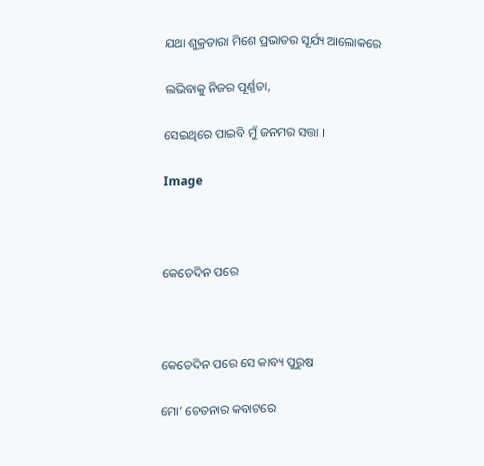ଯଥା ଶୁକ୍ରତାରା ମିଶେ ପ୍ରଭାତର ସୂର୍ଯ୍ୟ ଆଲୋକରେ

ଲଭିବାକୁ ନିଜର ପୂର୍ଣ୍ଣତା,

ସେଇଥିରେ ପାଇବି ମୁଁ ଜନମର ସତ୍ତା ।

Image



କେତେଦିନ ପରେ



କେତେଦିନ ପରେ ସେ କାବ୍ୟ ପୁରୁଷ

ମୋ’ ଚେତନାର କବାଟରେ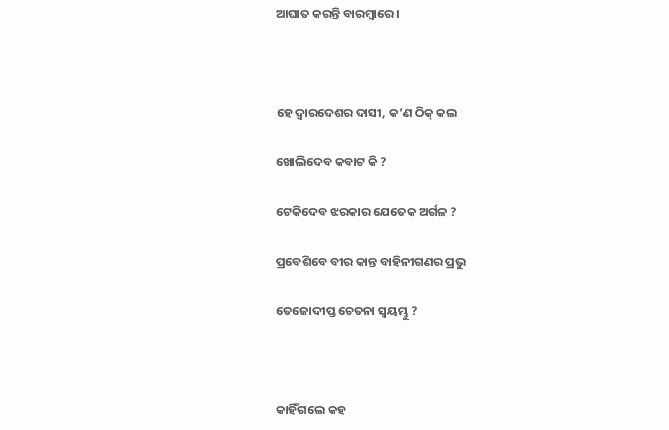ଆଘାତ କରନ୍ତି ବାରମ୍ବାରେ ।



ହେ ଦ୍ୱାରଦେଶର ଦାସୀ, କ’ଣ ଠିକ୍ କଲ

ଖୋଲିଦେବ କବାଟ କି ?

ଟେକିଦେବ ଝରକାର ଯେତେକ ଅର୍ଗଳ ?

ପ୍ରବେଶିବେ ବୀର କାନ୍ତ ବାହିନୀଗଣର ପ୍ରଭୁ

ତେଜୋଦୀପ୍ତ ଚେତନା ସ୍ଵୟମ୍ଭୁ ?



କାହିଁଗଲେ କହ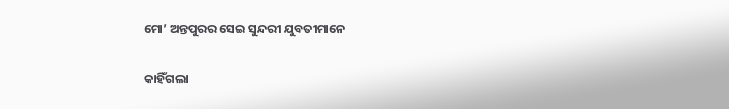ମୋ’ ଅନ୍ତପୁରର ସେଇ ସୁନ୍ଦରୀ ଯୁବତୀମାନେ

କାହିଁଗଲା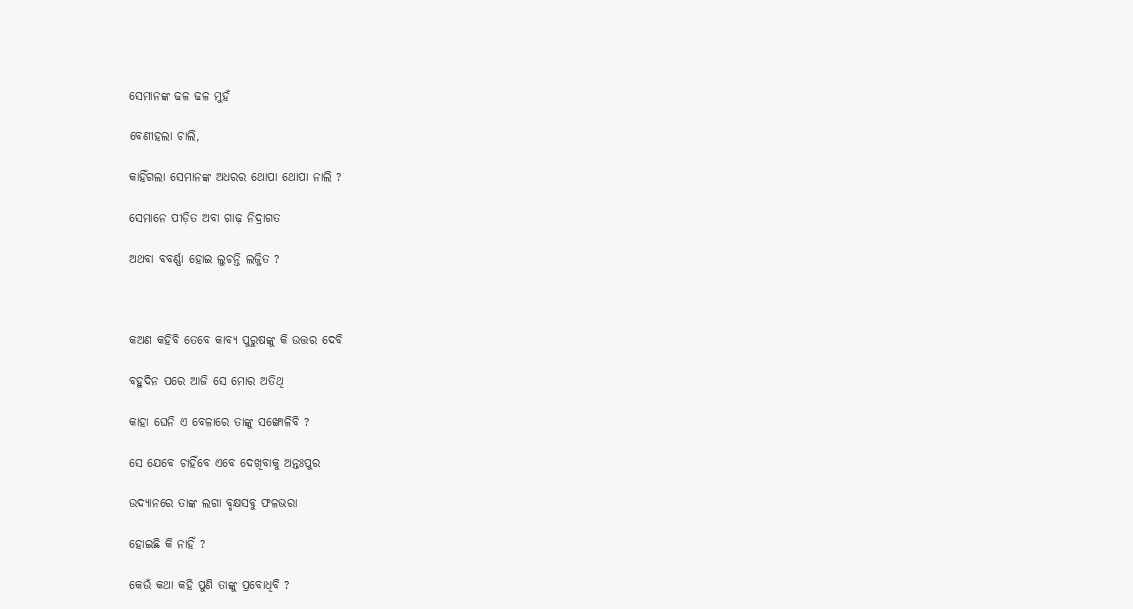ସେମାନଙ୍କ ଢଳ ଢଳ ମୁହଁ

ବେଣୀହଲା ଚାଲି,

କାହିଁଗଲା ସେମାନଙ୍କ ଅଧରର ଥୋପା ଥୋପା ନାଲି ?

ସେମାନେ ପୀଡ଼ିତ ଅବା ଗାଢ଼ ନିଦ୍ରାଗତ

ଅଥବା ବବର୍ଣ୍ଣା ହୋଇ ଲୁଚନ୍ତି ଲଜ୍ଜିତ ?



କଅଣ କହିବି ତେବେ କାବ୍ୟ ପୁରୁଷଙ୍କୁ କି ଉତ୍ତର ଦେବି

ବହୁଦିନ ପରେ ଆଜି ସେ ମୋର ଅତିଥି

କାହା ଘେନି ଏ ବେଳାରେ ତାଙ୍କୁ ସଙ୍ଖୋଳିବି ?

ସେ ଯେବେ ଚାହିଁବେ ଏବେ ଦେଖିବାକୁ ଅନ୍ତଃପୁର

ଉଦ୍ୟାନରେ ତାଙ୍କ ଲଗା ବୃକ୍ଷସବୁ ଫଳଭରା

ହୋଇଛି କି ନାହିଁ ?

କେଉଁ କଥା କହି ପୁଣି ତାଙ୍କୁ ପ୍ରବୋଧିବି ?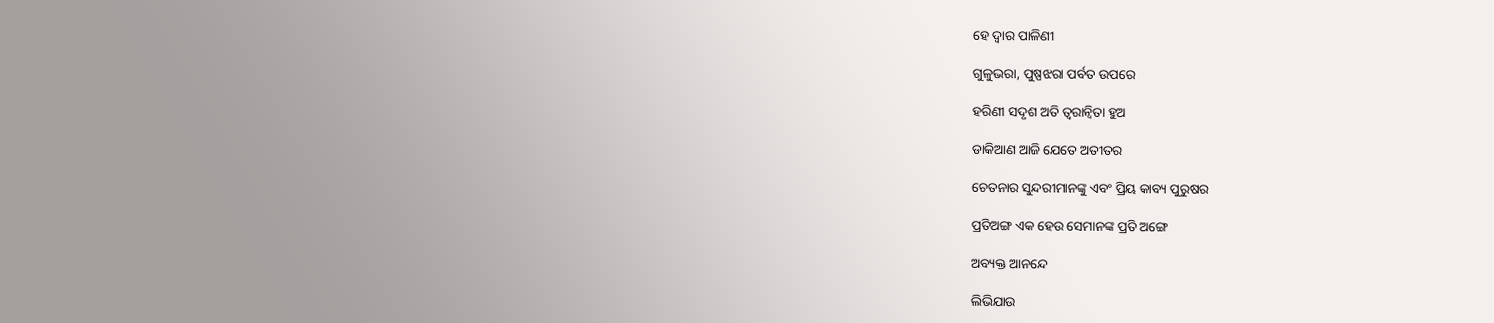ହେ ଦ୍ୱାର ପାଳିଣୀ

ଗୁଳୁଭରା, ପୁଷ୍ପଝରା ପର୍ବତ ଉପରେ

ହରିଣୀ ସଦୃଶ ଅତି ତ୍ୱରାନ୍ୱିତା ହୁଅ

ଡାକିଆଣ ଆଜି ଯେତେ ଅତୀତର

ଚେତନାର ସୁନ୍ଦରୀମାନଙ୍କୁ ଏବଂ ପ୍ରିୟ କାବ୍ୟ ପୁରୁଷର

ପ୍ରତିଅଙ୍ଗ ଏକ ହେଉ ସେମାନଙ୍କ ପ୍ରତି ଅଙ୍ଗେ

ଅବ୍ୟକ୍ତ ଆନନ୍ଦେ

ଲିଭିଯାଉ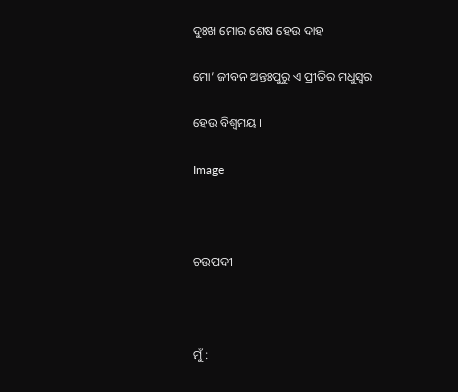ଦୁଃଖ ମୋର ଶେଷ ହେଉ ଦାହ

ମୋ’ ଜୀବନ ଅନ୍ତଃପୁରୁ ଏ ପ୍ରୀତିର ମଧୁସ୍ୱର

ହେଉ ବିଶ୍ଵମୟ ।

Image



ଚଉପଦୀ



ମୁଁ :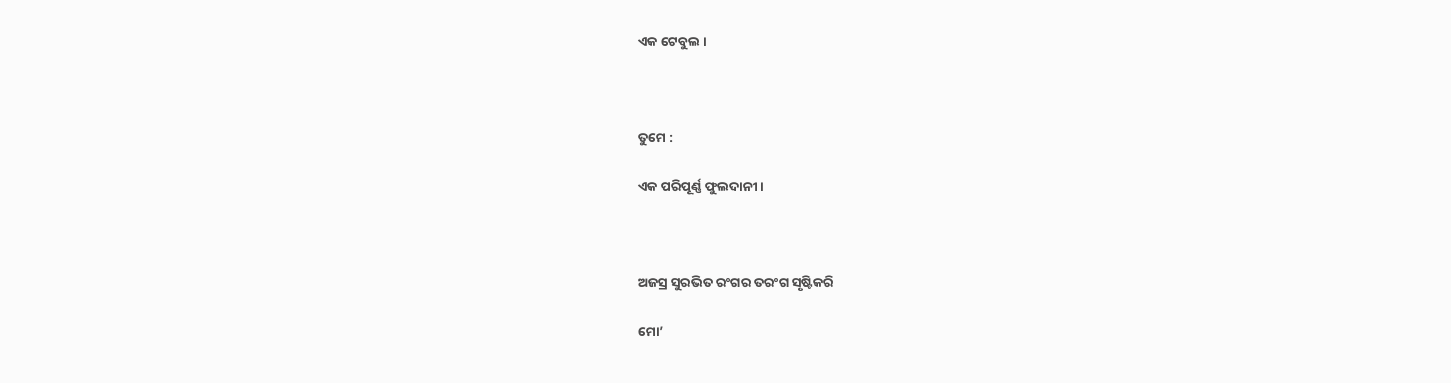ଏକ ଟେବୁଲ ।



ତୁମେ :

ଏକ ପରିପୂର୍ଣ୍ଣ ଫୁଲଦାନୀ ।



ଅଜସ୍ର ସୁରଭିତ ରଂଗର ତରଂଗ ସୃଷ୍ଟିକରି

ମୋ’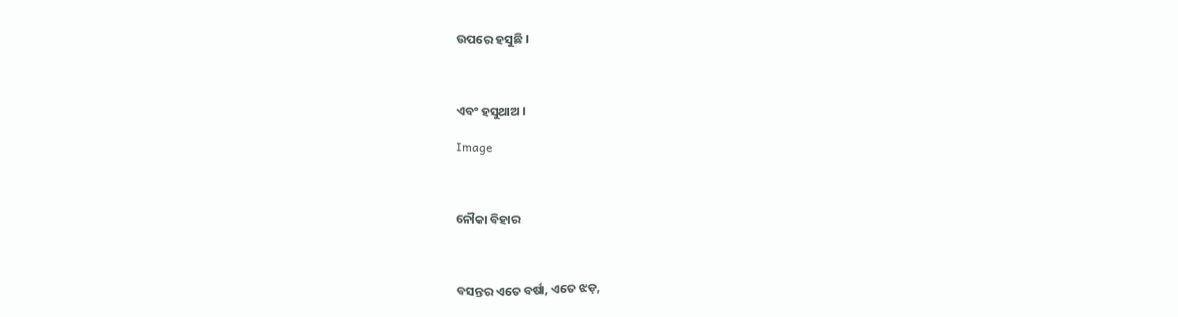ଉପରେ ହସୁଛି ।



ଏବଂ ହସୁଥାଅ ।

Image



ନୌକା ବିହାର



ବସନ୍ତର ଏତେ ବର୍ଷା, ଏତେ ଝଡ଼,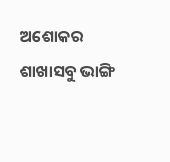ଅଶୋକର ଶାଖାସବୁ ଭାଙ୍ଗି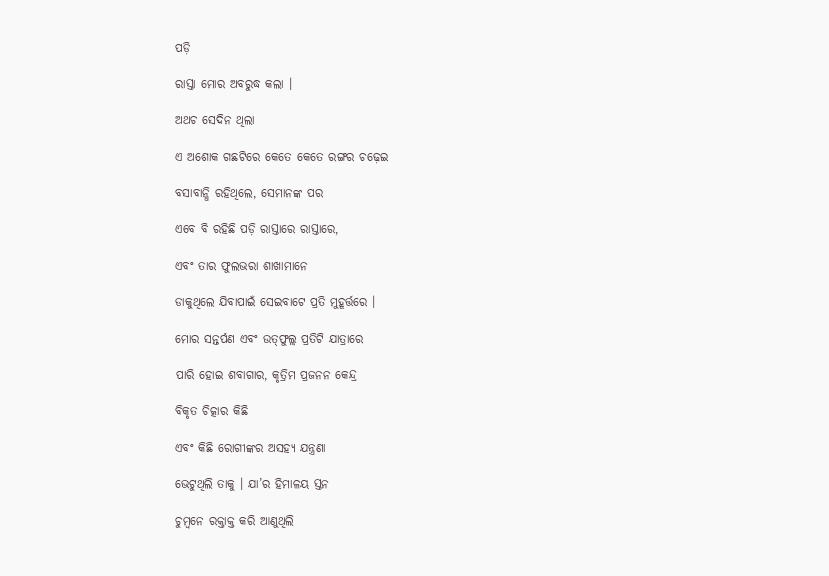ପଡ଼ି

ରାସ୍ତା ମୋର ଅବରୁଦ୍ଧ କଲା ।

ଅଥଚ ସେଦିନ ଥିଲା

ଏ ଅଶୋକ ଗଛଟିରେ କେତେ କେତେ ରଙ୍ଗର ଚଢ଼େଇ

ବସାବାନ୍ଧି ରହିଥିଲେ, ସେମାନଙ୍କ ପର

ଏବେ ବି ରହିଛି ପଡ଼ି ରାସ୍ତାରେ ରାସ୍ତାରେ,

ଏବଂ ତାର ଫୁଲଭରା ଶାଖାମାନେ

ଡାକୁଥିଲେ ଯିବାପାଇଁ ସେଇବାଟେ ପ୍ରତି ମୁହୂର୍ତ୍ତରେ ।

ମୋର ସନ୍ତର୍ପଣ ଏବଂ ଉତ୍‍ଫୁଲ୍ଲ ପ୍ରତିଟି ଯାତ୍ରାରେ

ପାରି ହୋଇ ଶବାଗାର, କୃତ୍ରିମ ପ୍ରଜନନ କେନ୍ଦ୍ର

ବିକୃତ ଚିତ୍କାର କିଛି

ଏବଂ କିଛି ରୋଗୀଙ୍କର ଅସହ୍ୟ ଯନ୍ତ୍ରଣା

ଭେଟୁଥିଲି ତାକୁ । ଯା’ର ହିମାଳୟ ସ୍ତନ

ଚୁମ୍ବନେ ରକ୍ତାକ୍ତ କରି ଆଣୁଥିଲି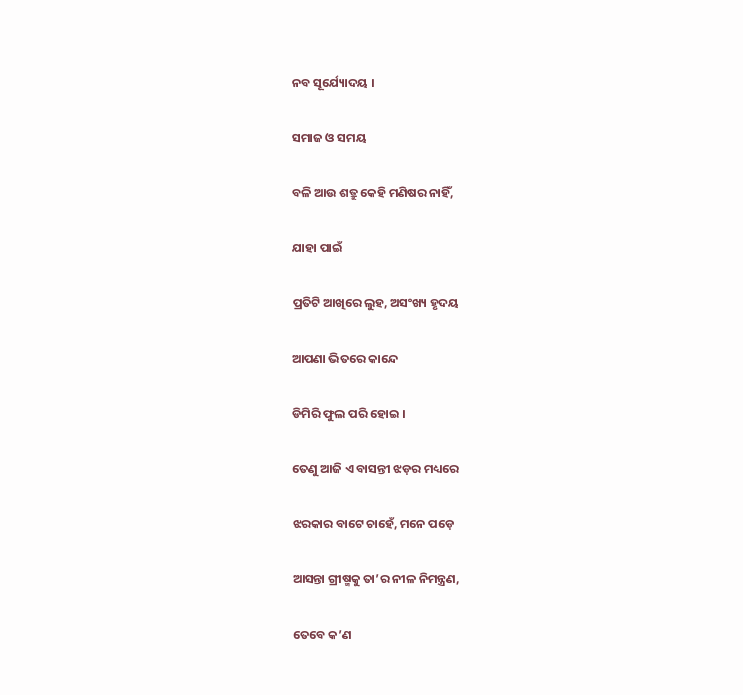ନବ ସୂର୍ଯ୍ୟୋଦୟ ।

ସମାଜ ଓ ସମୟ

ବଳି ଆଉ ଶତ୍ରୁ କେହି ମଣିଷର ନାହିଁ,

ଯାହା ପାଇଁ

ପ୍ରତିଟି ଆଖିରେ ଲୁହ, ଅସଂଖ୍ୟ ହୃଦୟ

ଆପଣା ଭିତରେ କାନ୍ଦେ

ଡିମିରି ଫୁଲ ପରି ହୋଇ ।

ତେଣୁ ଆଜି ଏ ବାସନ୍ତୀ ଝଡ଼ର ମଧ୍ୟରେ

ଝରକାର ବାଟେ ଚାହେଁ, ମନେ ପଡ଼େ

ଆସନ୍ତା ଗ୍ରୀଷ୍ମକୁ ତା’ର ନୀଳ ନିମନ୍ତ୍ରଣ,

ତେବେ କ’ଣ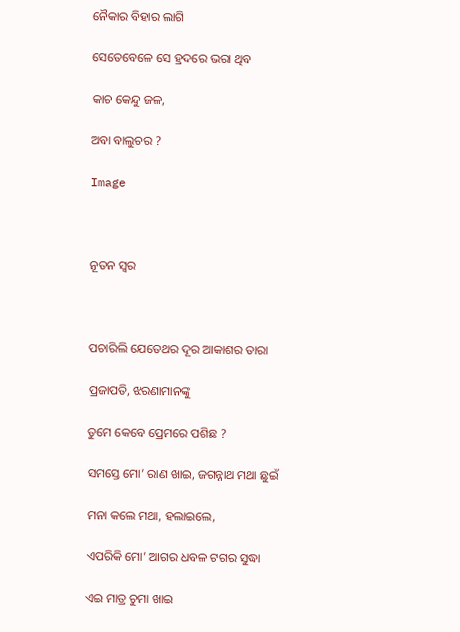ନୈକାର ବିହାର ଲାଗି

ସେତେବେଳେ ସେ ହ୍ରଦରେ ଭରା ଥିବ

କାଚ କେନ୍ଦୁ ଜଳ,

ଅବା ବାଲୁଚର ?

Image



ନୂତନ ସ୍ୱର



ପଚାରିଲି ଯେତେଥର ଦୂର ଆକାଶର ତାରା

ପ୍ରଜାପତି, ଝରଣାମାନଙ୍କୁ

ତୁମେ କେବେ ପ୍ରେମରେ ପଶିଛ ?

ସମସ୍ତେ ମୋ’ ରାଣ ଖାଇ, ଜଗନ୍ନାଥ ମଥା ଛୁଇଁ

ମନା କଲେ ମଥା, ହଲାଇଲେ,

ଏପରିକି ମୋ’ ଆଗର ଧବଳ ଟଗର ସୁଦ୍ଧା

ଏଇ ମାତ୍ର ଚୁମା ଖାଇ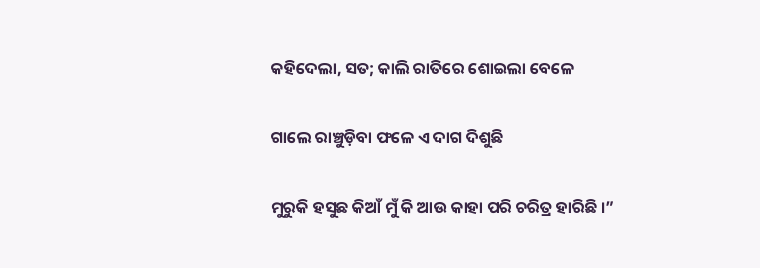କହିଦେଲା, ସତ; କାଲି ରାତିରେ ଶୋଇଲା ବେଳେ

ଗାଲେ ରାଞ୍ଚୁଡ଼ିବା ଫଳେ ଏ ଦାଗ ଦିଶୁଛି

ମୁରୁକି ହସୁଛ କିଆଁ ମୁଁ କି ଆଉ କାହା ପରି ଚରିତ୍ର ହାରିଛି ।”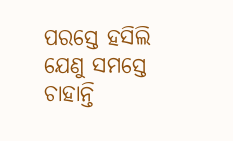ପରସ୍ତେ ହସିଲି ଯେଣୁ ସମସ୍ତେ ଚାହାନ୍ତି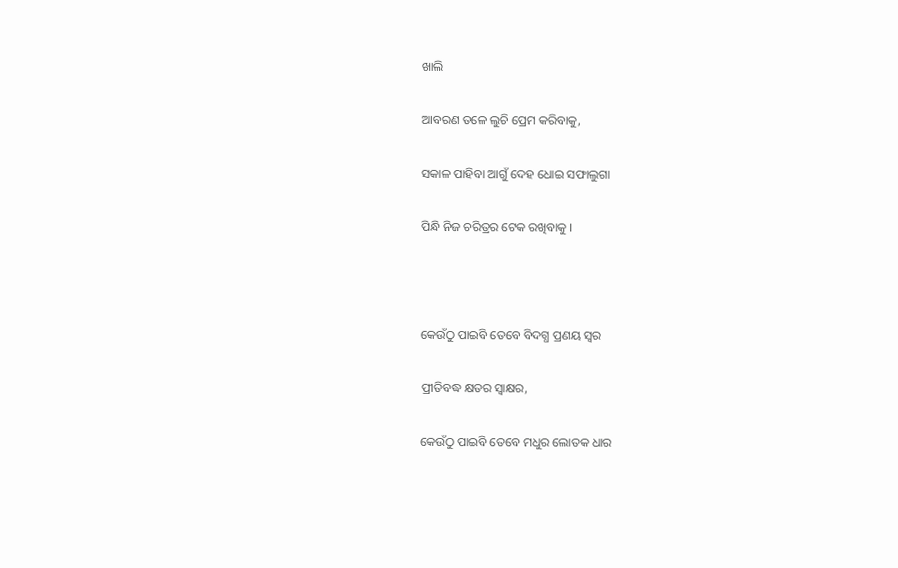ଖାଲି

ଆବରଣ ତଳେ ଲୁଚି ପ୍ରେମ କରିବାକୁ,

ସକାଳ ପାହିବା ଆଗୁଁ ଦେହ ଧୋଇ ସଫାଲୁଗା

ପିନ୍ଧି ନିଜ ଚରିତ୍ରର ଟେକ ରଖିବାକୁ ।



କେଉଁଠୁ ପାଇବି ତେବେ ବିଦଗ୍ଧ ପ୍ରଣୟ ସ୍ୱର

ପ୍ରୀତିବଦ୍ଧ କ୍ଷତର ସ୍ଵାକ୍ଷର,

କେଉଁଠୁ ପାଇବି ତେବେ ମଧୁର ଲୋତକ ଧାର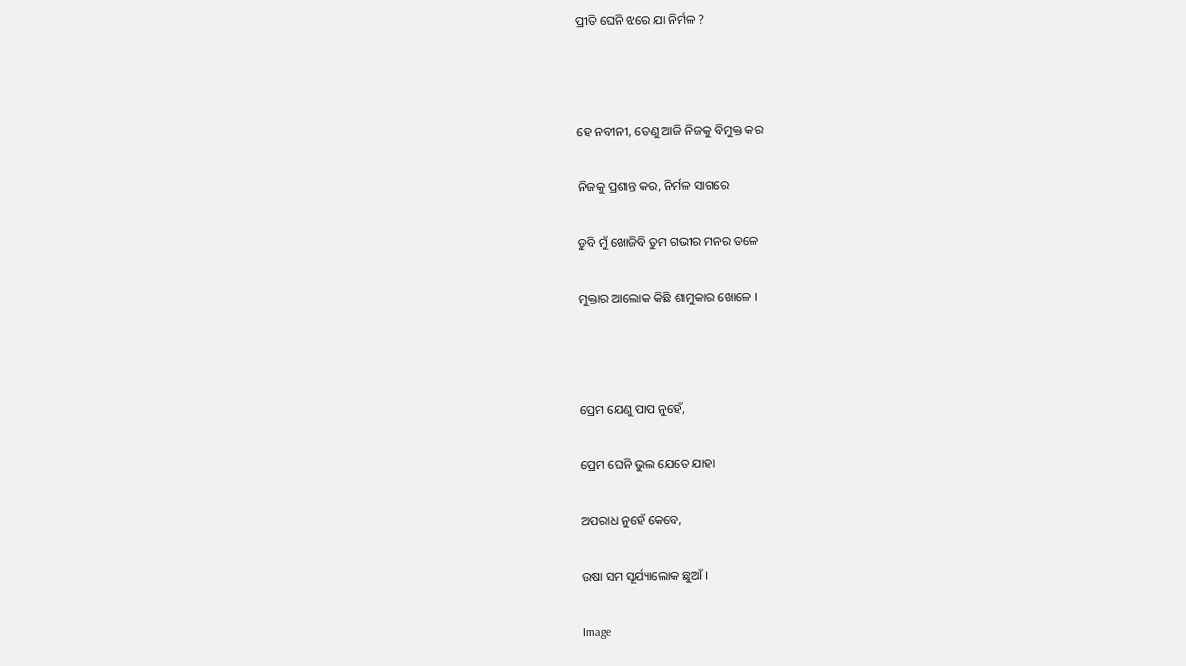ପ୍ରୀତି ଘେନି ଝରେ ଯା ନିର୍ମଳ ?



ହେ ନବୀନୀ, ତେଣୁ ଆଜି ନିଜକୁ ବିମୁକ୍ତ କର

ନିଜକୁ ପ୍ରଶାନ୍ତ କର, ନିର୍ମଳ ସାଗରେ

ଡୁବି ମୁଁ ଖୋଜିବି ତୁମ ଗଭୀର ମନର ତଳେ

ମୁକ୍ତାର ଆଲୋକ କିଛି ଶାମୁକାର ଖୋଳେ ।



ପ୍ରେମ ଯେଣୁ ପାପ ନୁହେଁ,

ପ୍ରେମ ଘେନି ଭୁଲ ଯେତେ ଯାହା

ଅପରାଧ ନୁହେଁ କେବେ,

ଉଷା ସମ ସୂର୍ଯ୍ୟାଲୋକ ଛୁଆଁ ।

Image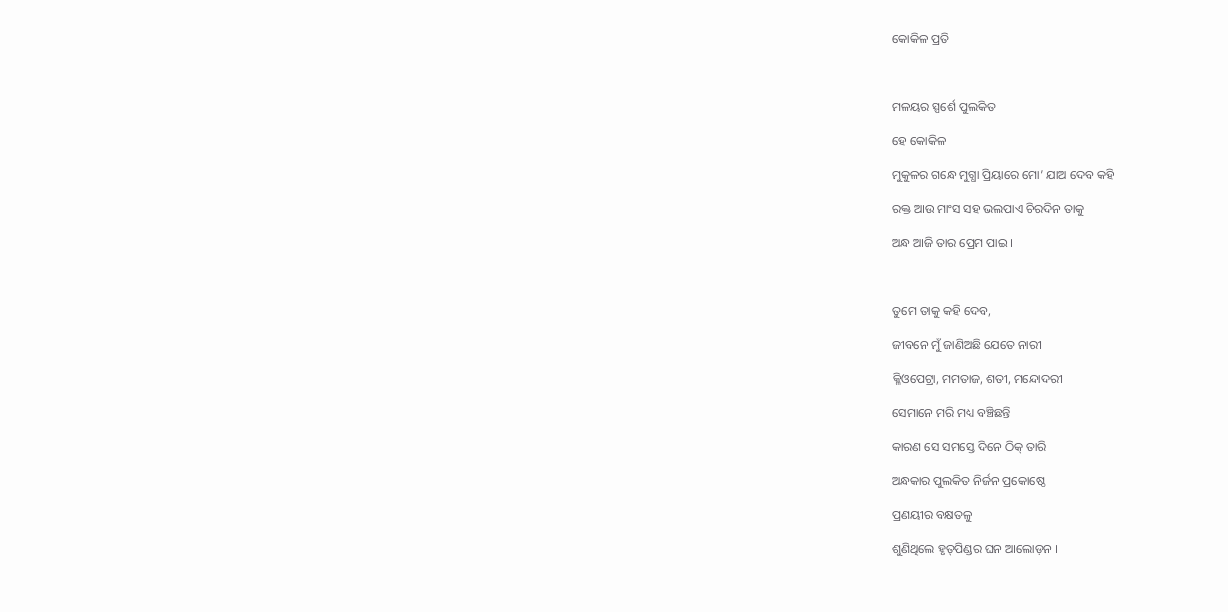କୋକିଳ ପ୍ରତି



ମଳୟର ସ୍ପର୍ଶେ ପୁଲକିତ

ହେ କୋକିଳ

ମୁକୁଳର ଗନ୍ଧେ ମୁଗ୍ଧା ପ୍ରିୟାରେ ମୋ’ ଯାଅ ଦେବ କହି

ରକ୍ତ ଆଉ ମାଂସ ସହ ଭଲପାଏ ଚିରଦିନ ତାକୁ

ଅନ୍ଧ ଆଜି ତାର ପ୍ରେମ ପାଇ ।



ତୁମେ ତାକୁ କହି ଦେବ,

ଜୀବନେ ମୁଁ ଜାଣିଅଛି ଯେତେ ନାରୀ

କ୍ଳିଓପେଟ୍ରା, ମମତାଜ, ଶତୀ, ମନ୍ଦୋଦରୀ

ସେମାନେ ମରି ମଧ୍ୟ ବଞ୍ଚିଛନ୍ତି

କାରଣ ସେ ସମସ୍ତେ ଦିନେ ଠିକ୍ ତାରି

ଅନ୍ଧକାର ପୁଲକିତ ନିର୍ଜନ ପ୍ରକୋଷ୍ଠେ

ପ୍ରଣୟୀର ବକ୍ଷତଳୁ

ଶୁଣିଥିଲେ ହୃତ୍‌ପିଣ୍ଡର ଘନ ଆଲୋଡ଼ନ ।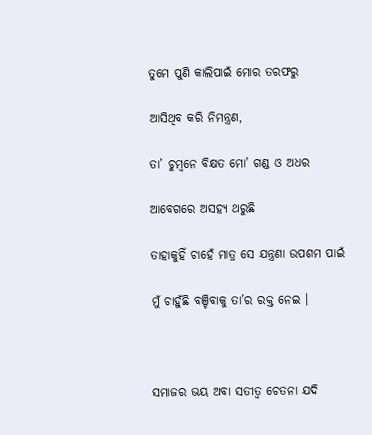ତୁମେ ପୁଣି କାଲିପାଇଁ ମୋର ତରଫରୁ

ଆସିଥିବ କରି ନିମନ୍ତ୍ରଣ,

ତା’ ଚୁମ୍ବନେ ବିକ୍ଷତ ମୋ’ ଗଣ୍ଡ ଓ ଅଧର

ଆବେଗରେ ଅସହ୍ୟ ଥରୁଛି

ତାହାକୁହିଁ ଚାହେଁ ମାତ୍ର ସେ ଯନ୍ତ୍ରଣା ଉପଶମ ପାଇଁ

ମୁଁ ଚାହୁଁଛି ବଞ୍ଚିବାକୁ ତା’ର ରକ୍ତ ନେଇ ।



ସମାଜର ଭୟ ଅବା ସତୀତ୍ୱ ଚେତନା ଯଦି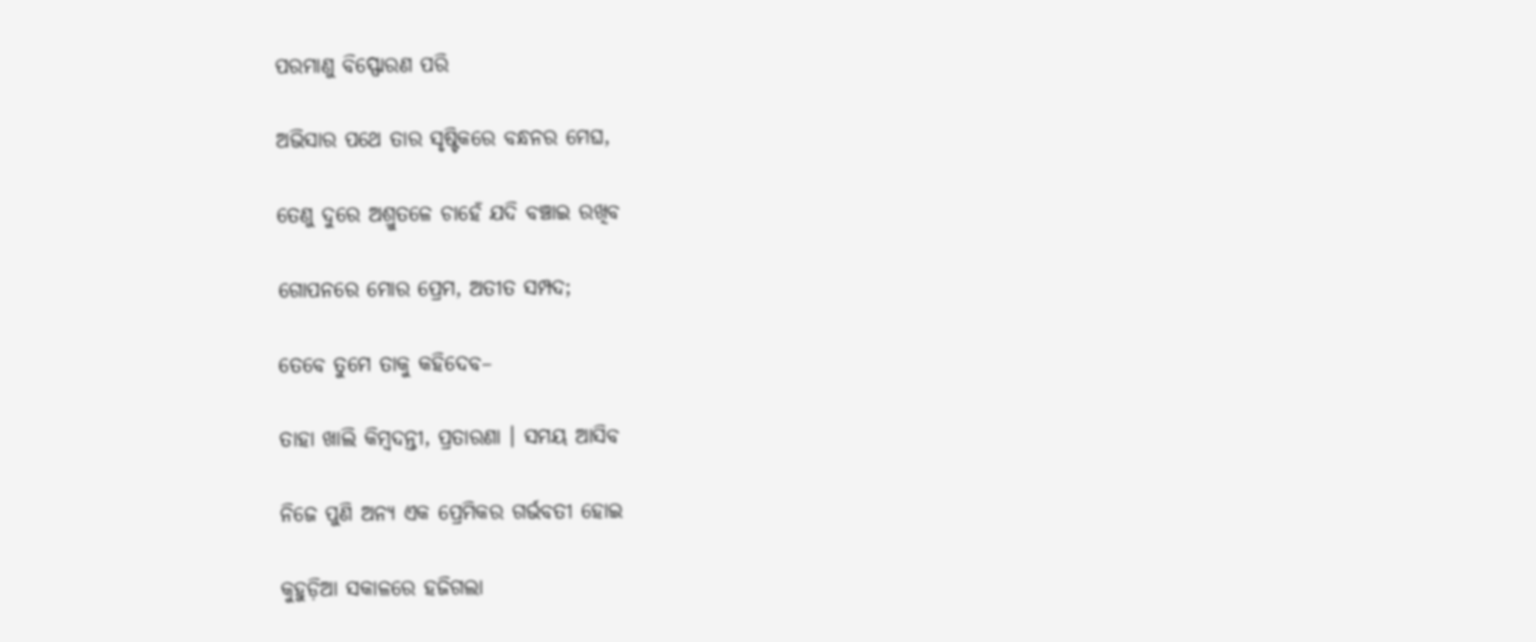ପରମାଣୁ ବିସ୍ଫୋରଣ ପରି

ଅଭିସାର ପଥେ ତାର ସୃଷ୍ଟିକରେ ବନ୍ଧନର ମେଘ,

ତେଣୁ ଦୁରେ ଅଶ୍ରୁତଳେ ଚାହେଁ ଯଦି ବଞ୍ଚାଇ ରଖିବ

ଗୋପନରେ ମୋର ପ୍ରେମ, ଅତୀତ ସମ୍ପଦ;

ତେବେ ତୁମେ ତାକୁ କହିଦେବ–

ତାହା ଖାଲି କିମ୍ବଦନ୍ତୀ, ପ୍ରତାରଣା । ସମୟ ଆସିବ

ନିଜେ ପୁଣି ଅନ୍ୟ ଏକ ପ୍ରେମିକର ଗର୍ଭବତୀ ହୋଇ

କୁହୁଡ଼ିଆ ସକାଳରେ ହଜିଗଲା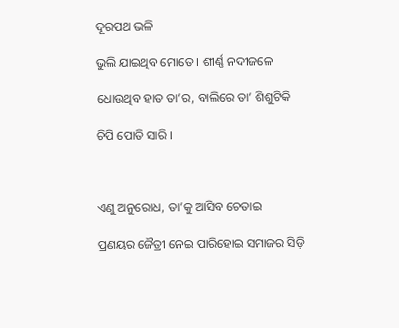ଦୂରପଥ ଭଳି

ଭୁଲି ଯାଇଥିବ ମୋତେ । ଶୀର୍ଣ୍ଣ ନଦୀଜଳେ

ଧୋଉଥିବ ହାତ ତା’ର, ବାଲିରେ ତା’ ଶିଶୁଟିକି

ଚିପି ପୋତି ସାରି ।



ଏଣୁ ଅନୁରୋଧ, ତା’କୁ ଆସିବ ଚେତାଇ

ପ୍ରଣୟର ଜୈତ୍ରୀ ନେଇ ପାରିହୋଇ ସମାଜର ସିଡ଼ି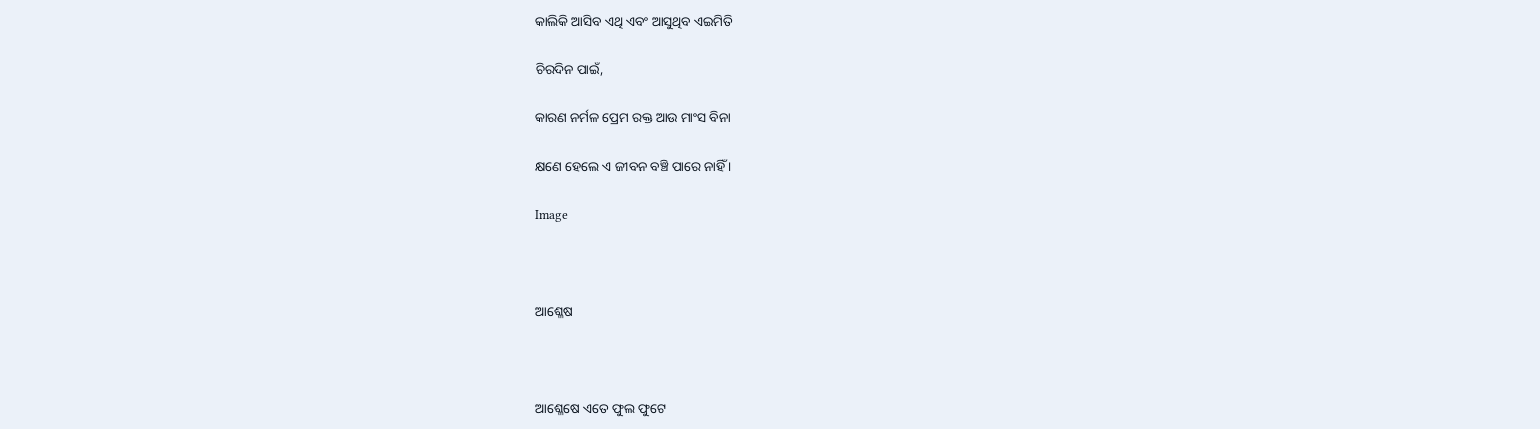କାଲିକି ଆସିବ ଏଥି ଏବଂ ଆସୁଥିବ ଏଇମିତି

ଚିରଦିନ ପାଇଁ,

କାରଣ ନର୍ମଳ ପ୍ରେମ ରକ୍ତ ଆଉ ମାଂସ ବିନା

କ୍ଷଣେ ହେଲେ ଏ ଜୀବନ ବଞ୍ଚି ପାରେ ନାହିଁ ।

Image



ଆଶ୍ଳେଷ



ଆଶ୍ଳେଷେ ଏତେ ଫୁଲ ଫୁଟେ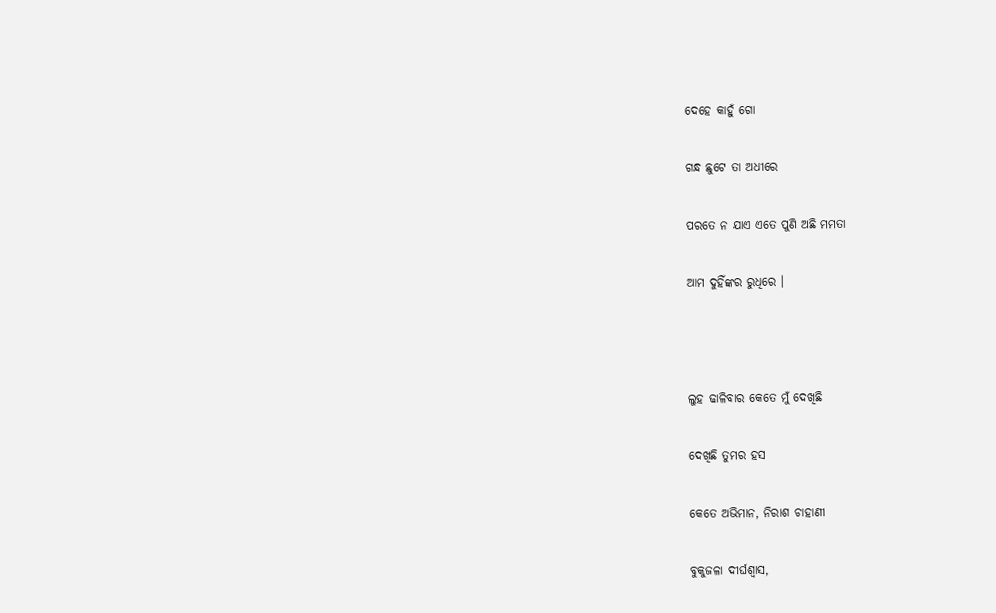ଦେହେ କାହୁଁ ଗୋ

ଗନ୍ଧ ଛୁଟେ ତା ଅଧୀରେ

ପରତେ ନ ଯାଏ ଏତେ ପୁଣି ଅଛି ମମତା

ଆମ ଦୁହିଁଙ୍କର ରୁଧିରେ ।



ଲୁହ ଢାଳିବାର କେତେ ମୁଁ ଦେଖିଛି

ଦେଖିଛି ତୁମର ହସ

କେତେ ଅଭିମାନ, ନିରାଶ ଚାହାଣୀ

ବୁକୁଜଳା ଦୀର୍ଘଶ୍ୱାସ,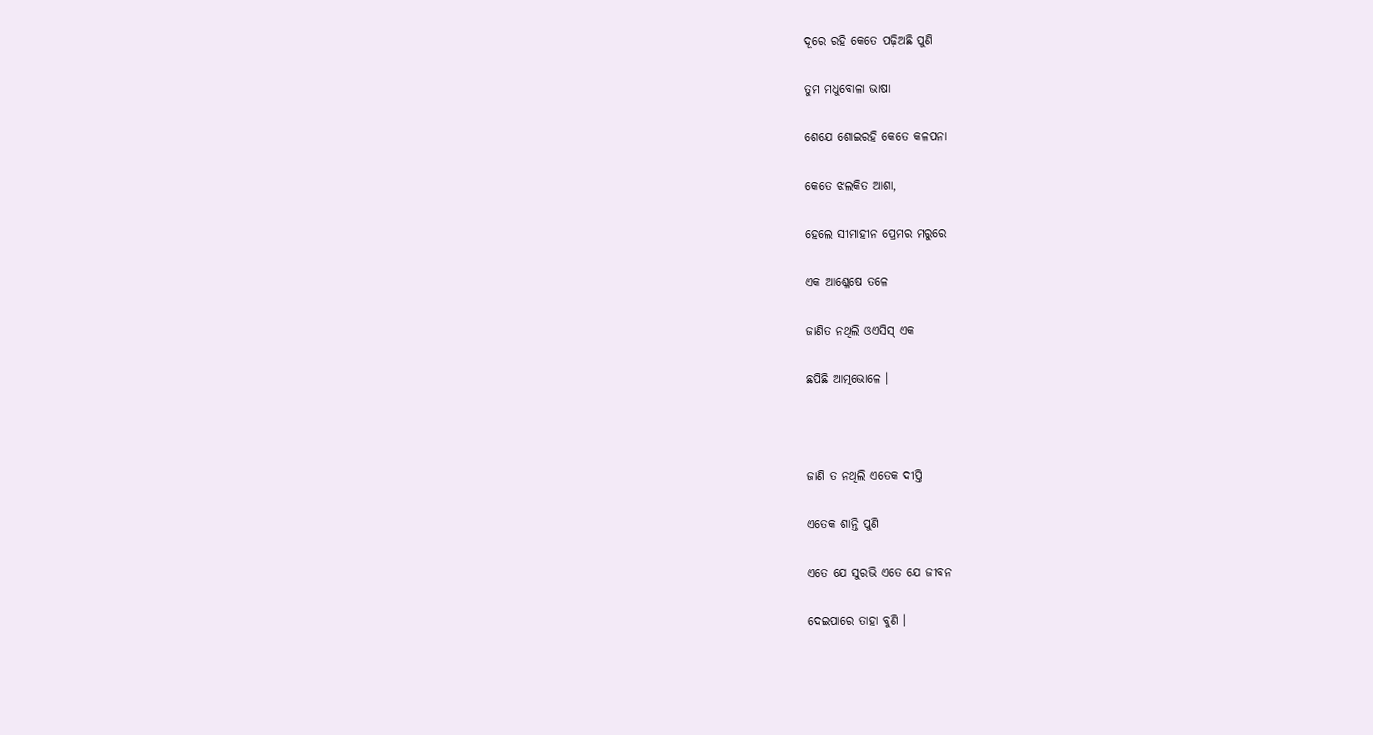ଦୂରେ ରହି କେତେ ପଢ଼ିଅଛି ପୁଣି

ତୁମ ମଧୁବୋଳା ଭାଷା

ଶେଯେ ଶୋଇରହି କେତେ କଳପନା

କେତେ ଝଲକିତ ଆଶା,

ହେଲେ ସୀମାହୀନ ପ୍ରେମର ମରୁରେ

ଏକ ଆଶ୍ଳେଷେ ତଳେ

ଜାଣିତ ନଥିଲି ଓଏସିସ୍ ଏକ

ଛପିଛି ଆତ୍ମଭୋଳେ ।



ଜାଣି ତ ନଥିଲି ଏତେକ ଦୀପ୍ତି

ଏତେକ ଶାନ୍ତି ପୁଣି

ଏତେ ଯେ ସୁରଭି ଏତେ ଯେ ଜୀବନ

ଦେଇପାରେ ତାହା ବୁଣି ।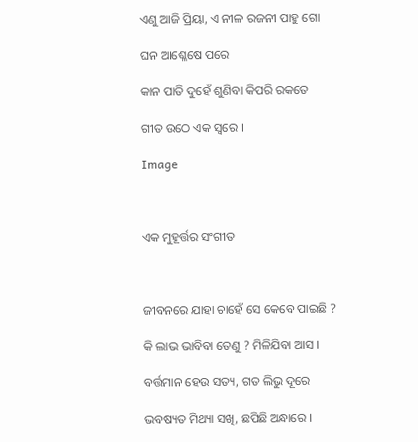ଏଣୁ ଆଜି ପ୍ରିୟା, ଏ ନୀଳ ରଜନୀ ପାହୁ ଗୋ

ଘନ ଆଶ୍ଳେଷେ ପରେ

କାନ ପାତି ଦୁହେଁ ଶୁଣିବା କିପରି ରକତେ

ଗୀତ ଉଠେ ଏକ ସ୍ୱରେ ।

Image



ଏକ ମୁହୂର୍ତ୍ତର ସଂଗୀତ



ଜୀବନରେ ଯାହା ଚାହେଁ ସେ କେବେ ପାଇଛି ?

କି ଲାଭ ଭାବିବା ତେଣୁ ? ମିଳିଯିବା ଆସ ।

ବର୍ତ୍ତମାନ ହେଉ ସତ୍ୟ, ଗତ ଲିଭୁ ଦୂରେ

ଭବଷ୍ୟତ ମିଥ୍ୟା ସଖି, ଛପିଛି ଅନ୍ଧାରେ ।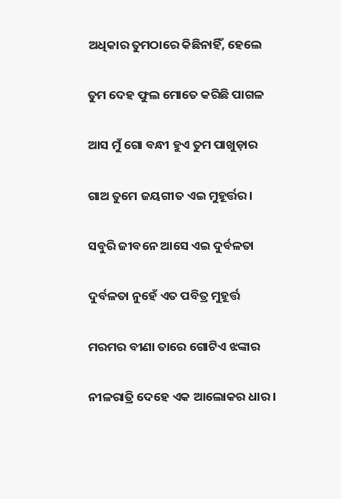ଅଧିକାର ତୁମଠାରେ କିଛିନାହିଁ, ହେଲେ

ତୁମ ଦେହ ଫୁଲ ମୋତେ କରିଛି ପାଗଳ

ଆସ ମୁଁ ଗୋ ବନ୍ଧୀ ହୁଏ ତୁମ ପାଖୁଡ଼ାର

ଗାଅ ତୁମେ ଜୟଗୀତ ଏଇ ମୁହୂର୍ତ୍ତର ।

ସବୁରି ଜୀବନେ ଆସେ ଏଇ ଦୁର୍ବଳତା

ଦୁର୍ବଳତା ନୁହେଁ ଏତ ପବିତ୍ର ମୁହୂର୍ତ୍ତ

ମରମର ବୀଣା ତାରେ ଗୋଟିଏ ଝଙ୍କାର

ନୀଳରାତ୍ରି ଦେହେ ଏକ ଆଲୋକର ଧାର ।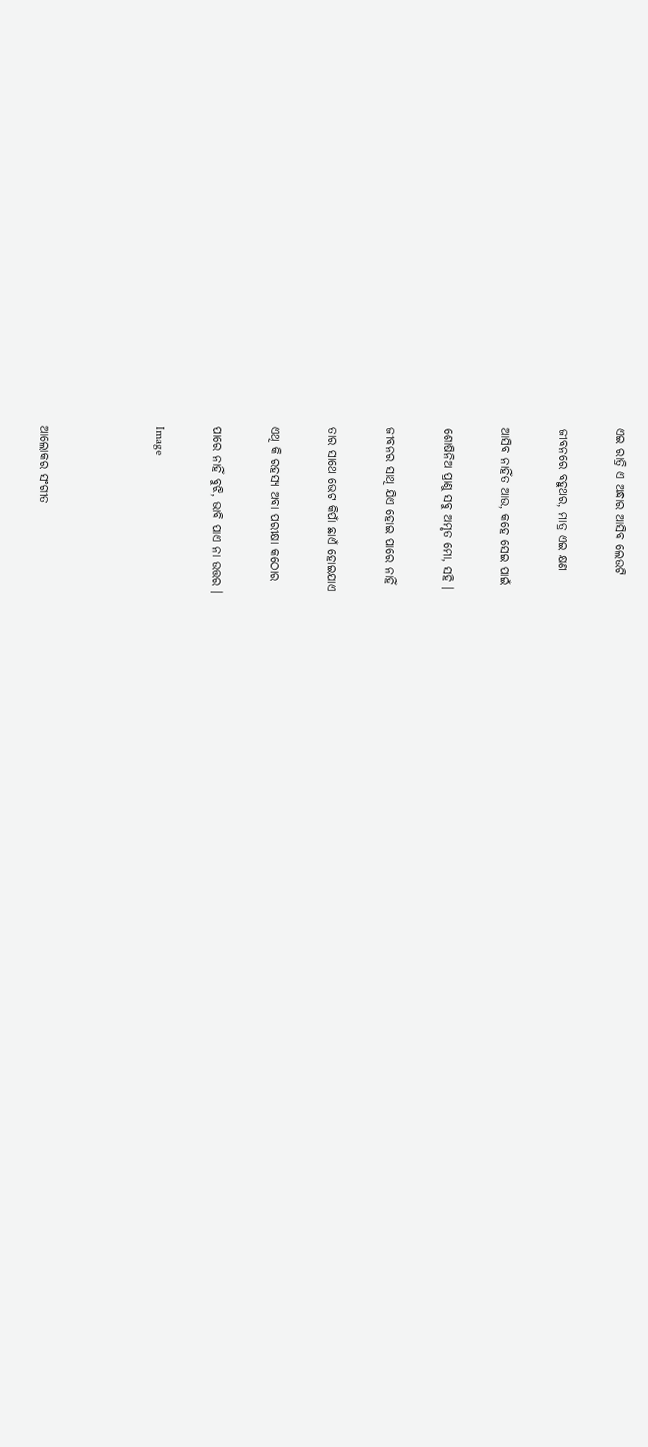ଏଇ ରାତ୍ରି ଏ ଅନ୍ଧାର ଆସିବ ଲେଉଟି

ଜୀବନରେ ବହୁଥର, ମାତ୍ର ଏଇ କ୍ଷଣ

ଆସିବ ନାହିଁତ ଆଉ, କହେ ସେଇ ପାଇଁ

ଶୋଷିନିଅ ପ୍ରାଣୁ ସବୁ ଅମୃତ ମୋ, ସହି ।

ଜୀବନର ସାଥି ଯିଏ ହୋଇ ପାରେ ନାହିଁ

ତାର ସାଥେ ଭେଟ କିପାଁ ଛାଏଁ ହୋଇଯାଏ

ଏଥି କି ରହସ୍ୟ ଅବା ପରୀକ୍ଷା କଠୋର

ପାରେ ନାହିଁ ବୁଝି, ଭାବି ପାଏ ନା ଉତ୍ତର ।

Image



ଆଲୋକର ସଂଗୀତ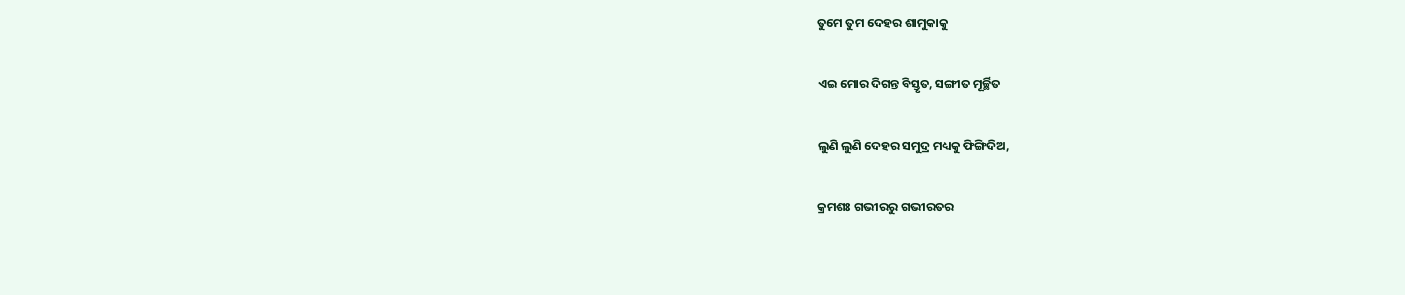ତୁମେ ତୁମ ଦେହର ଶାମୁକାକୁ

ଏଇ ମୋର ଦିଗନ୍ତ ବିସ୍ତୃତ, ସଙ୍ଗୀତ ମୂର୍ଚ୍ଛିତ

ଲୁଣି ଲୁଣି ଦେହର ସମୁଦ୍ର ମଧ୍ୟକୁ ଫିଙ୍ଗିଦିଅ,

କ୍ରମଶଃ ଗଭୀରରୁ ଗଭୀରତର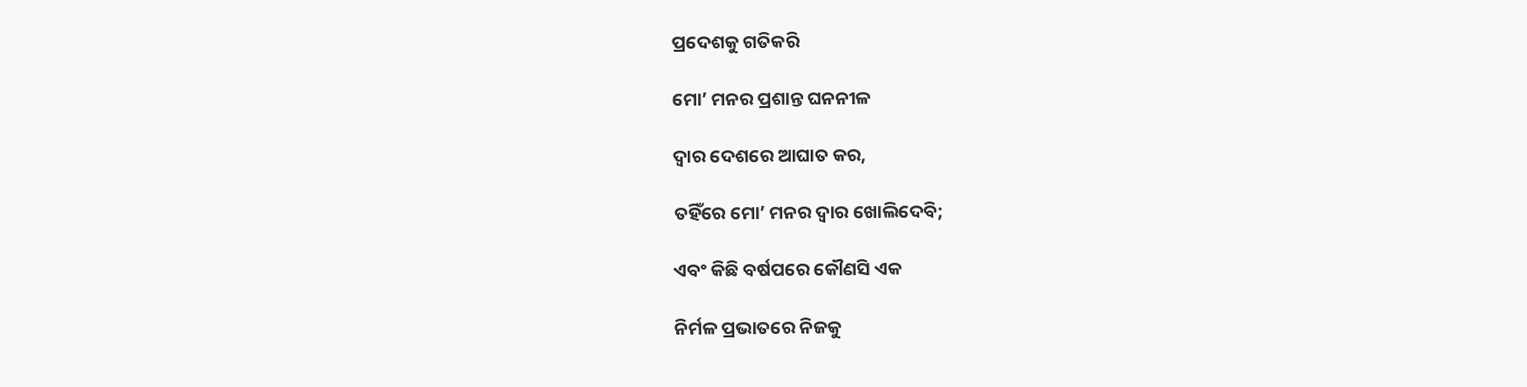ପ୍ରଦେଶକୁ ଗତିକରି

ମୋ’ ମନର ପ୍ରଶାନ୍ତ ଘନନୀଳ

ଦ୍ୱାର ଦେଶରେ ଆଘାତ କର,

ତହିଁରେ ମୋ’ ମନର ଦ୍ୱାର ଖୋଲିଦେବି;

ଏବଂ କିଛି ବର୍ଷପରେ କୌଣସି ଏକ

ନିର୍ମଳ ପ୍ରଭାତରେ ନିଜକୁ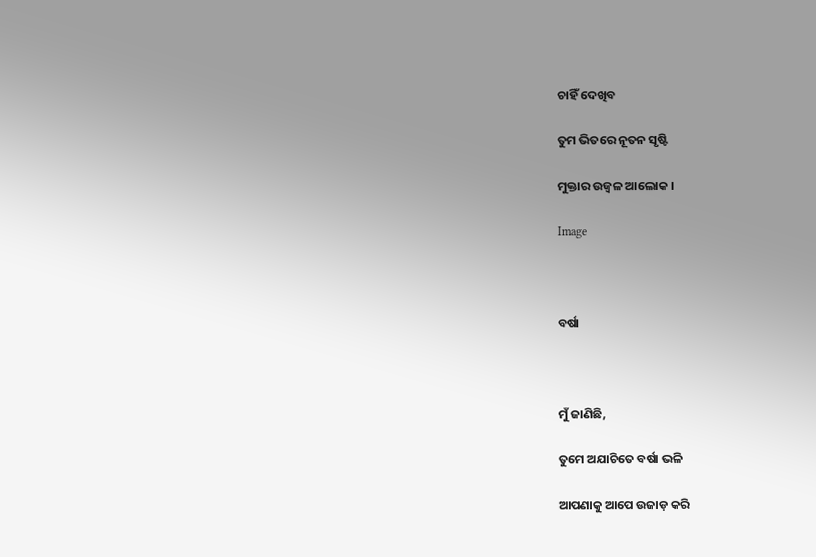ଚାହିଁ ଦେଖିବ

ତୁମ ଭିତରେ ନୂତନ ସୃଷ୍ଟି

ମୁକ୍ତାର ଉଜ୍ୱଳ ଆଲୋକ ।

Image



ବର୍ଷା



ମୁଁ ଜାଣିଛି,

ତୁମେ ଅଯାଚିତେ ବର୍ଷା ଭଳି

ଆପଣାକୁ ଆପେ ଉଜାଡ଼ କରି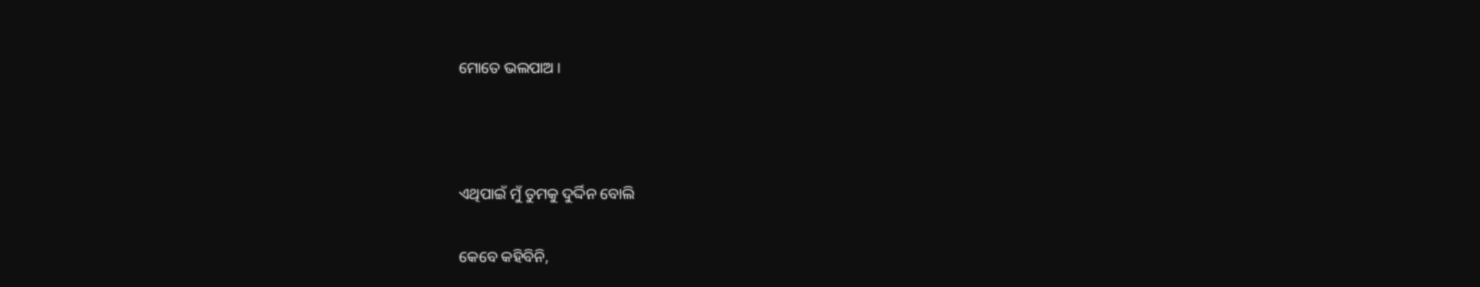ମୋତେ ଭଲପାଅ ।



ଏଥିପାଇଁ ମୁଁ ତୁମକୁ ଦୁର୍ଦ୍ଦିନ ବୋଲି

କେବେ କହିବିନି,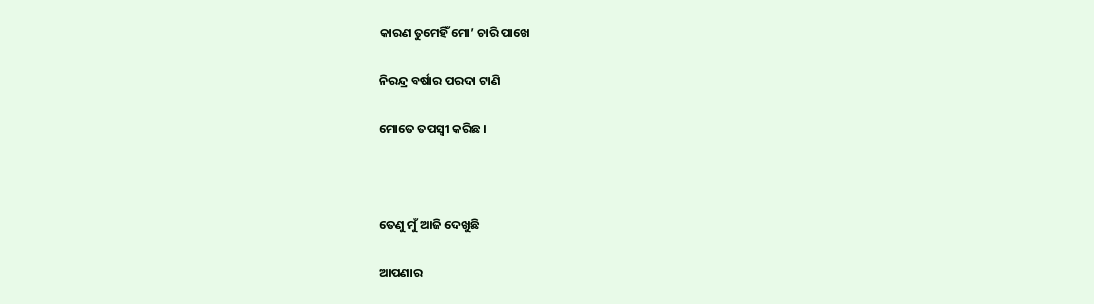କାରଣ ତୁମେହିଁ ମୋ’ ଚାରି ପାଖେ

ନିରନ୍ଦ୍ର ବର୍ଷାର ପରଦା ଟାଣି

ମୋତେ ତପସ୍ୱୀ କରିଛ ।



ତେଣୁ ମୁଁ ଆଜି ଦେଖୁଛି

ଆପଣାର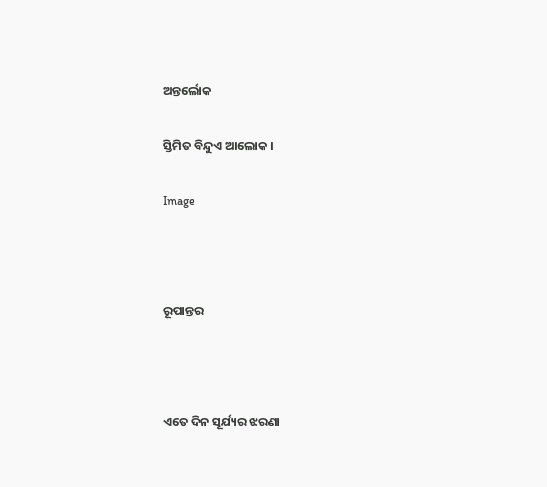ଅନ୍ତର୍ଲୋକ

ସ୍ତିମିତ ବିନ୍ଦୁଏ ଆଲୋକ ।

Image



ରୂପାନ୍ତର



ଏତେ ଦିନ ସୂର୍ଯ୍ୟର ଝରଣା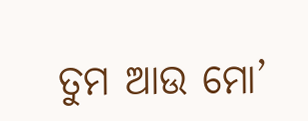ତୁମ ଆଉ ମୋ’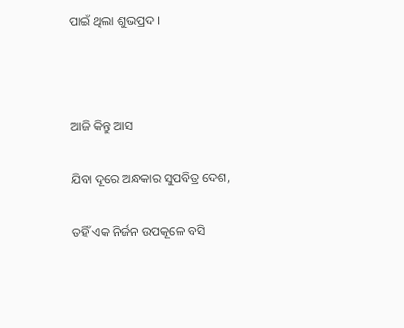ପାଇଁ ଥିଲା ଶୁଭପ୍ରଦ ।



ଆଜି କିନ୍ତୁ ଆସ

ଯିବା ଦୂରେ ଅନ୍ଧକାର ସୁପବିତ୍ର ଦେଶ,

ତହିଁ ଏକ ନିର୍ଜନ ଉପକୂଳେ ବସି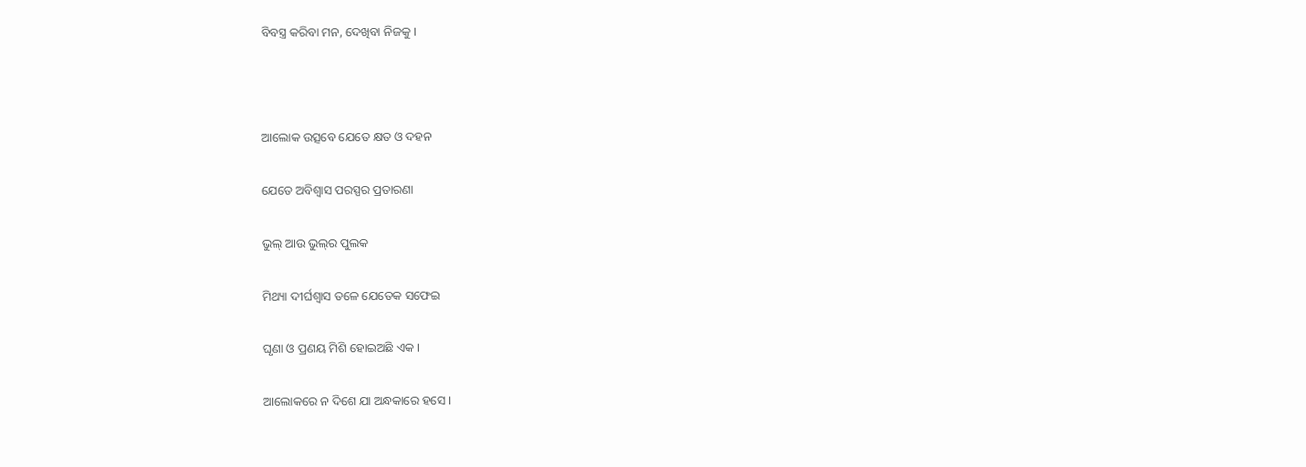ବିବସ୍ତ୍ର କରିବା ମନ, ଦେଖିବା ନିଜକୁ ।



ଆଲୋକ ଉତ୍ସବେ ଯେତେ କ୍ଷତ ଓ ଦହନ

ଯେତେ ଅବିଶ୍ଵାସ ପରସ୍ପର ପ୍ରତାରଣା

ଭୁଲ୍ ଆଉ ଭୁଲ୍‍ର ପୁଲକ

ମିଥ୍ୟା ଦୀର୍ଘଶ୍ଵାସ ତଳେ ଯେତେକ ସଫେଇ

ଘୃଣା ଓ ପ୍ରଣୟ ମିଶି ହୋଇଅଛି ଏକ ।

ଆଲୋକରେ ନ ଦିଶେ ଯା ଅନ୍ଧକାରେ ହସେ ।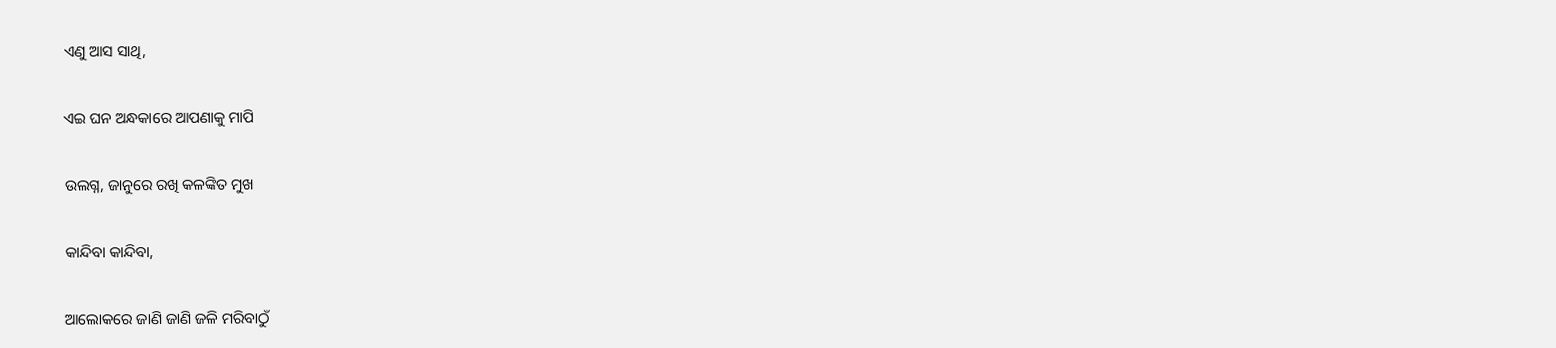ଏଣୁ ଆସ ସାଥି,

ଏଇ ଘନ ଅନ୍ଧକାରେ ଆପଣାକୁ ମାପି

ଉଲଗ୍ନ, ଜାନୁରେ ରଖି କଳଙ୍କିତ ମୁଖ

କାନ୍ଦିବା କାନ୍ଦିବା,

ଆଲୋକରେ ଜାଣି ଜାଣି ଜଳି ମରିବାଠୁଁ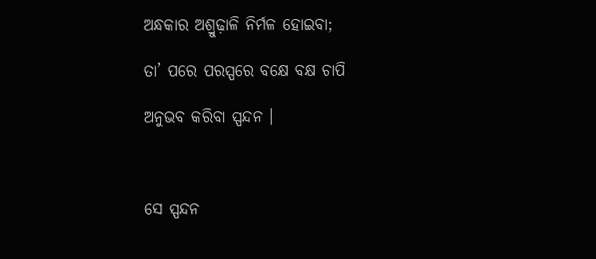ଅନ୍ଧକାର ଅଶ୍ରୁଢ଼ାଳି ନିର୍ମଳ ହୋଇବା;

ତା’ ପରେ ପରସ୍ପରେ ବକ୍ଷେ ବକ୍ଷ ଚାପି

ଅନୁଭବ କରିବା ସ୍ପନ୍ଦନ ।



ସେ ସ୍ପନ୍ଦନ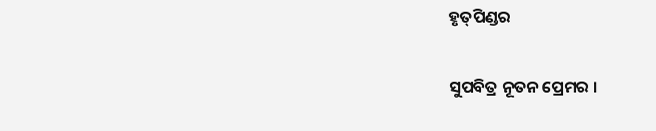ହୃତ୍‍ପିଣ୍ଡର

ସୁପବିତ୍ର ନୂତନ ପ୍ରେମର ।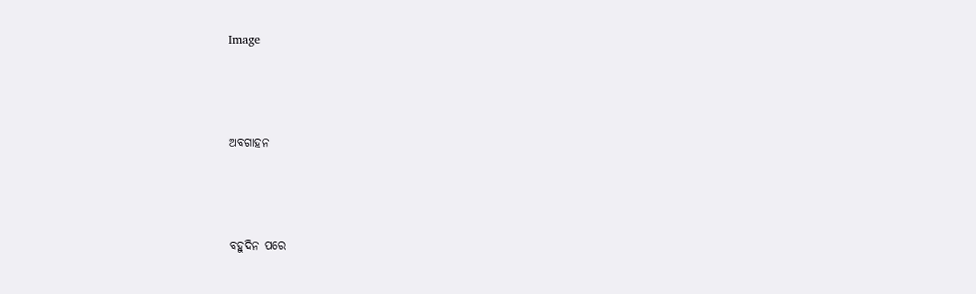Image



ଅବଗାହନ



ବହୁଦିନ ପରେ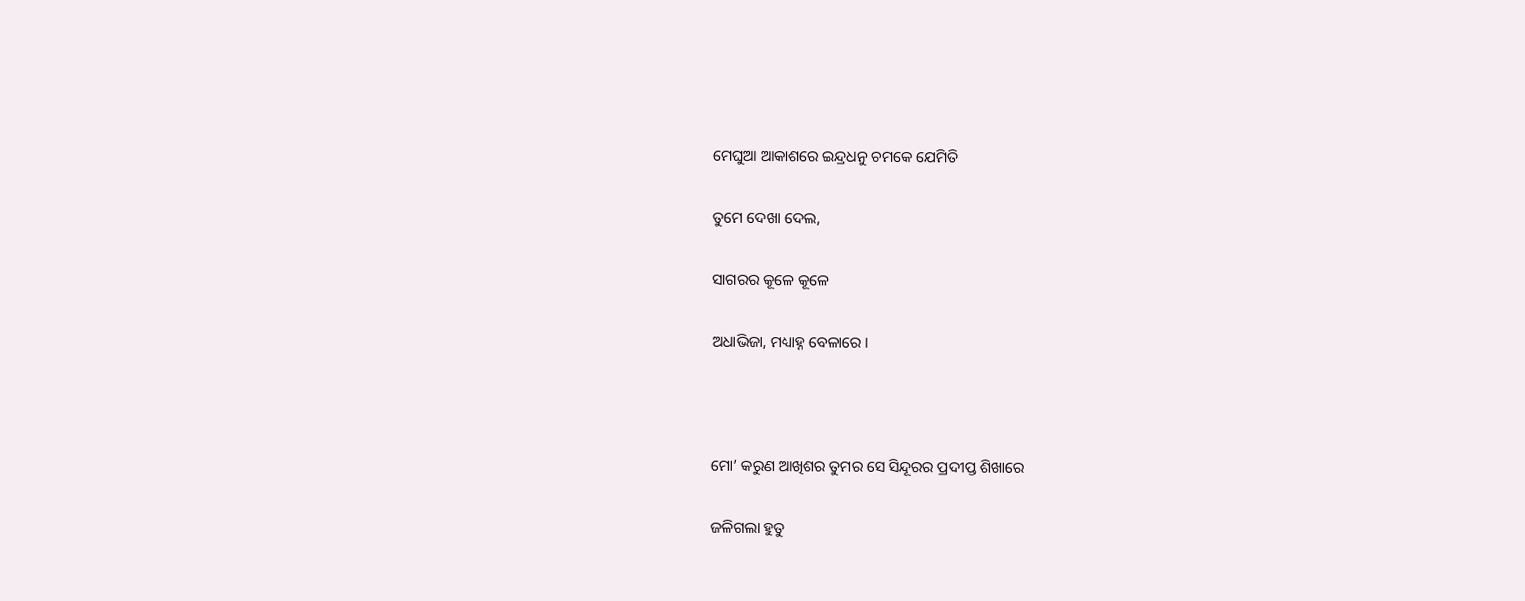ମେଘୁଆ ଆକାଶରେ ଇନ୍ଦ୍ରଧନୁ ଚମକେ ଯେମିତି

ତୁମେ ଦେଖା ଦେଲ,

ସାଗରର କୂଳେ କୂଳେ

ଅଧାଭିଜା, ମଧ୍ୟାହ୍ନ ବେଳାରେ ।



ମୋ’ କରୁଣ ଆଖିଶର ତୁମର ସେ ସିନ୍ଦୂରର ପ୍ରଦୀପ୍ତ ଶିଖାରେ

ଜଳିଗଲା ହୁତୁ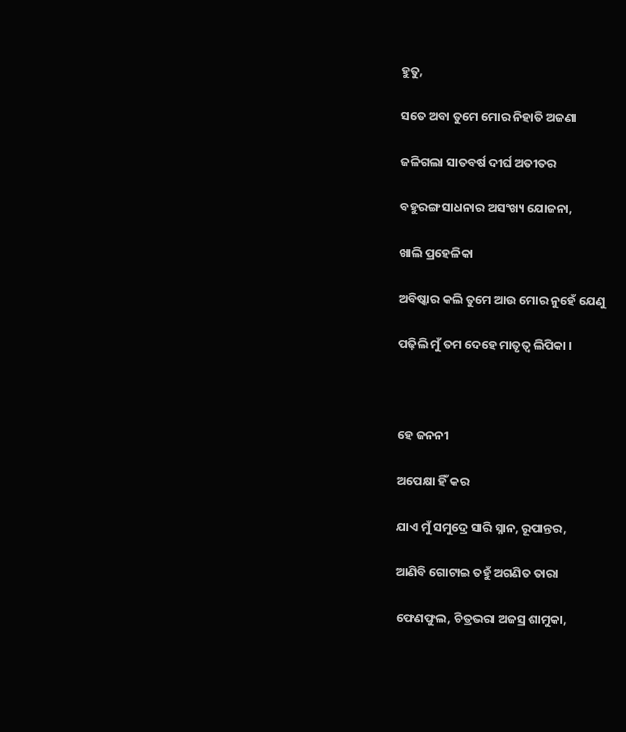ହୁତୁ,

ସତେ ଅବା ତୁମେ ମୋର ନିହାତି ଅଜଣା

ଜଳିଗଲା ସାତବର୍ଷ ଦୀର୍ଘ ଅତୀତର

ବହୁରଙ୍ଗ ସାଧନାର ଅସଂଖ୍ୟ ଯୋଜନା,

ଖାଲି ପ୍ରହେଳିକା

ଅବିଷ୍କାର କଲି ତୁମେ ଆଉ ମୋର ନୁହେଁ ଯେଣୁ

ପଢ଼ିଲି ମୁଁ ତମ ଦେହେ ମାତୃତ୍ୱ ଲିପିକା ।



ହେ ଜନନୀ

ଅପେକ୍ଷା ହିଁ କର

ଯାଏ ମୁଁ ସମୁଦ୍ରେ ସାରି ସ୍ନାନ, ରୂପାନ୍ତର,

ଆଣିବି ଗୋଟାଇ ତହୁଁ ଅଗଣିତ ତାରା

ଫେଣଫୁଲ, ଚିତ୍ରଭରା ଅଜସ୍ର ଶାମୁକା,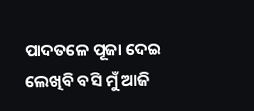ପାଦତଳେ ପୂଜା ଦେଇ ଲେଖିବି ବସି ମୁଁ ଆଜି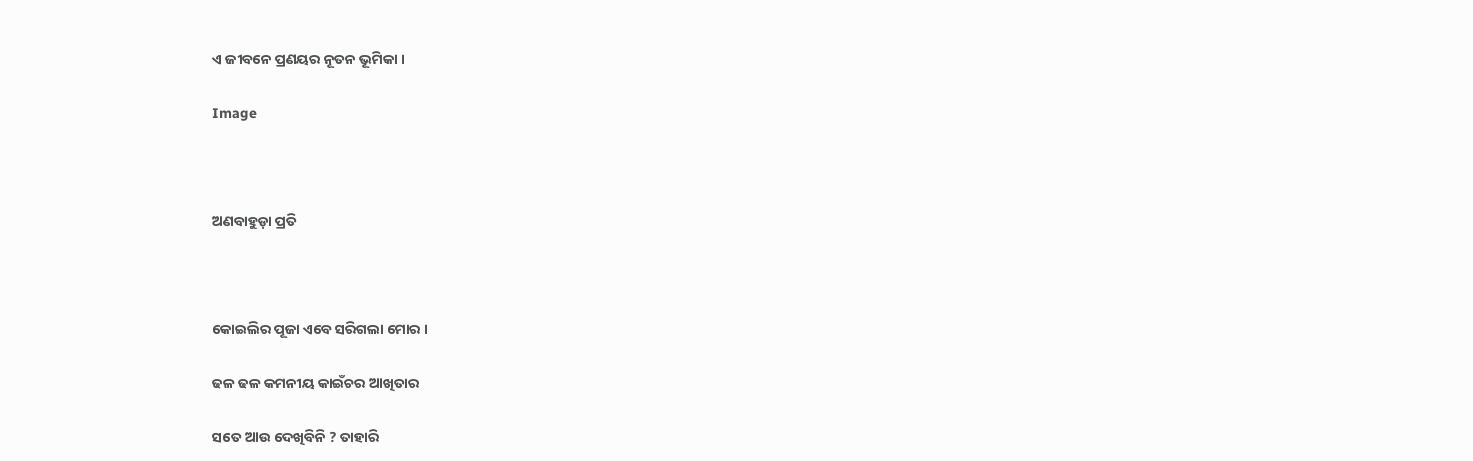ଏ ଜୀବନେ ପ୍ରଣୟର ନୂତନ ଭୂମିକା ।

Image



ଅଣବାହୁଡ଼ା ପ୍ରତି



କୋଇଲିର ପୂଜା ଏବେ ସରିଗଲା ମୋର ।

ଢଳ ଢଳ କମନୀୟ କାଇଁଚର ଆଖିତାର

ସତେ ଆଉ ଦେଖିବିନି ? ତାହାରି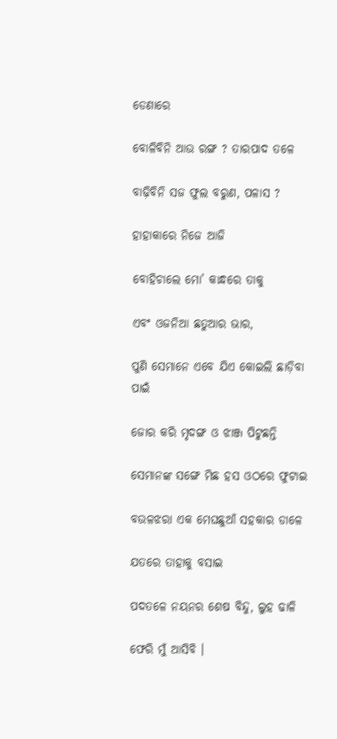ଡେଣାରେ

ବୋଳିବିନି ଆଉ ରଙ୍ଗ ? ତାରପାଦ ତଳେ

ବାଢ଼ିବିନି ସଜ ଫୁଲ ବରୁଣ, ପଳାସ ?

ହାହାକାରେ ନିଜେ ଆଜି

ବୋହିଚାଲେ ମୋ’ କାନ୍ଧରେ ତାକୁ

ଏବଂ ଓଜନିଆ ଛତୁଆର ଭାର,

ପୁଣି ସେମାନେ ଏବେ ଯିଏ କୋଇଲି ଛାଡ଼ିବା ପାଇଁ

ଜୋର କରି ମୃଦଙ୍ଗ ଓ ଝାଞ୍ଜ ପିଟୁଛନ୍ତି

ସେମାନଙ୍କ ସଙ୍ଗେ ମିଛ ହସ ଓଠରେ ଫୁଟାଇ

ବଉଳଝରା ଏକ ମେଘଛୁଆଁ ସହକାର ଡାଳେ

ଯତରେ ତାହାକୁ ବସାଇ

ପଦତଳେ ନୟନର ଶେଷ ବିନ୍ଦୁ, ଲୁହ ଢାଳି

ଫେରି ମୁଁ ଆସିବି ।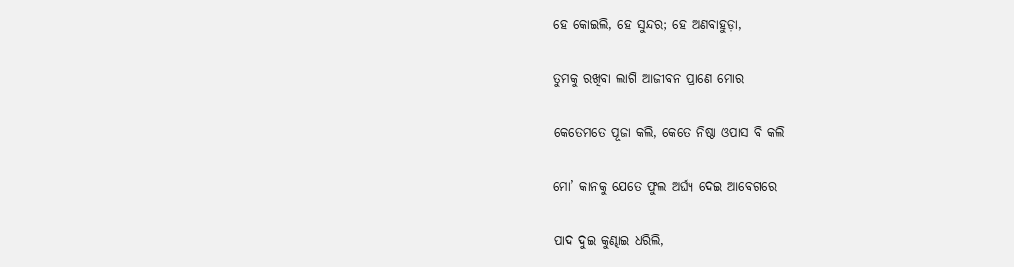ହେ କୋଇଲି, ହେ ସୁନ୍ଦର; ହେ ଅଣବାହୁଡ଼ା,

ତୁମକୁ ରଖିବା ଲାଗି ଆଜୀବନ ପ୍ରାଣେ ମୋର

କେତେମତେ ପୂଜା କଲି, କେତେ ନିଷ୍ଠା ଓପାସ ବି କଲି

ମୋ’ କାନକୁ ଯେତେ ଫୁଲ ଅର୍ଘ୍ୟ ଦେଇ ଆବେଗରେ

ପାଦ ଦୁଇ କୁଣ୍ଢାଇ ଧରିଲି,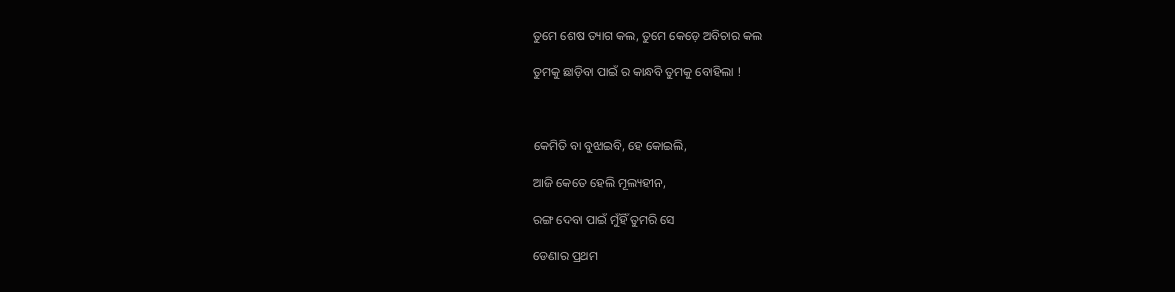ତୁମେ ଶେଷ ତ୍ୟାଗ କଲ, ତୁମେ କେଡ଼େ ଅବିଚାର କଲ

ତୁମକୁ ଛାଡ଼ିବା ପାଇଁ ର କାନ୍ଧବି ତୁମକୁ ବୋହିଲା !



କେମିତି ବା ବୁଝାଇବି, ହେ କୋଇଲି,

ଆଜି କେତେ ହେଲି ମୂଲ୍ୟହୀନ,

ରଙ୍ଗ ଦେବା ପାଇଁ ମୁଁହିଁ ତୁମରି ସେ

ଡେଣାର ପ୍ରଥମ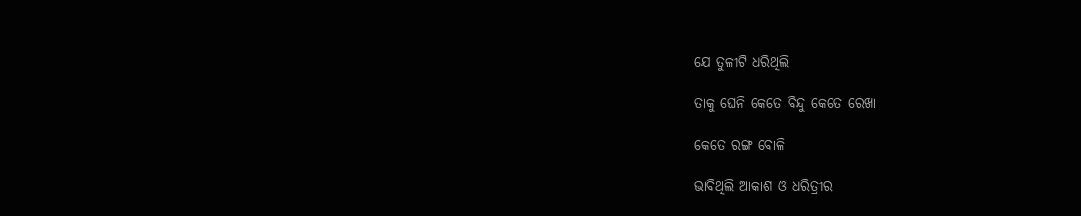ଯେ ତୁଳୀଟି ଧରିଥିଲି

ତାକୁ ଘେନି କେତେ ବିନ୍ଦୁ କେତେ ରେଖା

କେତେ ରଙ୍ଗ ବୋଳି

ଭାବିଥିଲି ଆକାଶ ଓ ଧରିତ୍ରୀର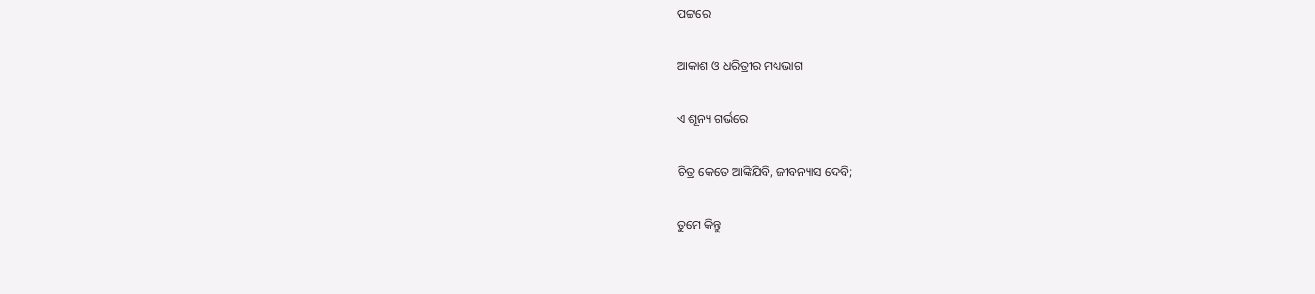ପଟ୍ଟରେ

ଆକାଶ ଓ ଧରିତ୍ରୀର ମଧ୍ୟଭାଗ

ଏ ଶୂନ୍ୟ ଗର୍ଭରେ

ଚିତ୍ର କେତେ ଆଙ୍କିଯିବି, ଜୀବନ୍ୟାସ ଦେବି;

ତୁମେ କିନ୍ତୁ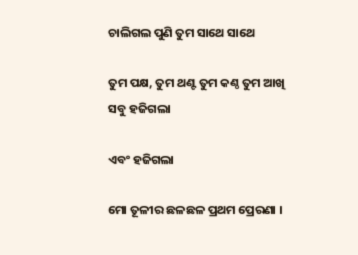ଚାଲିଗଲ ପୁଣି ତୁମ ସାଥେ ସାଥେ

ତୁମ ପକ୍ଷ, ତୁମ ଥଣ୍ଟ ତୁମ କଣ୍ଠ ତୁମ ଆଖି ସବୁ ହଜିଗଲା

ଏବଂ ହଜିଗଲା

ମୋ ତୂଳୀର ଛଳଛଳ ପ୍ରଥମ ପ୍ରେରଣା ।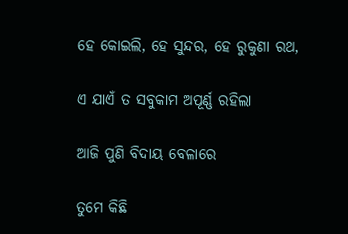ହେ କୋଇଲି, ହେ ସୁନ୍ଦର, ହେ ରୁକୁଣା ରଥ,

ଏ ଯାଏଁ ତ ସବୁକାମ ଅପୂର୍ଣ୍ଣ ରହିଲା

ଆଜି ପୁଣି ବିଦାୟ ବେଳାରେ

ତୁମେ କିଛି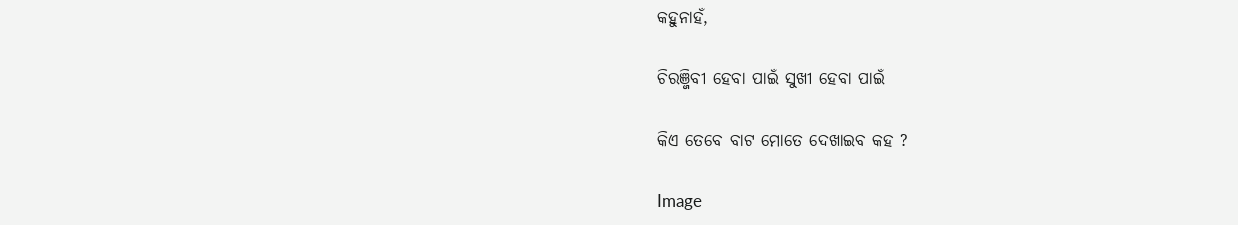କହୁନାହଁ,

ଚିରଞ୍ଜିବୀ ହେବା ପାଇଁ ସୁଖୀ ହେବା ପାଇଁ

କିଏ ତେବେ ବାଟ ମୋତେ ଦେଖାଇବ କହ ?

Image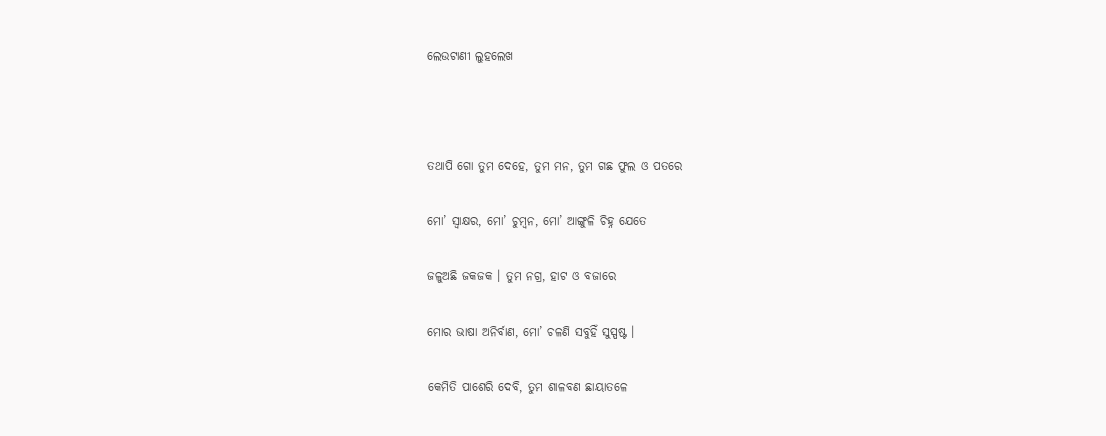ଲେଉଟାଣୀ ଲୁହଲେଖ



ତଥାପି ଗୋ ତୁମ ଦେହେ, ତୁମ ମନ, ତୁମ ଗଛ ଫୁଲ ଓ ପତରେ

ମୋ’ ସ୍ଵାକ୍ଷର, ମୋ’ ଚୁମ୍ବନ, ମୋ’ ଆଙ୍ଗୁଳି ଚିହ୍ନ ଯେତେ

ଜଳୁଅଛି ଜକଜକ । ତୁମ ନଗ୍ର, ହାଟ ଓ ବଜାରେ

ମୋର ଭାଷା ଅନିର୍ବାଣ, ମୋ’ ଚଳଣି ସବୁହିଁ ସୁସ୍ପଷ୍ଟ ।

କେମିତି ପାଶେରି ଦେବି, ତୁମ ଶାଳବଣ ଛାୟାତଳେ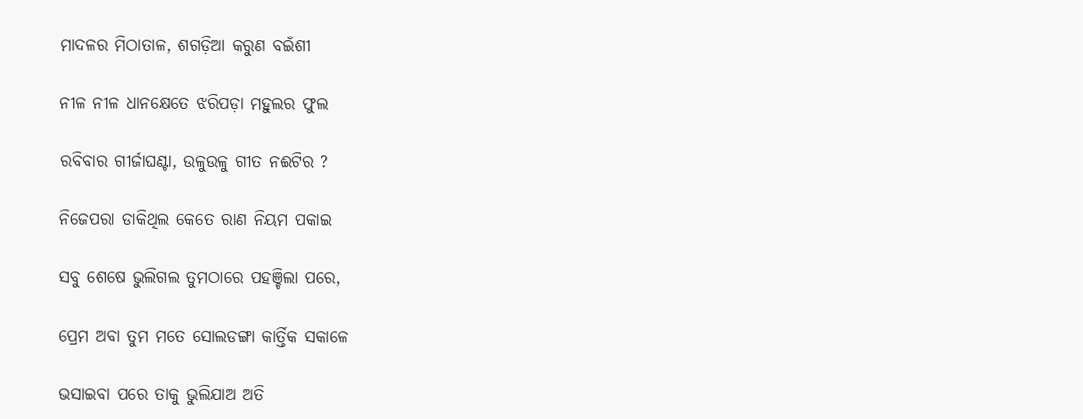ମାଦଳର ମିଠାତାଳ, ଶଗଡ଼ିଆ କରୁଣ ବଇଁଶୀ

ନୀଳ ନୀଳ ଧାନକ୍ଷେତେ ଝରିପଡ଼ା ମହୁଲର ଫୁଲ

ରବିବାର ଗୀର୍ଜାଘଣ୍ଟା, ଉଳୁଉଳୁ ଗୀତ ନଈଟିର ?

ନିଜେପରା ଡାକିଥିଲ କେତେ ରାଣ ନିୟମ ପକାଇ

ସବୁ ଶେଷେ ଭୁଲିଗଲ ତୁମଠାରେ ପହଞ୍ଚିଲା ପରେ,

ପ୍ରେମ ଅବା ତୁମ ମତେ ସୋଲଡଙ୍ଗା କାର୍ତ୍ତିକ ସକାଳେ

ଭସାଇବା ପରେ ତାକୁ ଭୁଲିଯାଅ ଅତି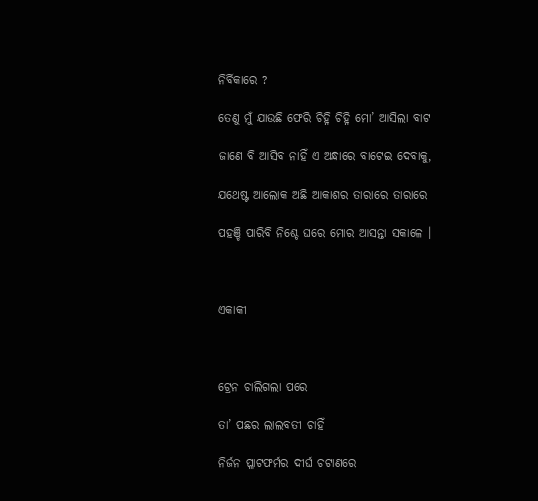ନିର୍ବିକାରେ ?

ତେଣୁ ମୁଁ ଯାଉଛି ଫେରି ଚିହ୍ନି ଚିହ୍ନି ମୋ’ ଆସିଲା ବାଟ

ଜାଣେ ବି ଆସିବ ନାହିଁ ଏ ଅନ୍ଧାରେ ବାଟେଇ ଦେବାକୁ,

ଯଥେଷ୍ଟ ଆଲୋକ ଅଛି ଆକାଶର ତାରାରେ ତାରାରେ

ପହଞ୍ଚି ପାରିବି ନିଶ୍ଚେ ଘରେ ମୋର ଆସନ୍ତା ସକାଳେ ।



ଏକାକୀ



ଟ୍ରେନ ଚାଲିଗଲା ପରେ

ତା’ ପଛର ଲାଲବତୀ ଚାହିଁ

ନିର୍ଜନ ପ୍ଳାଟଫର୍ମର ଦୀର୍ଘ ଚଟାଣରେ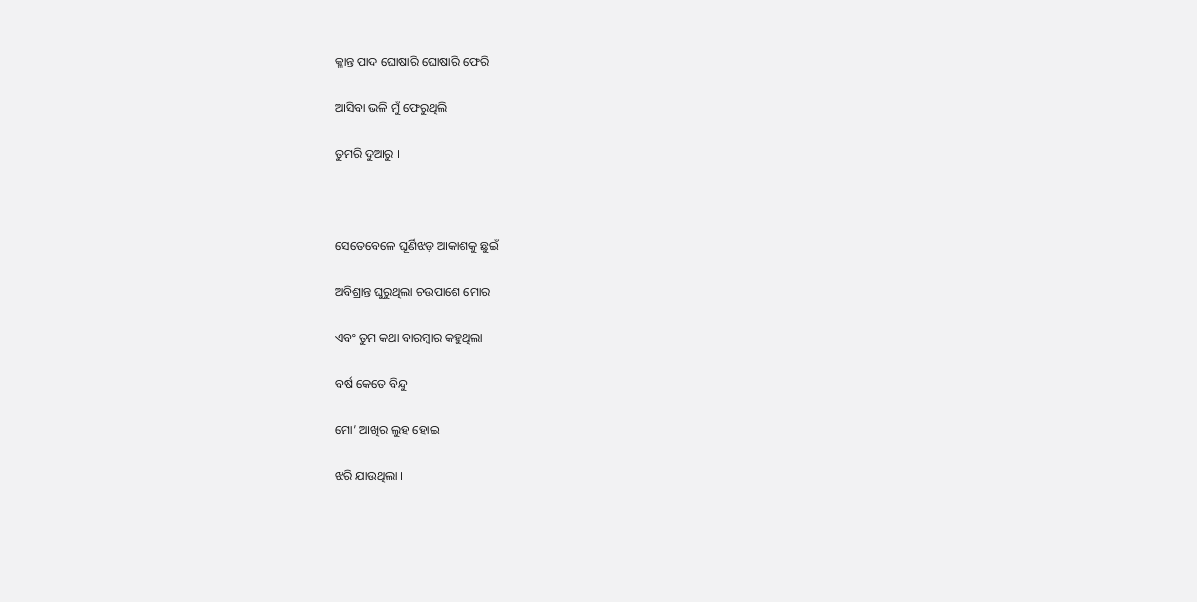କ୍ଳାନ୍ତ ପାଦ ଘୋଷାରି ଘୋଷାରି ଫେରି

ଆସିବା ଭଳି ମୁଁ ଫେରୁଥିଲି

ତୁମରି ଦୁଆରୁ ।



ସେତେବେଳେ ଘୂର୍ଣିଝଡ଼ ଆକାଶକୁ ଛୁଇଁ

ଅବିଶ୍ରାନ୍ତ ଘୁରୁଥିଲା ଚଉପାଶେ ମୋର

ଏବଂ ତୁମ କଥା ବାରମ୍ବାର କହୁଥିଲା

ବର୍ଷ କେତେ ବିନ୍ଦୁ

ମୋ’ ଆଖିର ଲୁହ ହୋଇ

ଝରି ଯାଉଥିଲା ।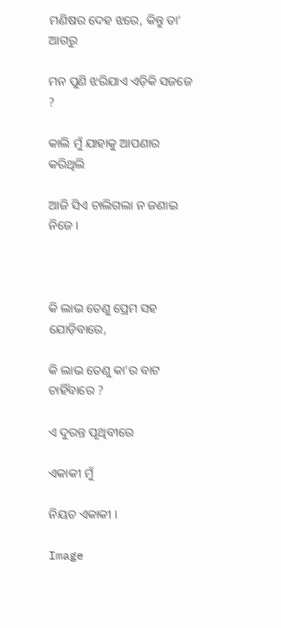ମଣିଷର ଦେହ ଝରେ, କିନ୍ତୁ ତା’ ଆଗରୁ

ମନ ପୁଣି ଝରିଯାଏ ଏଡ଼ିକି ସଜଜେ ?

କାଲି ମୁଁ ଯାହାକୁ ଆପଣାର କରିଥିଲି

ଆଜି ସିଏ ଚାଲିଗଲା ନ ଜଣାଇ ନିଜେ ।



କି ଲାଭ ତେଣୁ ପ୍ରେମ ସହ ଯୋଡ଼ିବାରେ,

କି ଲାଭ ତେଣୁ କା’ର ବାଟ ଚାହିଁବାରେ ?

ଏ ଦୁରନ୍ତ ପୃଥିବୀରେ

ଏକାକୀ ମୁଁ

ନିୟତ ଏକାକୀ ।

Image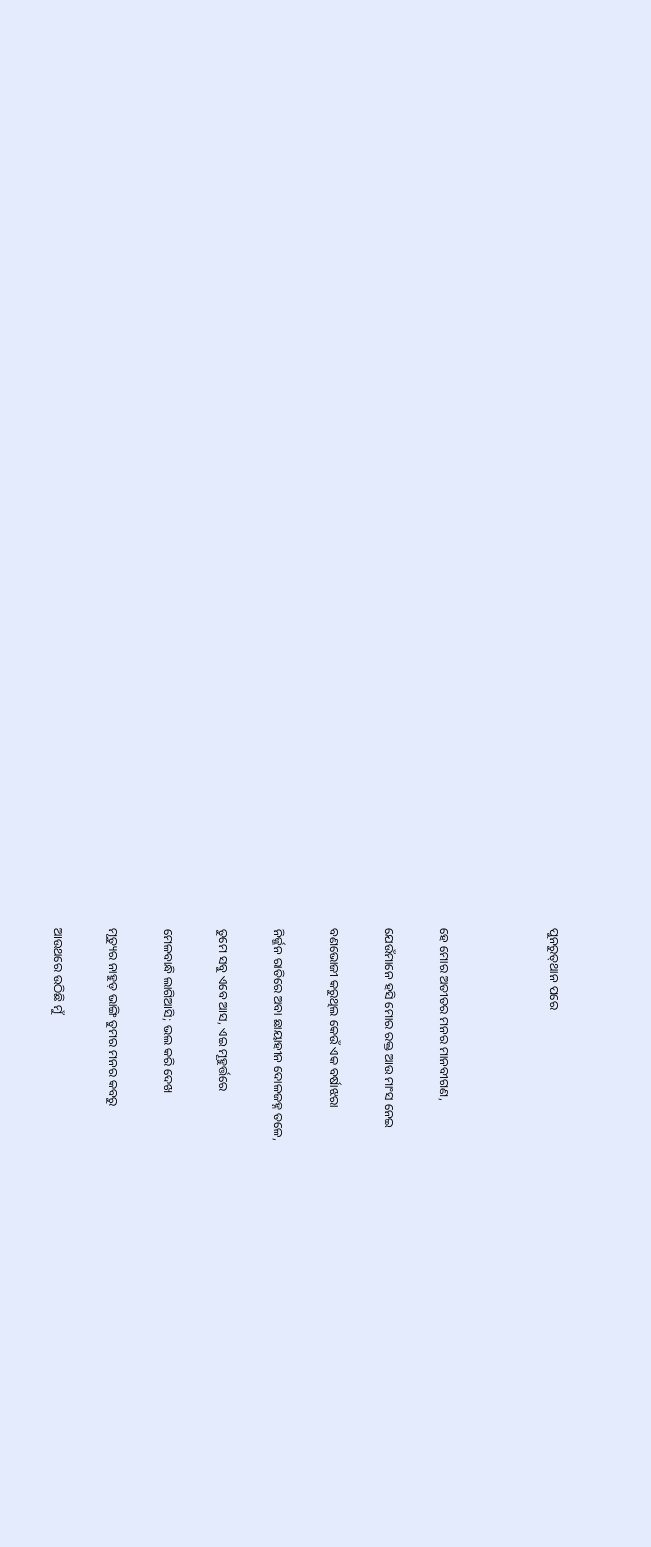ପୁନରୁତ୍‍ଥାନ ପରେ



ହେ ମୋର ଅତୀତର ମନର ମାନବୀଗଣ,

ଯେଉଁମାନେ ହସି ମୋର ରକ୍ତ ଆଉ ମାଂସ ନେଇ

ବଣଭୋଜୀ କରୁଥିଲ କେଉଁ ଏକ ବର୍ଷାଝରା

ନିର୍ଜ୍ଜନ ରାତିରେ ଅବା ଛାୟାହୀନ ଦୋଳଜହ୍ନ ତଳେ,

ତୁମେ ସବୁ ଏବେ ଆସ, ଏଇ ମୂହୁର୍ତ୍ତରେ

ମେଳବାନ୍ଧି ଲାଗିଆସି; ଭଲ କରି ଦେଖ

ମୃତ୍ୟୁର ନାହୁଡ଼ ଭାଙ୍ଗି ତୁମର ମନର କବରୁ

ଆଉଥରେ ଉଠିଛି ମୁଁ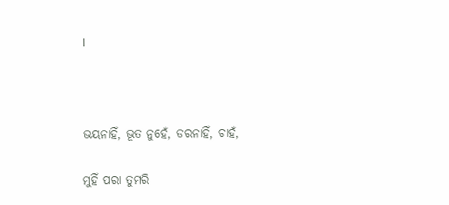।



ଭୟନାହିଁ, ଭୂତ ନୁହେଁ, ଡରନାହିଁ, ଚାହଁ,

ମୁହିଁ ପରା ତୁମରି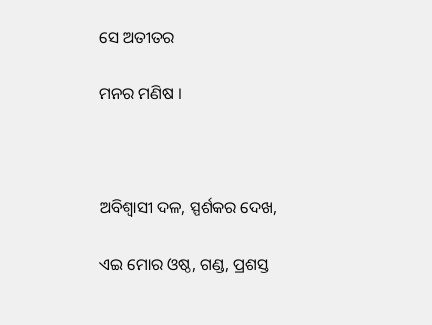ସେ ଅତୀତର

ମନର ମଣିଷ ।



ଅବିଶ୍ୱାସୀ ଦଳ, ସ୍ପର୍ଶକର ଦେଖ,

ଏଇ ମୋର ଓଷ୍ଠ, ଗଣ୍ଡ, ପ୍ରଶସ୍ତ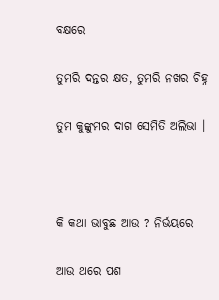ବକ୍ଷରେ

ତୁମରି ଦନ୍ତର କ୍ଷତ, ତୁମରି ନଖର ଚିହ୍ନ

ତୁମ କୁଙ୍କୁମର ଦାଗ ସେମିତି ଅଲିଭା ।



କି କଥା ଭାବୁଛ ଆଉ ? ନିର୍ଭୟରେ

ଆଉ ଥରେ ପଶ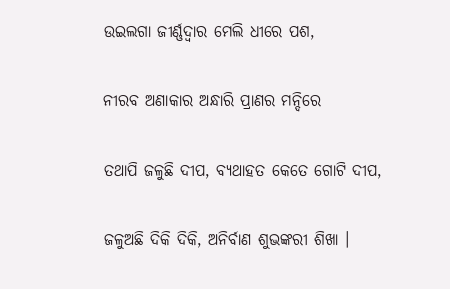ଉଇଲଗା ଜୀର୍ଣ୍ଣଦ୍ୱାର ମେଲି ଧୀରେ ପଶ,

ନୀରବ ଅଣାକାର ଅନ୍ଧାରି ପ୍ରାଣର ମନ୍ଦିରେ

ତଥାପି ଜଳୁଛି ଦୀପ, ବ୍ୟଥାହତ କେତେ ଗୋଟି ଦୀପ,

ଜଳୁଅଛି ଦିକି ଦିକି, ଅନିର୍ବାଣ ଶୁଭଙ୍କରୀ ଶିଖା ।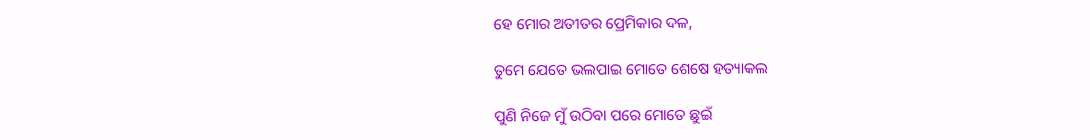ହେ ମୋର ଅତୀତର ପ୍ରେମିକାର ଦଳ,

ତୁମେ ଯେତେ ଭଲପାଇ ମୋତେ ଶେଷେ ହତ୍ୟାକଲ

ପୁଣି ନିଜେ ମୁଁ ଉଠିବା ପରେ ମୋତେ ଛୁଇଁ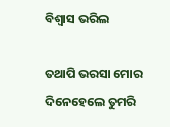ବିଶ୍ୱାସ ଭରିଲ

ତଥାପି ଭରସା ମୋର ଦିନେହେଲେ ତୁମରି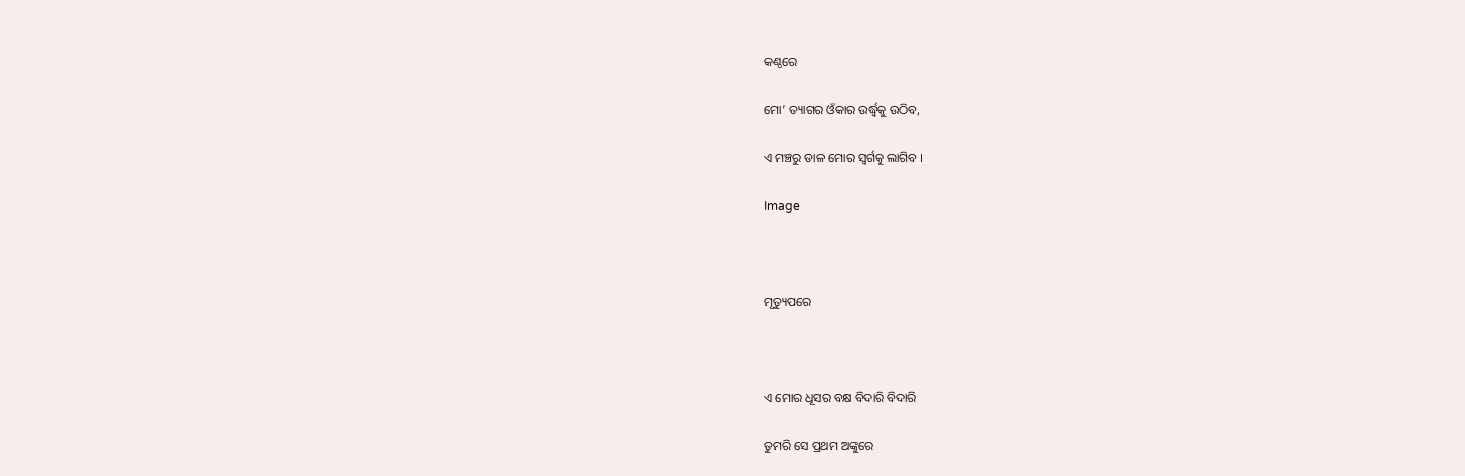କଣ୍ଠରେ

ମୋ’ ତ୍ୟାଗର ଓଁକାର ଉର୍ଦ୍ଧ୍ୱକୁ ଉଠିବ,

ଏ ମଞ୍ଚରୁ ଡାଳ ମୋର ସ୍ଵର୍ଗକୁ ଲାଗିବ ।

Image



ମୃତ୍ୟୁପରେ



ଏ ମୋର ଧୂସର ବକ୍ଷ ବିଦାରି ବିଦାରି

ତୁମରି ସେ ପ୍ରଥମ ଅଙ୍କୁରେ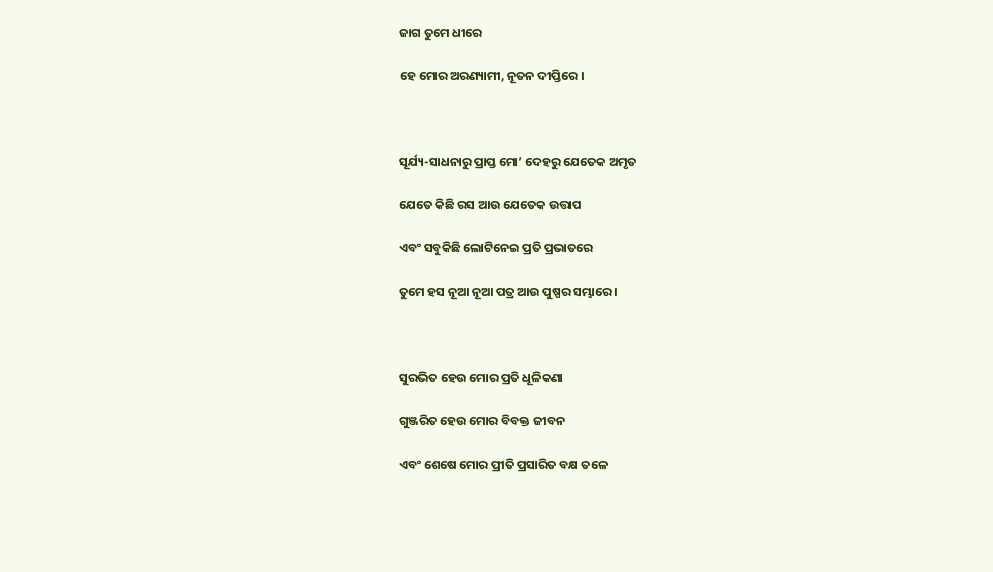ଜାଗ ତୁମେ ଧୀରେ

ହେ ମୋର ଅରଣ୍ୟାମୀ, ନୂତନ ଦୀପ୍ତିରେ ।



ସୂର୍ଯ୍ୟ-ସାଧନାରୁ ପ୍ରାପ୍ତ ମୋ’ ଦେହରୁ ଯେତେକ ଅମୃତ

ଯେତେ କିଛି ରସ ଆଉ ଯେତେକ ଉତ୍ତାପ

ଏବଂ ସବୁକିଛି ଲୋଟିନେଇ ପ୍ରତି ପ୍ରଭାତରେ

ତୁମେ ହସ ନୂଆ ନୂଆ ପତ୍ର ଆଉ ପୁଷ୍ପର ସମ୍ଭାରେ ।



ସୁରଭିତ ହେଉ ମୋର ପ୍ରତି ଧୂଳିକଣା

ଗୁଞ୍ଜରିତ ହେଉ ମୋର ବିବକ୍ତ ଜୀବନ

ଏବଂ ଶେଷେ ମୋର ପ୍ରୀତି ପ୍ରସାରିତ ବକ୍ଷ ତଳେ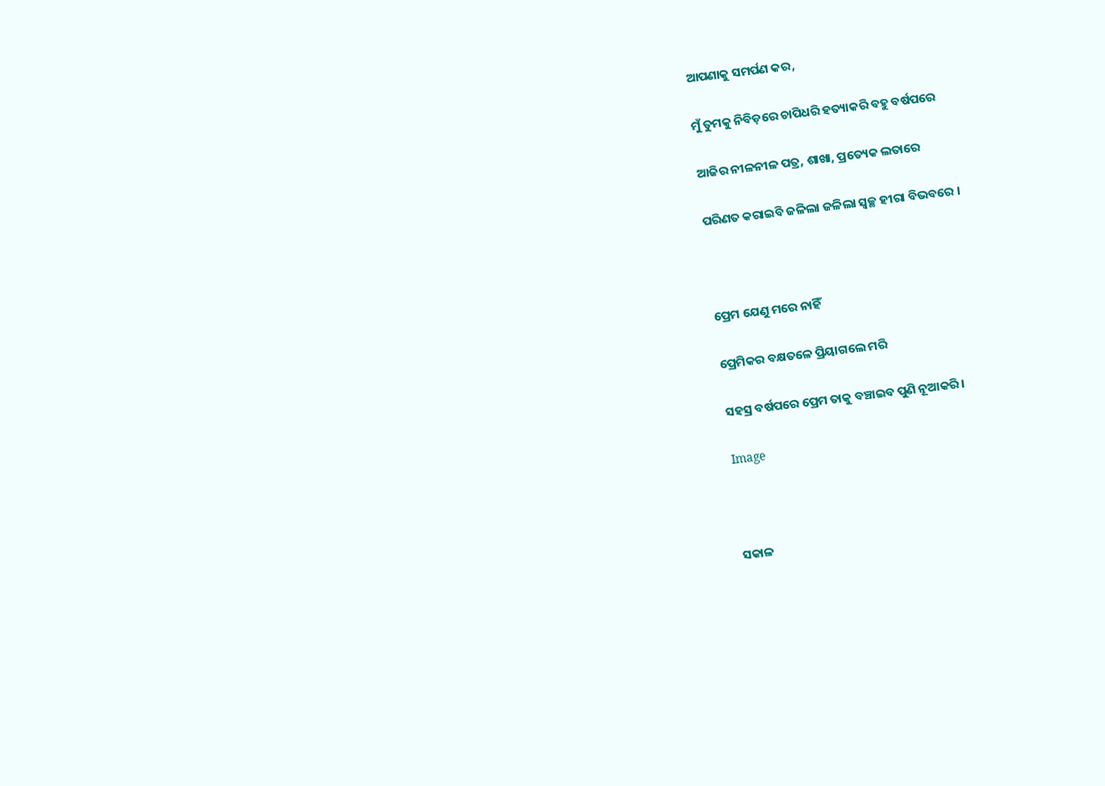ଆପଣାକୁ ସମର୍ପଣ କର,

ମୁଁ ତୁମକୁ ନିବିଡ଼ରେ ଚାପିଧରି ହତ୍ୟାକରି ବହୁ ବର୍ଷପରେ

ଆଜିର ନୀଳନୀଳ ପତ୍ର, ଶାଖା, ପ୍ରତ୍ୟେକ ଲତାରେ

ପରିଣତ କରାଇବି ଜଳିଲା ଜଳିଲା ସ୍ଵଚ୍ଛ ହୀରା ବିଭବରେ ।



ପ୍ରେମ ଯେଣୁ ମରେ ନାହିଁ

ପ୍ରେମିକର ବକ୍ଷତଳେ ପ୍ରିୟାଗଲେ ମରି

ସହସ୍ର ବର୍ଷପରେ ପ୍ରେମ ତାକୁ ବଞ୍ଚାଇବ ପୁଣି ନୂଆକରି ।

Image



ସକାଳ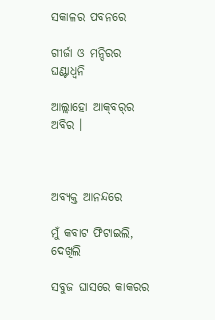ସକାଳର ପବନରେ

ଗୀର୍ଜା ଓ ମନ୍ଦିରର ଘଣ୍ଟାଧ୍ୱନି

ଆଲ୍ଲାହୋ ଆକ୍‍ବର୍‍ର ଅବିର ।



ଅବ୍ୟକ୍ତ ଆନନ୍ଦରେ

ମୁଁ କବାଟ ଫିଟାଇଲି, ଦେଖିଲି

ସବୁଜ ଘାସରେ କାକରର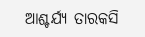ଆଶ୍ଚର୍ଯ୍ୟ ତାରକସି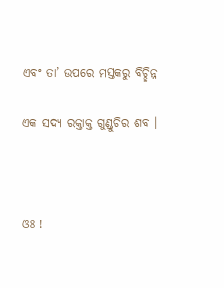ଏବଂ ତା’ ଉପରେ ମସ୍ତକରୁ ବିଚ୍ଛିନ୍ନ

ଏକ ସଦ୍ୟ ରକ୍ତାକ୍ତ ଗୁଣ୍ଡୁଚିର ଶବ ।



ଓଃ !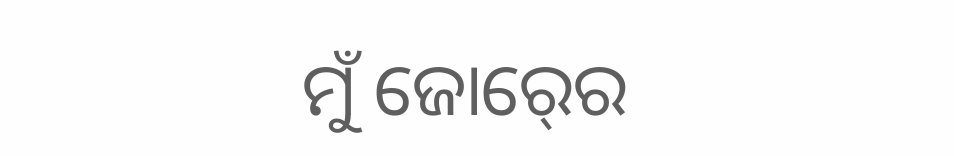ମୁଁ ଜୋର୍‍ରେ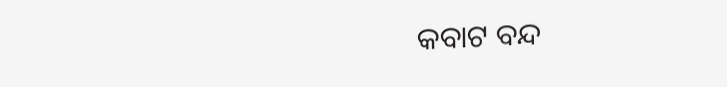କବାଟ ବନ୍ଦ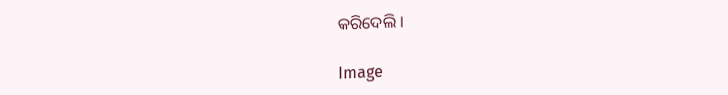କରିଦେଲି ।

Image